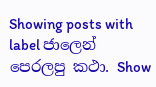Showing posts with label ජාලෙන් පෙරලපු කථා. Show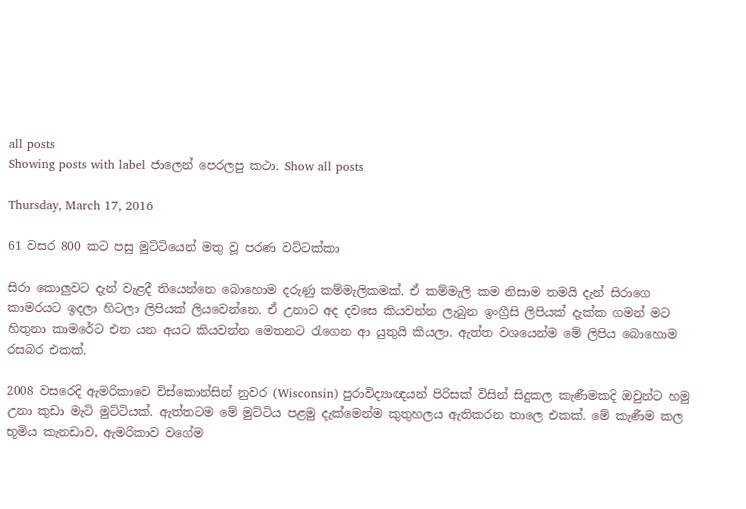all posts
Showing posts with label ජාලෙන් පෙරලපු කථා. Show all posts

Thursday, March 17, 2016

61 වසර 800 කට පසු මුට්ටියෙන් මතු වූ පරණ වට්ටක්කා

සිරා කොලුවට දැන් වැළදී තියෙන්නෙ බොහොම දරුණු කම්මැලිකමක්. ඒ කම්මැලි කම නිසාම තමයි දැන් සිරාගෙ කාමරයට ඉදලා හිටලා ලිපියක් ලියවෙන්නෙ. ඒ උනාට අද දවසෙ කියවන්න ලැබුන ඉංග්‍රීසි ලිපියක් දැක්ක ගමන් මට හිතුනා කාමරේට එන යන අයට කියවන්න මෙතනට රැගෙන ආ යුතුයි කියලා. ඇත්ත වශයෙන්ම මේ ලිපිය බොහොම රසබර එකක්.

2008 වසරෙදි ඇමරිකාවෙ විස්කොන්සින් නුවර (Wisconsin) පුරාවිද්‍යාඥයන් පිරිසක් විසින් සිදුකල කැණීමකදි ඔවුන්ට හමු උනා කුඩා මැටි මුට්ටියක්. ඇත්තටම මේ මුට්ටිය පළමු දැක්මෙන්ම කුතුහලය ඇතිකරන තාලෙ එකක්. මේ කැණීම කල භූමිය කැනඩාව, ඇමරිකාව වගේම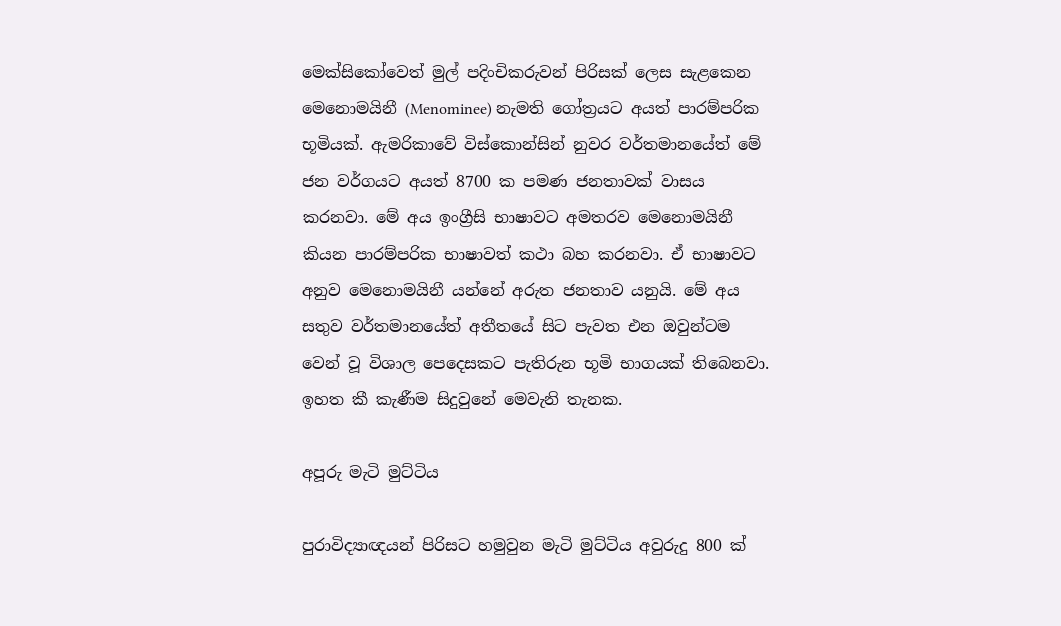මෙක්සිකෝවෙත් මුල් පදිංචිකරුවන් පිරිසක් ලෙස සැළකෙන මෙනොමයිනී (Menominee) නැමති ගෝත්‍රයට අයත් පාරම්පරික භූමියක්. ඇමරිකාවේ විස්කොන්සින් නුවර වර්තමානයේත් මේ ජන වර්ගයට අයත් 8700 ක පමණ ජනතාවක් වාසය කරනවා. මේ අය ඉංග්‍රීසි භාෂාවට අමතරව මෙනොමයිනී කියන පාරම්පරික භාෂාවත් කථා බහ කරනවා. ඒ භාෂාවට අනුව මෙනොමයිනී යන්නේ අරුත ජනතාව යනුයි. මේ අය සතුව වර්තමානයේත් අතීතයේ සිට පැවත එන ඔවුන්ටම වෙන් වූ විශාල පෙදෙසකට පැතිරුන භූමි භාගයක් තිබෙනවා. ඉහත කී කැණීම සිදුවුනේ මෙවැනි තැනක.

අපූරු මැටි මුට්ටිය

පුරාවිද්‍යාඥයන් පිරිසට හමුවුන මැටි මුට්ටිය අවුරුදු 800 ක්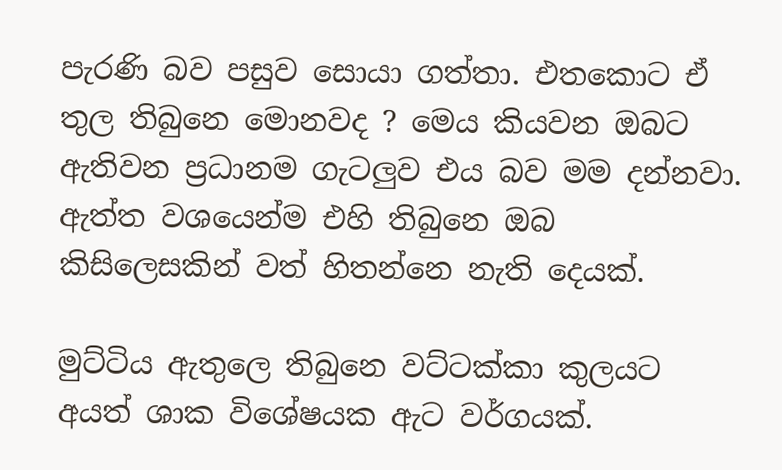පැරණි බව පසුව සොයා ගත්තා. එතකොට ඒ තුල තිබුනෙ මොනවද ? මෙය කියවන ඔබට ඇතිවන ප්‍රධානම ගැටලුව එය බව මම දන්නවා. ඇත්ත වශයෙන්ම එහි තිබුනෙ ඔබ කිසිලෙසකින් වත් හිතන්නෙ නැති දෙයක්.

මුට්ටිය ඇතුලෙ තිබුනෙ වට්ටක්කා කුලයට අයත් ශාක විශේෂයක ඇට වර්ගයක්.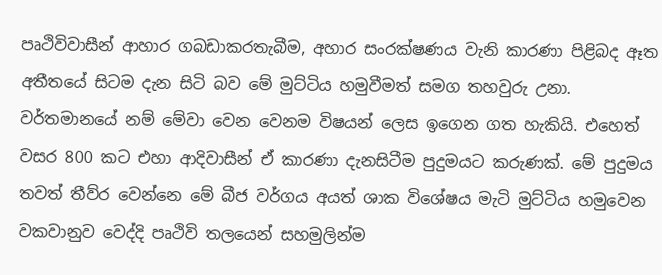පෘථිවිවාසීන් ආහාර ගබඩාකරතැබීම, අහාර සංරක්ෂණය වැනි කාරණා පිළිබද ඈත අතීතයේ සිටම දැන සිටි බව මේ මුට්ටිය හමුවීමත් සමග තහවුරු උනා. වර්තමානයේ නම් මේවා වෙන වෙනම විෂයන් ලෙස ඉගෙන ගත හැකියි. එහෙත් වසර 800 කට එහා ආදිවාසීන් ඒ කාරණා දැනසිටීම පුදුමයට කරුණක්. මේ පුදුමය තවත් තීව්ර වෙන්නෙ මේ බීජ වර්ගය අයත් ශාක විශේෂය මැටි මුට්ටිය හමුවෙන වකවානුව වෙද්දි පෘථිවි තලයෙන් සහමුලින්ම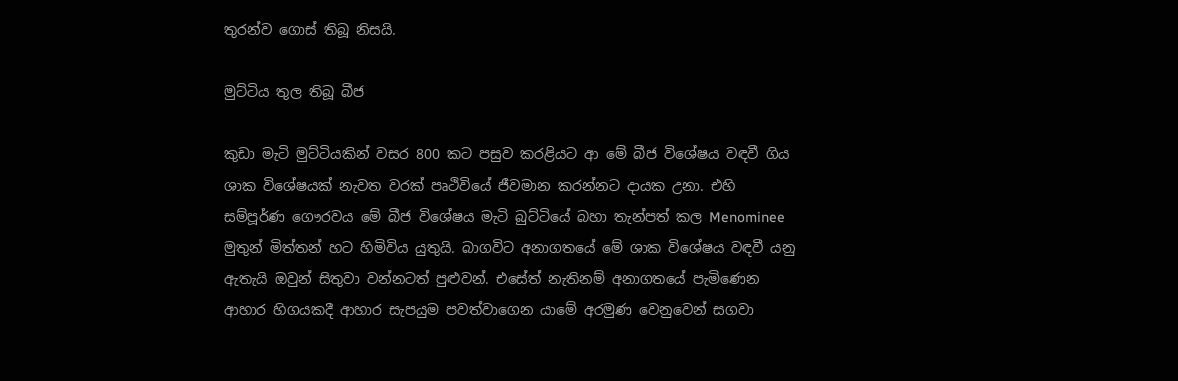තුරන්ව ගොස් තිබූ නිසයි.

මුට්ටිය තුල තිබූ බීජ

කුඩා මැටි මුට්ටියකින් වසර 800 කට පසුව කරළියට ආ මේ බීජ විශේෂය වඳවී ගිය ශාක විශේෂයක් නැවත වරක් පෘථිවියේ ජීවමාන කරන්නට දායක උනා. එහි සම්පූර්ණ ගෞරවය මේ බීජ විශේෂය මැටි බුට්ටියේ බහා තැන්පත් කල Menominee මුතුන් මිත්තන් හට හිමිවිය යුතුයි. බාගවිට අනාගතයේ මේ ශාක විශේෂය වඳවී යනු ඇතැයි ඔවුන් සිතුවා වන්නටත් පුළුවන්. එසේත් නැතිනම් අනාගතයේ පැමිණෙන ආහාර හිගයකදී ආහාර සැපයුම පවත්වාගෙන යාමේ අරමුණ වෙනුවෙන් සගවා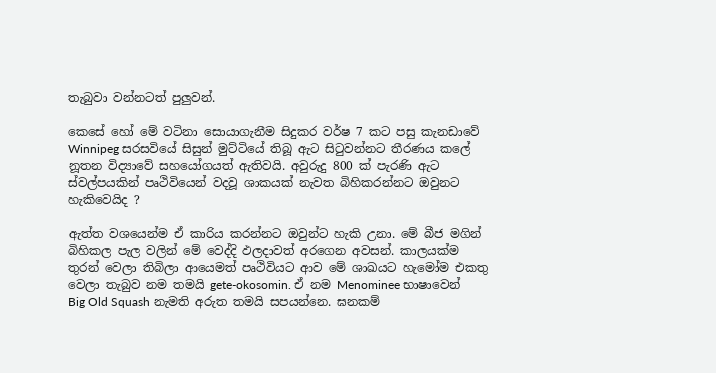තැබුවා වන්නටත් පුලුවන්.

කෙසේ හෝ මේ වටිනා සොයාගැනීම සිදුකර වර්ෂ 7 කට පසු කැනඩාවේ Winnipeg සරසවියේ සිසුන් මුට්ටියේ තිබූ ඇට සිටුවන්නට තීරණය කලේ නූතන විද්‍යාවේ සහයෝගයත් ඇතිවයි. අවුරුදු 800 ක් පැරණි ඇට ස්වල්පයකින් පෘථිවියෙන් වදවූ ශාකයක් නැවත බිහිකරන්නට ඔවුනට හැකිවෙයිද ?

ඇත්ත වශයෙන්ම ඒ කාරිය කරන්නට ඔවුන්ට හැකි උනා. මේ බීජ මගින් බිහිකල පැල වලින් මේ වෙද්දි ඵලදාවත් අරගෙන අවසන්. කාලයක්ම තුරන් වෙලා තිබිලා ආයෙමත් පෘථිවියට ආව මේ ශාඛයට හැමෝම එකතු වෙලා තැබුව නම තමයි gete-okosomin. ඒ නම Menominee භාෂාවෙන් Big Old Squash නැමති අරුත තමයි සපයන්නෙ. ඝනකම්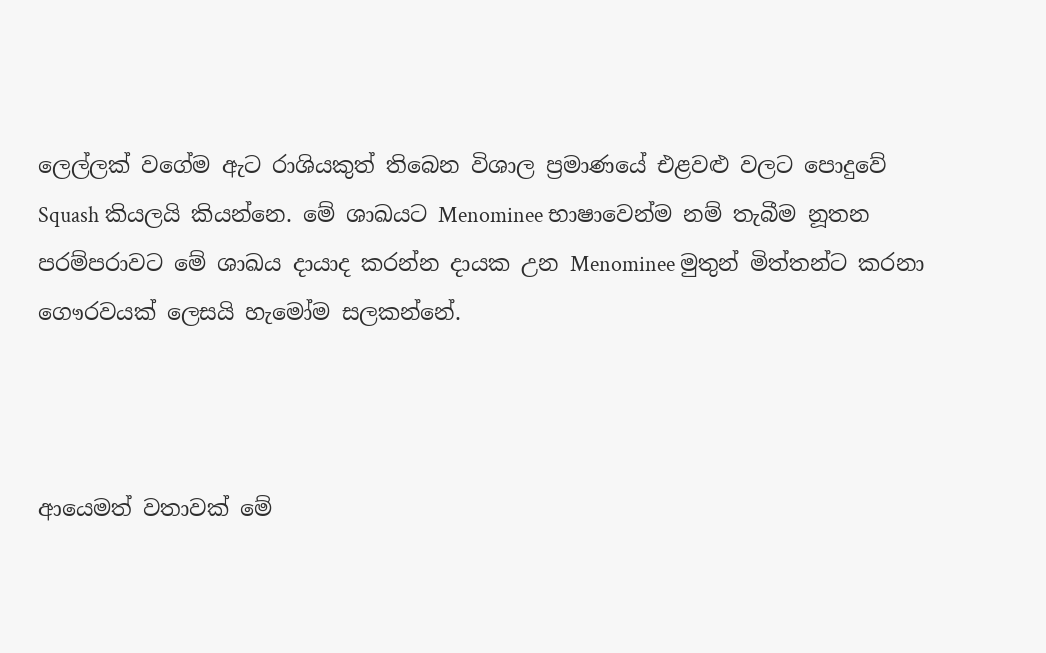ලෙල්ලක් වගේම ඇට රාශියකුත් තිබෙන විශාල ප්‍රමාණයේ එළවළු වලට පොදුවේ Squash කියලයි කියන්නෙ. මේ ශාඛයට Menominee භාෂාවෙන්ම නම් තැබීම නූතන පරම්පරාවට මේ ශාඛය දායාද කරන්න දායක උන Menominee මුතුන් මිත්තන්ට කරනා ගෞරවයක් ලෙසයි හැමෝම සලකන්නේ.



ආයෙමත් වතාවක් මේ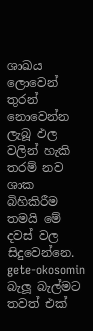ශාඛය ලොවෙන් තුරන් නොවෙන්න ලැබූ ඵල වලින් හැකි තරම් නව ශාක බිහිකිරීම තමයි මේ දවස් වල සිදුවෙන්නෙ. gete-okosomin බැලූ බැල්මට තවත් එක්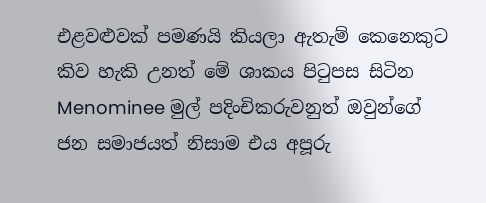එළවළුවක් පමණයි කියලා ඇතැම් කෙනෙකුට කිව හැකි උනත් මේ ශාකය පිටුපස සිටින Menominee මුල් පදිංචිකරුවනුත් ඔවුන්ගේ ජන සමාජයත් නිසාම එය අපූරු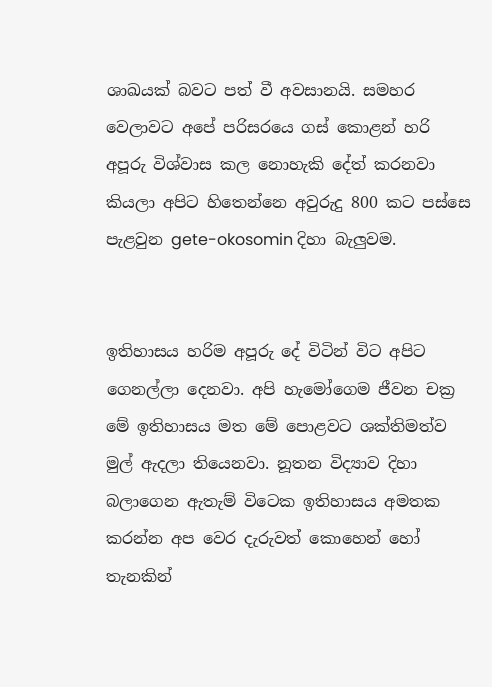ශාඛයක් බවට පත් වී අවසානයි. සමහර වෙලාවට අපේ පරිසරයෙ ගස් කොළන් හරි අපූරු විශ්වාස කල නොහැකි දේත් කරනවා කියලා අපිට හිතෙන්නෙ අවුරුදු 800 කට පස්සෙ පැළවුන gete-okosomin දිහා බැලුවම.


ඉතිහාසය හරිම අපූරු දේ විටින් විට අපිට ගෙනල්ලා දෙනවා. අපි හැමෝගෙම ජීවන චක්‍ර මේ ඉතිහාසය මත මේ පොළවට ශක්තිමත්ව මුල් ඇදලා තියෙනවා. නූතන විද්‍යාව දිහා බලාගෙන ඇතැම් විටෙක ඉතිහාසය අමතක කරන්න අප වෙර දැරුවත් කොහෙන් හෝ තැනකින්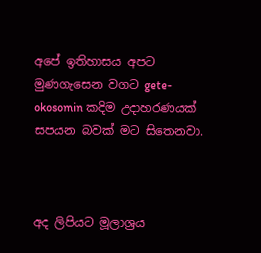අපේ ඉතිහාසය අපට මුණගැසෙන වගට gete-okosomin කදිම උදාහරණයක් සපයන බවක් මට සිතෙනවා.



අද ලිපියට මූලාශ්‍රය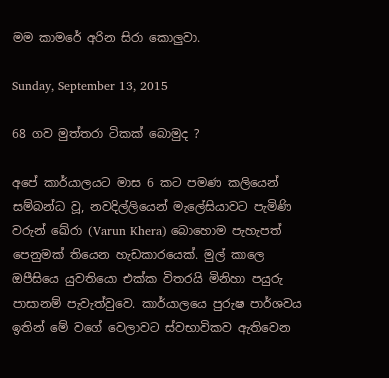මම කාමරේ අරින සිරා කොලුවා.

Sunday, September 13, 2015

68 ගව මුත්තරා ටිකක් බොමුද ?

අපේ කාර්යාලයට මාස 6 කට පමණ කලියෙන් සම්බන්ධ වූ, නවදිල්ලියෙන් මැලේසියාවට පැමිණි වරුන් ඛේරා (Varun Khera) බොහොම පැහැපත් පෙනුමක් තියෙන හැඩකාරයෙක්. මුල් කාලෙ ඔපීසියෙ යුවතියො එක්ක විතරයි මිනිහා පයුරු පාසානම් පැවැත්වුවෙ. කාර්යාලයෙ පුරුෂ පාර්ශවය ඉතින් මේ වගේ වෙලාවට ස්වභාවිකව ඇතිවෙන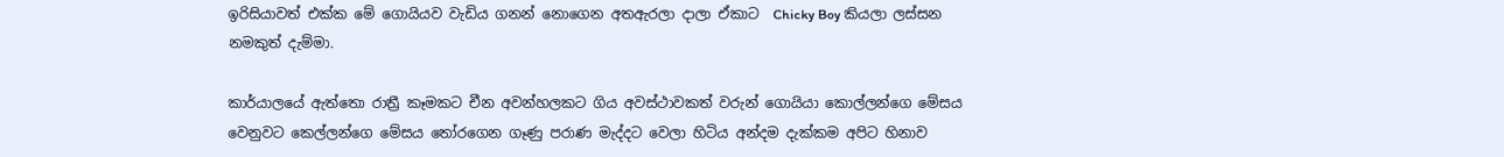ඉරිසියාවත් එක්ක මේ ගොයියව වැඩිය ගනන් නොගෙන අතඇරලා දාලා ඒකාට  Chicky Boy කියලා ලස්සන නමකුත් දැම්මා.

කාර්යාලයේ ඇත්තො රාත්‍රී කෑමකට චීන අවන්හලකට ගිය අවස්ථාවකත් වරුන් ගොයියා කොල්ලන්ගෙ මේසය වෙනුවට කෙල්ලන්ගෙ මේසය තෝරගෙන ‍ගෑණු පරාණ මැද්දට වෙලා හිටිය අන්දම දැක්කම අපිට හිනාව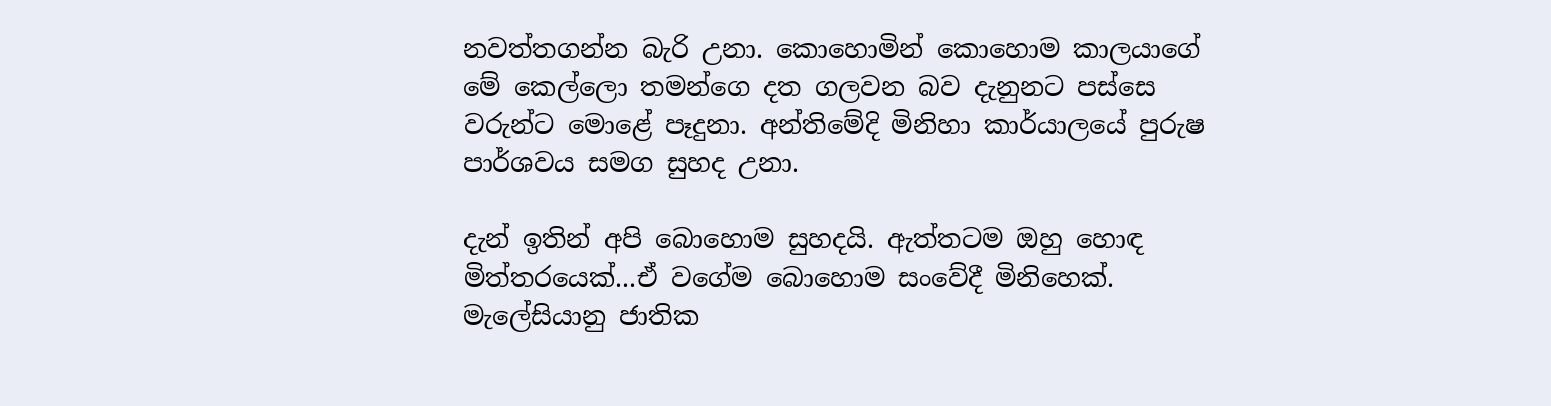නවත්තගන්න බැරි උනා. කොහොමින් කොහොම කාලයාගේ මේ කෙල්ලො තමන්ගෙ දත ගලවන බව දැනුනට පස්සෙ වරුන්ට මොළේ පෑදුනා. අන්තිමේදි මිනිහා කාර්යාලයේ පුරුෂ පාර්ශවය සමග සුහද උනා.

දැන් ඉතින් අපි බොහොම සුහදයි. ඇත්තටම ඔහු හොඳ මිත්තරයෙක්...ඒ වගේම බොහොම සංවේදී මිනිහෙක්. මැලේසියානු ජාතික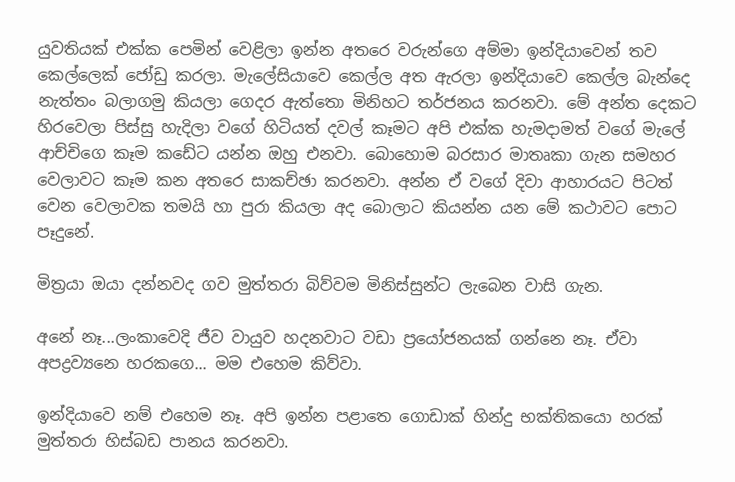යුවතියක් එක්ක පෙමින් වෙළිලා ඉන්න අතරෙ වරුන්ගෙ අම්මා ඉන්දියාවෙන් තව කෙල්ලෙක් ජෝඩු කරලා. මැලේසියාවෙ කෙල්ල අත ඇරලා ඉන්දියාවෙ කෙල්ල බැන්දෙ නැත්තං බලාගමු කියලා ගෙදර ඇත්තො මිනිහට තර්ජනය කරනවා. මේ අන්ත දෙකට හිරවෙලා පිස්සු හැදිලා වගේ හිටියත් දවල් කෑමට අපි එක්ක හැමදාමත් වගේ මැලේ ආච්චිගෙ කෑම කඩේට යන්න ඔහු එනවා. බොහොම බරසාර මාතෘකා ගැන සමහර වෙලාවට කෑම කන අතරෙ සාකච්ඡා කරනවා. අන්න ඒ වගේ දිවා ආහාරයට පිටත් වෙන වෙලාවක තමයි හා පුරා කියලා අද බොලාට කියන්න යන මේ කථාවට පොට පෑදුනේ.

මිත්‍රයා ඔයා දන්නවද ගව මුත්තරා බිව්වම මිනිස්සුන්ට ලැබෙන වාසි ගැන.

අනේ නෑ...ලංකාවෙදි ජීව වායුව හදනවාට වඩා ප්‍රයෝජනයක් ගන්නෙ නෑ. ඒවා අපද්‍රව්‍යනෙ හරකගෙ... මම එහෙම කිව්වා.

ඉන්දියාවෙ නම් එහෙම නෑ. අපි ඉන්න පළාතෙ ගොඩාක් හින්දු භක්තිකයො හරක් මුත්තරා හිස්බඩ පානය කරනවා.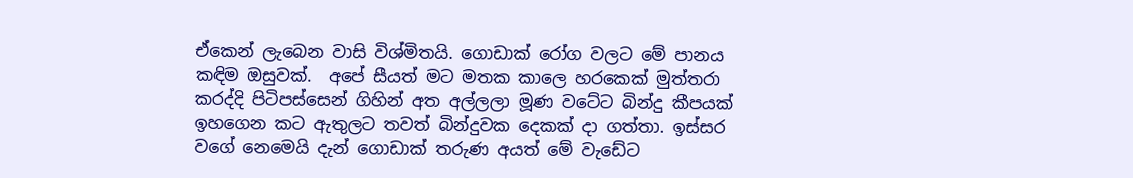ඒකෙන් ලැබෙන වාසි විශ්මිතයි. ගොඩාක් රෝග වලට මේ පානය කඳිම ඔසුවක්.  අපේ සීයත් මට මතක කාලෙ හරකෙක් මුත්තරා කරද්දි පිටිපස්සෙන් ගිහින් අත අල්ලලා මූණ වටේට බින්දු කීපයක් ඉහගෙන කට ඇතුලට තවත් බින්දුවක දෙකක් දා ගත්තා. ඉස්සර වගේ නෙමෙයි දැන් ගොඩාක් තරුණ අයත් මේ වැඩේට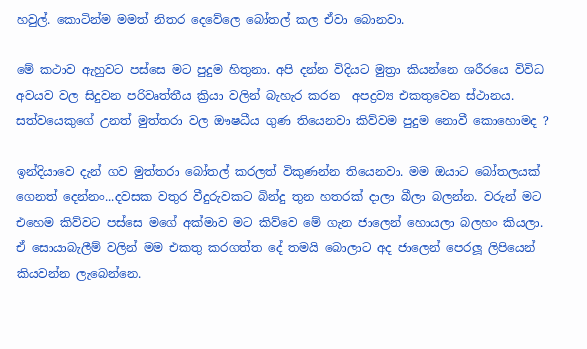හවුල්. කොටින්ම මමත් නිතර දෙවේලෙ බෝතල් කල ඒවා බොනවා.

මේ කථාව ඇහුවට පස්සෙ මට පුදුම හිතුනා. අපි දන්න විදියට මුත්‍රා කියන්නෙ ශරීරයෙ විවිධ අවයව වල සිදුවන පරිවෘත්තීය ක්‍රියා වලින් බැහැර කරන  අපද්‍රව්‍ය එකතුවෙන ස්ථානය. සත්වයෙකුගේ උනත් මුත්තරා වල ඖෂධීය ගුණ තියෙනවා කිව්වම පුදුම නොවී කොහොමද ?

ඉන්දියාවෙ දැන් ගව මුත්තරා බෝතල් කරලත් විකුණන්න තියෙනවා. මම ඔයාට බෝතලයක් ගෙනත් දෙන්නං...දවසක වතුර වීදුරුවකට බින්දු තුන හතරක් දාලා බීලා බලන්න. වරුන් මට එහෙම කිව්වට පස්සෙ ම‍ගේ අක්මාව මට කිව්වෙ මේ ගැන ‍ජාලෙන් හොයලා බලහං කියලා. ඒ සොයාබැලීම් වලින් මම එකතු කරගත්ත දේ තමයි බොලාට අද ජාලෙන් පෙරලූ ලිපියෙන් කියවන්න ලැබෙන්නෙ.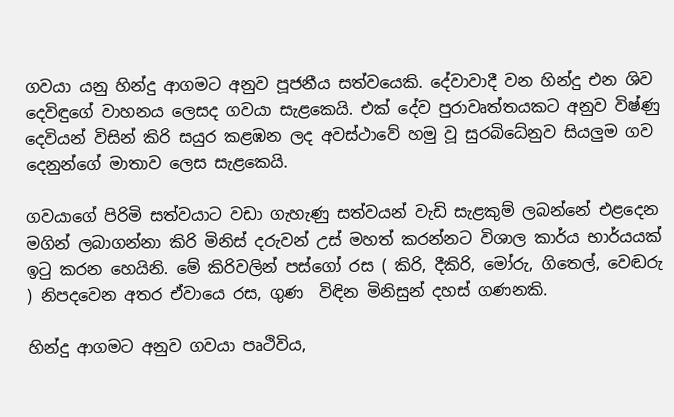ගවයා යනු හින්දු ආගමට අනුව පූජනීය සත්වයෙකි. දේවාවාදී වන හින්දු එන ශිව දෙවිඳුගේ වාහනය ලෙසද ගවයා සැළකෙයි. එක් දේව පුරාවෘත්තයකට අනුව විෂ්ණු දෙවියන් විසින් කිරි සයුර කළඹන ලද අවස්ථාවේ හමු වූ සුරබිධේනුව සියලුම ගව දෙනුන්ගේ මාතාව ලෙස සැළකෙයි.

ගවයාගේ පිරිමි සත්වයාට වඩා ගැහැණු සත්වයන් වැඩි සැළකුම් ලබන්නේ එළදෙන මගින් ලබාගන්නා කිරි මිනිස් දරුවන් උස් මහත් කරන්නට විශාල කාර්ය භාර්යයක් ඉටු කරන හෙයිනි. මේ කිරිවලින් පස්ගෝ රස ( කිරි, දීකිරි, මෝරු, ගිතෙල්, වෙඬරු ) නිපදවෙන අතර ඒවායෙ රස, ගුණ  විඳින මිනිසුන් දහස් ගණනකි.

හින්දු ආගමට අනුව ගවයා පෘථිවිය,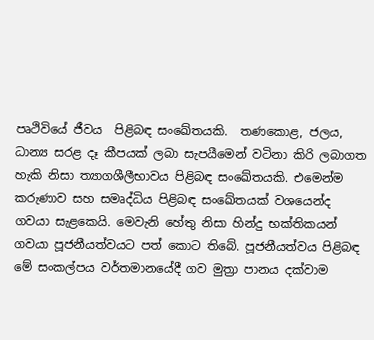පෘථිවියේ ජීවය  පිළිබඳ සංඛේතයකි.  තණකොළ, ජලය, ධාන්‍ය සරළ දෑ කීපයක් ලබා සැපයීමෙන් වටිනා කිරි ලබාගත හැකි නිසා ත්‍යාගශීලීභාවය පිළිබඳ සංඛේතයකි. එමෙන්ම කරුණාව සහ සමෘද්ධිය පිළිබඳ සංඛේතයක් වශයෙන්ද ගවයා සැළකෙයි. මෙවැනි හේතු නිසා හින්දු භක්තිකයන් ගවයා පූජනීයත්වයට පත් කොට තිබේ. පූජනීයත්වය පිළිබඳ මේ සංකල්පය වර්තමානයේදී ගව මුත්‍රා පානය දක්වාම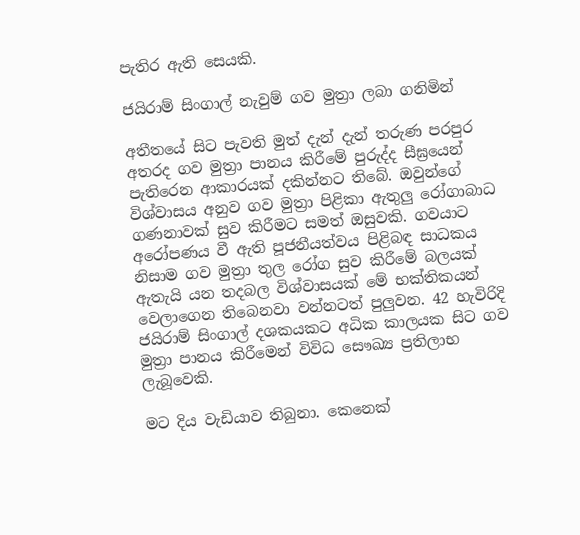පැතිර ඇති සෙයකි.

ජයිරාම් සිංගාල් නැවුම් ගව මුත්‍රා ලබා ගනිමින්

අතීතයේ සිට පැවති මුත් දැන් දැන් තරුණ පරපුර අතරද ගව මුත්‍රා පානය කිරීමේ පුරුද්ද සීඝ්‍රයෙන් පැතිරෙන ආකාරයක් දකින්නට තිබේ. ඔවුන්ගේ විශ්වාසය අනුව ගව මුත්‍රා පිළිකා ඇතුලු රෝගාබාධ ගණනාවක් සුව කිරීමට සමත් ඔසුවකි. ගවයාට අරෝපණය වී ඇති පූජනීයත්වය පිළිබඳ සාධකය නිසාම ගව මුත්‍රා තුල රෝග සුව කිරීමේ බලයක් ඇතැයි යන තදබල විශ්වාසයක් මේ භක්තිකයන් වෙලාගෙන තිබෙනවා වන්නටත් පුලුවන. 42 හැවිරිදි ජයිරාම් සිංගාල් දශකයකට අධික කාලයක සිට ගව මුත්‍රා පානය කිරීමෙන් විවිධ සෞඛ්‍ය ප්‍රතිලාභ ලැබූවෙකි.

මට දිය වැඩියාව තිබුනා. කෙනෙක්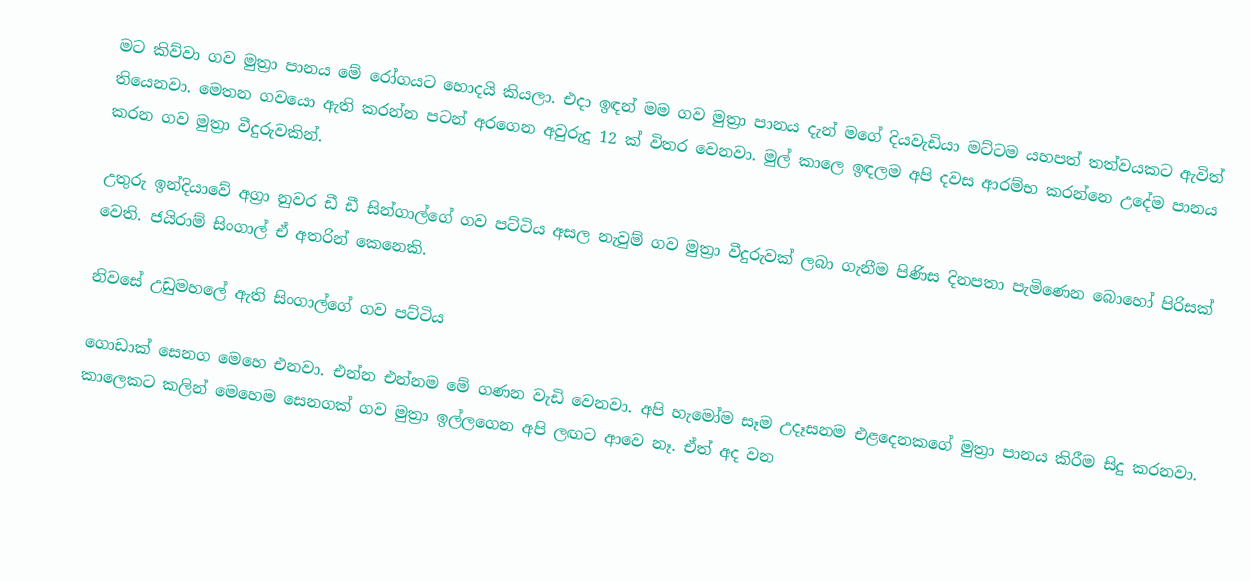මට කිව්වා ගව මුත්‍රා පානය මේ රෝගයට හොදයි කියලා. එදා ඉඳන් මම ගව මුත්‍රා පානය දැන් මගේ දියවැඩියා මට්ටම යහපත් තත්වයකට ඇවිත් තියෙනවා. මෙතන ගවයො ඇති කරන්න පටන් අරගෙන අවුරුදු 12 ක් විතර වෙනවා. මුල් කාලෙ ඉඳලම අපි දවස ආරම්භ කරන්නෙ උදේම පානය කරන ගව මුත්‍රා වීදුරුවකින්.

උතුරු ඉන්දියාවේ අග්‍රා නුවර ඩී ඩී සින්ගාල්ගේ ගව පට්ටිය අසල නැවුම් ගව මුත්‍රා වීදුරුවක් ලබා ගැනීම පිණිස දිනපතා පැමිණෙන බොහෝ පිරිසක් වෙති. ජයිරාම් සිංගාල් ඒ අතරින් කෙනෙකි.

නිවසේ උඩුමහ‍ලේ ඇති සිංගාල්ගේ ගව පට්ටිය

ගොඩාක් සෙනග මෙහෙ එනවා. එන්න එන්නම මේ ගණන වැඩි වෙනවා. අපි හැමෝම සෑම උදෑසනම එළදෙනකගේ මුත්‍රා පානය කිරීම සිදු කරනවා. කාලෙකට කලින් මෙහෙම සෙනගක් ගව මුත්‍රා ඉල්ලගෙන අපි ලඟට ආවෙ නෑ. ඒත් අද වන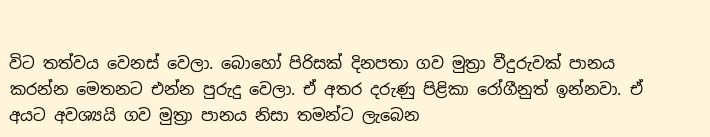විට තත්වය වෙනස් වෙලා. බොහෝ පිරිසක් දිනපතා ගව මුත්‍රා වීදුරුවක් පානය කරන්න මෙතනට එන්න පුරුදු වෙලා. ඒ අතර දරුණු පිළිකා රෝගීනුත් ඉන්නවා. ඒ අයට අවශ්‍යයි ගව මුත්‍රා පානය නිසා තමන්ට ලැබෙන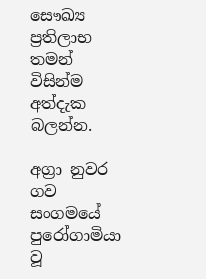සෞඛ්‍ය ප්‍රතිලාභ තමන් විසින්ම අත්දැක බලන්න.

අග්‍රා නුවර ගව සංගමයේ පුරෝගාමියා වූ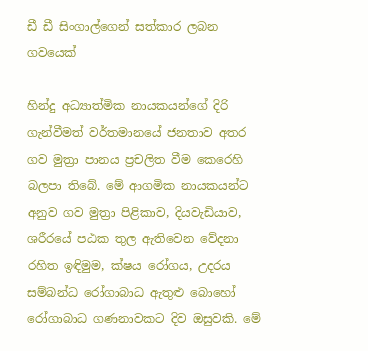ඩී ඩී සිංගාල්ගෙන් සත්කාර ලබන ගවයෙක්

හින්දු අධ්‍යාත්මික නායකයන්ගේ දිරි ගැන්වීමත් වර්තමානයේ ජනතාව අතර ගව මුත්‍රා පානය ප්‍රචලිත වීම කෙරෙහි බලපා තිබේ. මේ ආගමික නායකයන්ට අනුව ගව මුත්‍රා පිළිකාව, දියවැඩියාව, ශරීරයේ පඨක තුල ඇතිවෙන වේදනා රහිත ඉඳිමුම, ක්ෂය රෝගය, උදරය සම්බන්ධ රෝගාබාධ ඇතුළු බොහෝ රෝගාබාධ ගණනාවකට දිව ඔසුවකි. මේ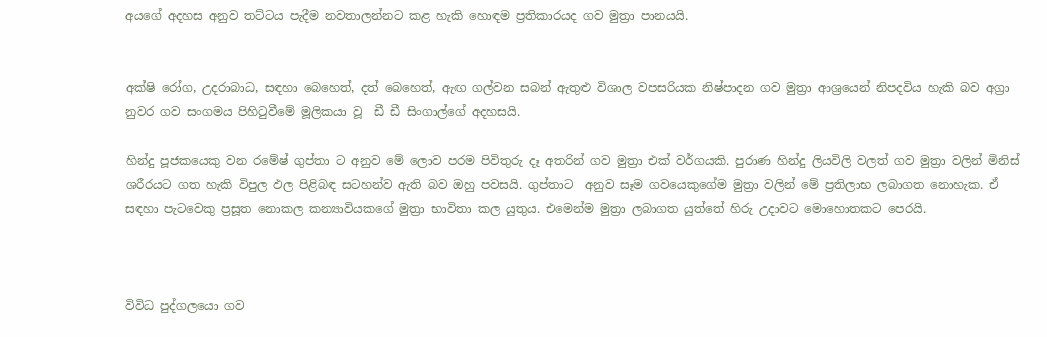අයගේ අදහස අනුව තට්ටය පැදීම නවතාලන්නට කළ හැකි හොඳම ප්‍රතිකාරයද ගව මුත්‍රා පානයයි.


අක්ෂි රෝග, උදරාබාධ, සඳහා බෙහෙත්, දත් බෙහෙත්, ඇඟ ගල්වන සබන් ඇතුළු විශාල වපසරියක නිෂ්පාදන ගව මුත්‍රා ආශ්‍රයෙන් නිපදවිය හැකි බව අග්‍රා නුවර ගව සංගමය පිහිටුවීමේ මූලිකයා වූ  ඩී ඩී සිංගාල්ගේ අදහසයි.

හින්දු පූජකයෙකු වන රමේෂ් ගුප්තා ට අනුව මේ ලොව පරම පිවිතුරු දෑ අතරින් ගව මුත්‍රා එක් වර්ගයකි. පුරාණ හින්දු ලියවිලි වලත් ගව මුත්‍රා වලින් මිනිස් ශරීරයට ගත හැකි විපුල ඵල පිළිබඳ සටහන්ව ඇති බව ඔහු පවසයි. ගුප්තාට  අනුව සෑම ගවයෙකුගේම මුත්‍රා වලින් මේ ප්‍රතිලාභ ලබාගත නොහැක. ඒ සඳහා පැටවෙකු ප්‍රසූත නොකල කන්‍යාවියකගේ මුත්‍රා භාවිතා කල යුතුය. එමෙන්ම මුත්‍රා ලබාගත යුත්තේ හිරු උදාවට මොහොතකට පෙරයි.



විවිධ පුද්ගලයො ගව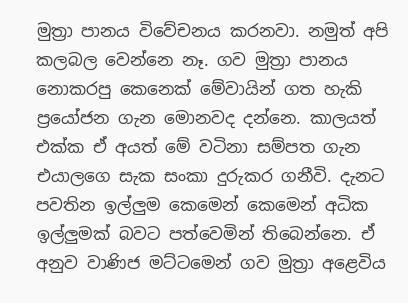මුත්‍රා පානය විවේචනය කරනවා. නමුත් අපි කලබල වෙන්නෙ නෑ. ගව මුත්‍රා පානය නොකරපු කෙනෙක් මේවායින් ගත හැකි ප්‍රයෝජන ගැන මොනවද දන්න‍ෙ. කාලයත් එක්ක ඒ අයත් මේ වටිනා සම්පත ගැන එයාලගෙ සැක සංකා දුරුකර ගනීවි. දැනට පවතින ඉල්ලුම කෙමෙන් කෙමෙන් අධික ඉල්ලුමක් බවට පත්වෙමින් තිබෙන්නෙ. ඒ අනුව වාණිජ මට්ටමෙන් ගව මුත්‍රා අළෙවිය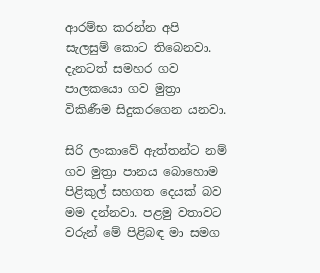ආරම්භ කරන්න අපි සැලසුම් කොට තිබෙනවා. දැනටත් සමහර ගව පාලකයො ගව මුත්‍රා විකිණීම සිදුකරගෙන යනවා.

සිරි ලංකාවේ ඇත්තන්ට නම් ගව මුත්‍රා පානය බොහොම පිළිකුල් සහගත දෙයක් බව මම දන්නවා. පළමු වතාවට වරුන් මේ පිළිබඳ මා සමග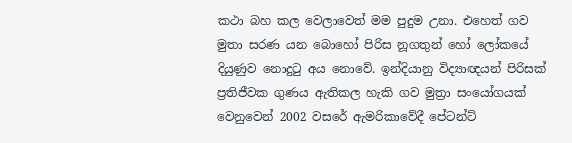කථා බහ කල වෙලාවෙත් මම පුදුම උනා. එහෙත් ගව මුතා සරණ යන බොහෝ පිරිස නූගතුන් හෝ ලෝකයේ දියුණුව නොදුටු අය නොවේ. ඉන්දියානු විද්‍යාඥයන් පිරිසක් ප්‍රතිජීවක ගුණය ඇතිකල හැකි ගව මුත්‍රා සංයෝගයක් වෙනුවෙන් 2002 වසරේ ඇමරිකාවේදී පේටන්ට්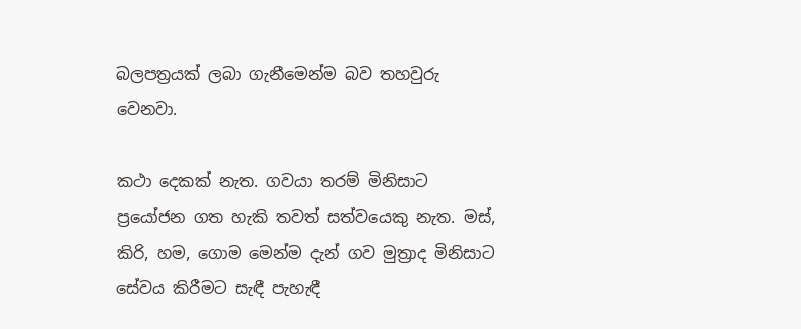බලපත්‍රයක් ලබා ගැනීමෙන්ම බව තහවුරු වෙනවා.

කථා දෙකක් නැත. ගවයා තරම් මිනිසාට ප්‍රයෝජන ගත හැකි තවත් සත්වයෙකු නැත. මස්, කිරි, හම, ගොම මෙන්ම දැන් ගව මුත්‍රාද මිනිසාට සේවය කිරීමට සැඳී පැහැඳී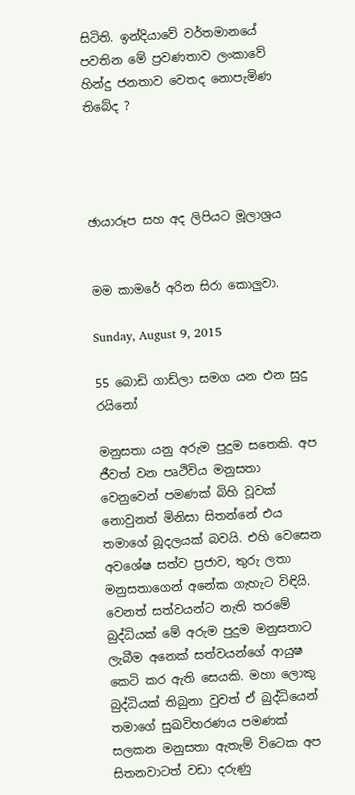සිටිති. ඉන්දියාවේ වර්තමානයේ පවතින මේ ප්‍රවණතාව ලංකාවේ හින්දු ජනතාව වෙතද නොපැමිණ තිබේද ?




ඡායාරූප සහ අද ලිපියට මූලාශ්‍රය


මම කාමරේ අරින සිරා කොලුවා.

Sunday, August 9, 2015

55 බොඩි ගාඩ්ලා සමග යන එන සුදු රයිනෝ

මනුසතා යනු අරුම පුදුම සතෙකි. අප ජීවත් වන පෘථිවිය මනුසතා වෙනුවෙන් පමණක් බිහි වූවක් නොවුනත් මිනිසා සිතන්නේ එය තමාගේ බූදලයක් බවයි. එහි වෙසෙන අවශේෂ සත්ව ප්‍රජාව, තුරු ලතා මනුසතාගෙන් අනේක ගැහැට විඳියි. වෙනත් සත්වයන්ට නැති තරමේ බුද්ධියක් මේ අරුම පුදුම මනුසතාට ලැබීම අනෙක් සත්වයන්ගේ ආයුෂ කෙටි කර ඇති සෙයකි. මහා ලොකු බුද්ධියක් තිබුනා වුවත් ඒ බුද්ධියෙන් තමාගේ සුඛවිහරණය පමණක් සලකන මනුසතා ඇතැම් විටෙක අප සිතනවාටත් වඩා දරුණු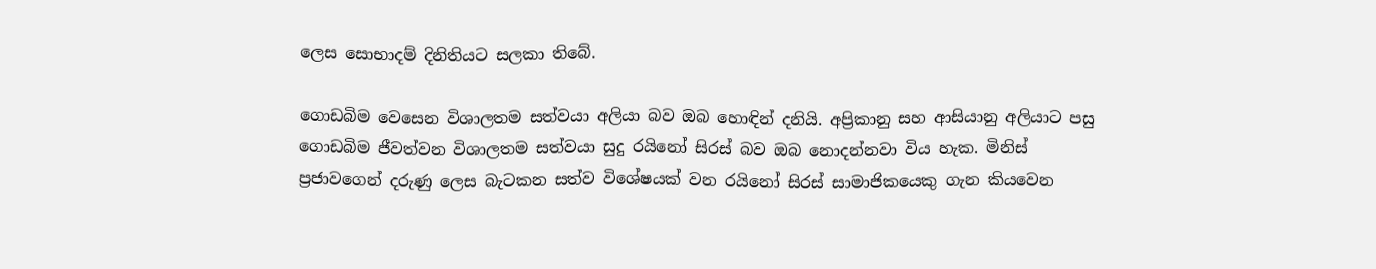ලෙස සොභාදම් දිනිතියට සලකා තිබේ.

ගොඩබිම වෙසෙන විශාලතම සත්වයා අලියා බව ඔබ හොඳින් දනියි. අප්‍රිකානු සහ ආසියානු අලියාට පසු ගොඩබිම ජීවත්වන විශාලතම සත්වයා සුදු රයිනෝ සිරස් බව ඔබ නොදන්නවා විය හැක. මිනිස් ප්‍රජාවගෙන් දරුණු ලෙස බැටකන සත්ව විශේෂයක් වන රයිනෝ සිරස් සාමාජිකයෙකු ගැන කියවෙන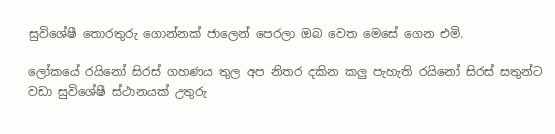සුවිශේෂී තොරතුරු ගොන්නක් ජාලෙන් පෙරලා ඔබ වෙත මෙසේ ගෙන එමි.

ලෝකයේ රයිනෝ සිරස් ගහණය තුල අප නිතර දකින කලු පැහැති රයිනෝ සිරස් සතුන්ට වඩා සුවිශේෂී ස්ථානයක් උතුරු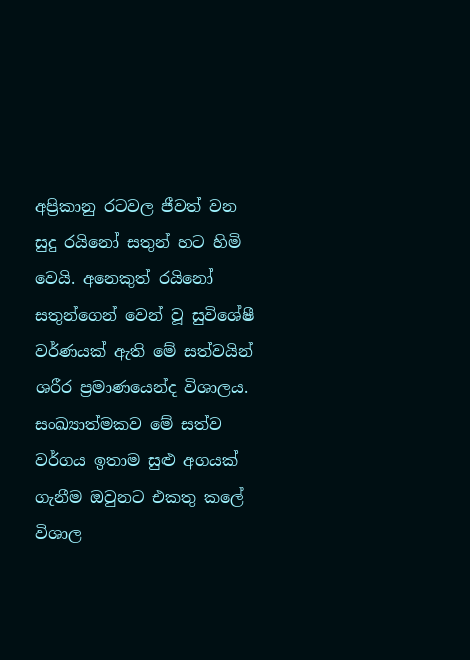අප්‍රිකානු රටවල ජීවත් වන සුදු රයිනෝ සතුන් හට හිමි වෙයි. අනෙකුත් රයිනෝ සතුන්ගෙන් වෙන් වූ සුවිශේෂී වර්ණයක් ඇති මේ සත්වයින් ශරීර ප්‍රමාණයෙන්ද විශාලය.  සංඛ්‍යාත්මකව මේ සත්ව වර්ගය ඉතාම සුළු අගයක් ගැනීම ඔවුනට එකතු කලේ විශාල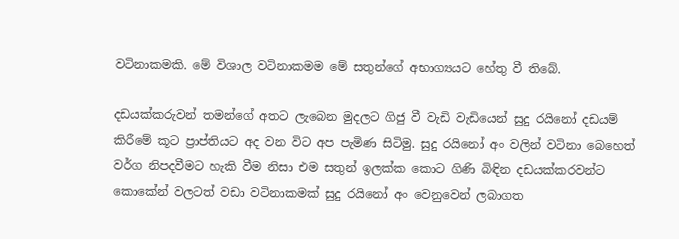වටිනාකමකි. මේ විශාල වටිනාකමම මේ සතුන්ගේ අභාග්‍යයට හේතු වී තිබේ.

දඩයක්කරුවන් තමන්ගේ අතට ලැබෙන මුදලට ගිජු වී වැඩි වැඩියෙන් සුදු රයිනෝ දඩයම් කිරීමේ කූට ප්‍රාප්තියට අද වන විට අප පැමිණ සිටිමු. සුදු රයිනෝ අං වලින් වටිනා බෙහෙත් වර්ග නිපදවීමට හැකි වීම නිසා එම සතුන් ඉලක්ක කොට ගිණි බිඳින දඩයක්කරවන්ට කොකේන් වලටත් වඩා වටිනාකමක් සුදු රයිනෝ අං වෙනුවෙන් ලබාගත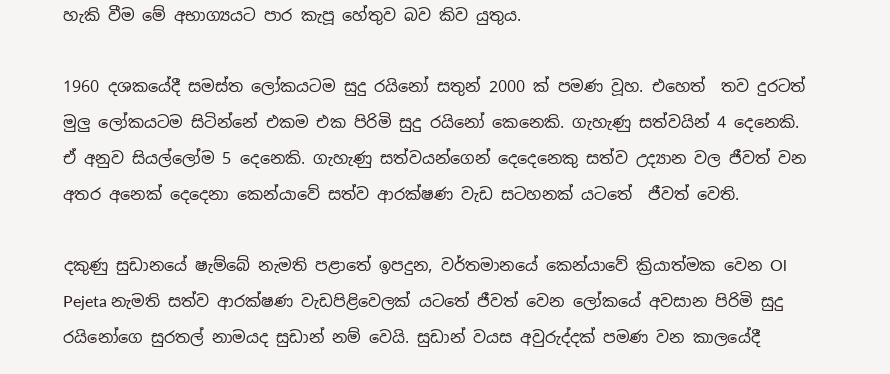හැකි වීම මේ අභාග්‍යයට පාර කැපූ හේතුව බව කිව යුතුය.

1960 දශකයේදී සමස්ත ලෝකයටම සුදු රයිනෝ සතුන් 2000 ක් පමණ වූහ. එහෙත්  තව දුරටත් මුලු ලෝකයටම සිටින්නේ එකම එක පිරිමි සුදු රයිනෝ කෙනෙකි. ගැහැණු සත්වයින් 4 දෙනෙකි. ඒ අනුව සියල්ලෝම 5 දෙනෙකි. ගැහැණු සත්වයන්ගෙන් දෙදෙනෙකු සත්ව උද්‍යාන වල ජීවත් වන අතර අනෙක් දෙදෙනා කෙන්යාවේ සත්ව ආරක්ෂණ වැඩ සටහනක් යටතේ  ජීවත් වෙති.

දකුණු සුඩානයේ ෂැම්බේ නැමති පළාතේ ඉපදුන, වර්තමානයේ කෙන්යාවේ ක්‍රියාත්මක වෙන Ol Pejeta නැමති සත්ව ආරක්ෂණ වැඩපිළිවෙලක් යටතේ ජීවත් වෙන ලෝකයේ අවසාන පිරිමි සුදු රයිනෝගෙ සුරතල් නාමයද සුඩාන් නම් වෙයි. සුඩාන් වයස අවුරුද්දක් පමණ වන කාලයේදී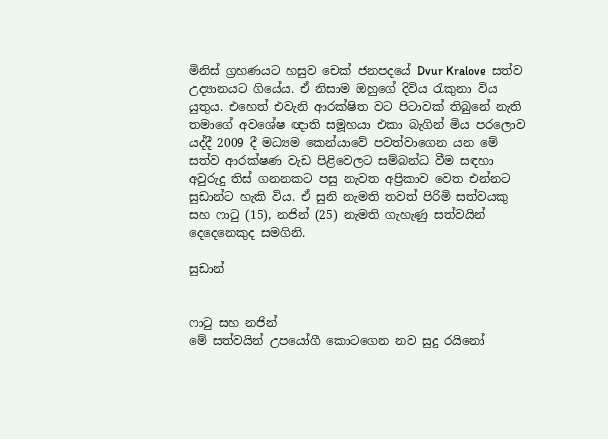මිනිස් ග්‍රහණයට හසුව චෙක් ජනපදයේ Dvur Kralove  සත්ව උද්‍යානයට ගියේය. ඒ නිසාම ඔහුගේ දිවිය රැකුනා විය යුතුය. එහෙත් එවැනි ආරක්ෂිත වට පිටාවක් තිබුනේ නැති තමාගේ අවශේෂ ඥාති සමූහයා එකා බැගින් මිය පරලොව යද්දී 2009 දී මධ්‍යම කෙන්යාවේ පවත්වාගෙන යන මේ සත්ව ආරක්ෂණ වැඩ පිළිවෙලට සම්බන්ධ වීම සඳහා අවුරුදු තිස් ගනනකට පසු නැවත අප්‍රිකාව වෙත එන්නට සුඩාන්ට හැකි විය. ඒ සුනි නැමති තවත් පිරිමි සත්වයකු සහ ෆාටු (15), නජින් (25) නැමති ගැහැණු සත්වයින් දෙදෙනෙකුද සමගිනි.

සුඩාන්


ෆාටු සහ නජින්
මේ සත්වයින් උපයෝගී කොටගෙන නව සුදු රයිනෝ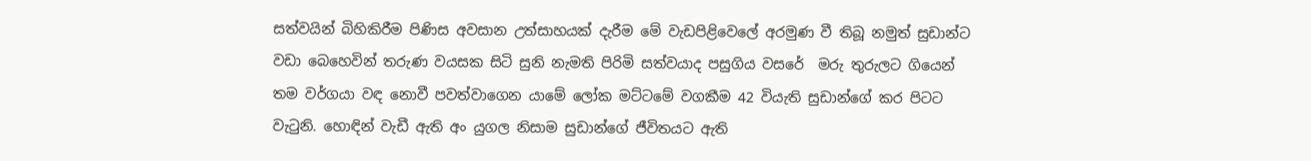සත්වයින් බිහිකිරීම පිණිස අවසාන උත්සාහයක් දැරීම මේ වැඩපිළිවෙලේ අරමුණ වී තිබූ නමුත් සුඩාන්ට වඩා බෙහෙවින් තරුණ වයසක සිටි සුනි නැමති පිරිමි සත්වයාද පසුගිය වසරේ  මරු තුරුලට ගියෙන් තම වර්ගයා වඳ නොවී පවත්වාගෙන යාමේ ලෝක මට්ටමේ වගකීම 42 වියැති සුඩාන්ගේ කර පිටට වැටුනි. හොඳින් වැඩී ඇති අං යුගල නිසාම සුඩාන්ගේ ජීවිතයට ඇති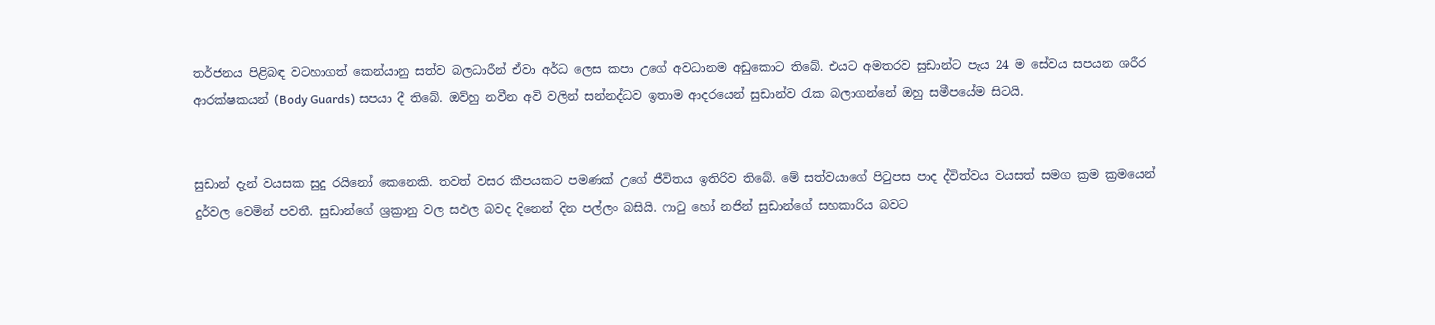තර්ජනය පිළිබඳ වටහාගත් කෙන්යානු සත්ව බලධාරීන් ඒවා අර්ධ ලෙස කපා උගේ අවධානම අඩුකොට තිබේ. එයට අමතරව සුඩාන්ට පැය 24 ම සේවය සපයන ශරීර ආරක්ෂකයන් (Body Guards) සපයා දී තිබේ. ඔව්හු නවීන අවි වලින් සන්නද්ධව ඉතාම ආදරයෙන් සුඩාන්ව රැක බලාගන්නේ ඔහු සමීපයේම සිටයි.


සුඩාන් දැන් වයසක සුදු රයිනෝ කෙනෙකි. තවත් වසර කීපයකට පමණක් උගේ ජීවිතය ඉතිරිව තිබේ. මේ සත්වයාගේ පිටුපස පාද ද්විත්වය වයසත් සමග ක්‍රම ක්‍රමයෙන් දුර්වල වෙමින් පවතී. සුඩාන්ගේ ශ්‍රක්‍රානු වල සඵල බවද දිනෙන් දින පල්ලං බසියි. ෆාටු හෝ නජින් සුඩාන්ගේ සහකාරිය බවට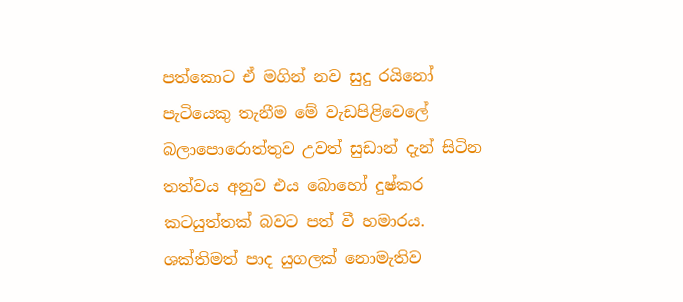පත්කොට ඒ මගින් නව සුදු රයිනෝ පැටියෙකු තැනීම මේ වැඩපිළිවෙලේ බලාපොරොත්තුව උවත් සුඩාන් දැන් සිටින තත්වය අනුව එය බොහෝ දුෂ්කර කටයුත්තක් බවට පත් වී හමාරය. ශක්තිමත් පාද යුගලක් නොමැතිව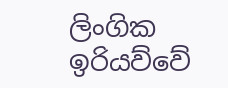ලිංගික ඉරියව්වේ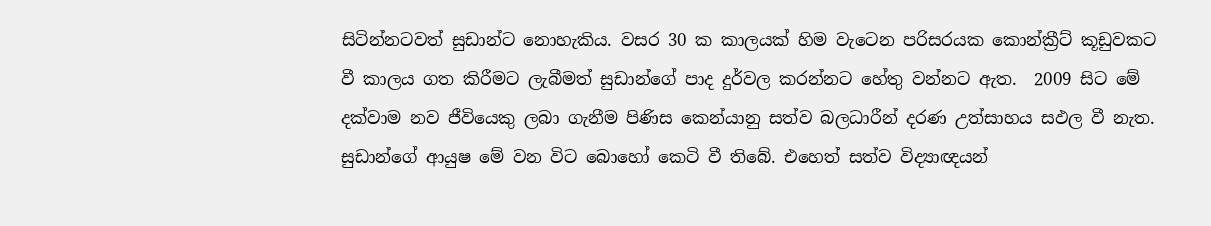සිටින්නටවත් සුඩාන්ට නොහැකිය. වසර 30 ක කාලයක් හිම වැටෙන පරිසරයක කොන්ක්‍රීට් කූඩුවකට වී කාලය ගත කිරීමට ලැබීමත් සුඩාන්ගේ පාද දුර්වල කරන්නට හේතු වන්නට ඇත.  2009 සිට මේ දක්වාම නව ජීවියෙකු ලබා ගැනීම පිණිස කෙන්යානු සත්ව බලධාරීන් දරණ උත්සාහය සඵල වී නැත. සුඩාන්ගේ ආයුෂ මේ වන විට බොහෝ කෙටි වී තිබේ. එහෙත් සත්ව විද්‍යාඥයන්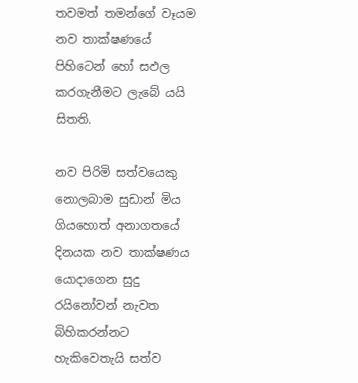තවමත් තමන්ගේ වෑයම නව තාක්ෂණයේ පිහිටෙන් ‍හෝ සඵල කරගැනීමට ලැබේ යයි සිතති.

නව පිරිමි සත්වයෙකු නොලබාම සුඩාන් මිය ගියහොත් අනාගතයේ දිනයක නව තාක්ෂණය යොදාගෙන සුදු රයිනෝවන් නැවත බිහිකරන්නට හැකිවෙතැයි සත්ව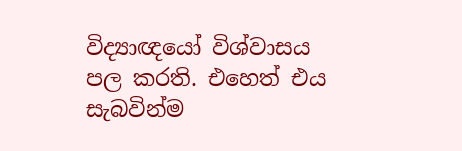විද්‍යාඥයෝ විශ්වාසය පල කරති. එහෙත් එය සැබවින්ම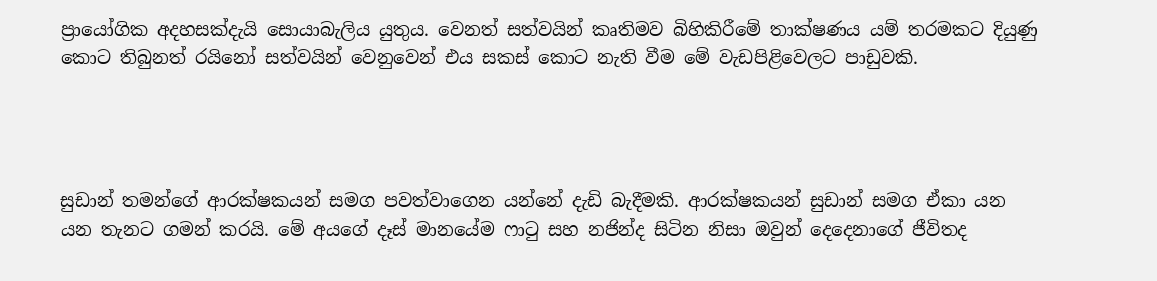ප්‍රායෝගික අදහසක්දැයි සොයාබැලිය යුතුය. වෙනත් සත්වයින් කෘතිමව බිහිකිරීමේ තාක්ෂණය යම් තරමකට දියුණු කොට තිබුනත් රයිනෝ සත්වයින් වෙනුවෙන් එය සකස් කොට නැති වීම මේ වැඩපිළිවෙලට පාඩුවකි.




සුඩාන් තමන්ගේ ආරක්ෂකයන් සමග පවත්වාගෙන යන්නේ දැඩි බැදීමකි. ආරක්ෂකයන් සුඩාන් සමග ඒකා යන යන තැනට ගමන් කරයි. මේ අයගේ දෑස් මානයේම ෆාටු සහ නජින්ද සිටින නිසා ඔවුන් දෙදෙනාගේ ජීවිතද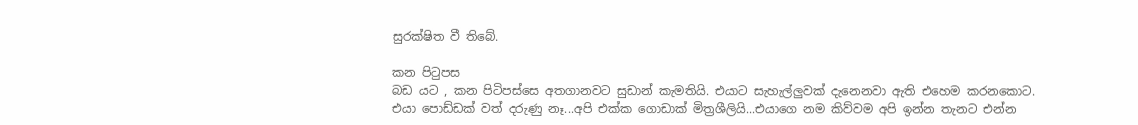සුරක්ෂිත වී තිබේ.

කන පිටුපස
බඩ යට , කන පිටිපස්සෙ අතගානවට සුඩාන් කැමතියි. එයාට සැහැල්ලුවක් දැනෙනවා ඇති එහෙම කරනකොට. එයා පොඩ්ඩක් වත් දරුණු නෑ...අපි එක්ක ගොඩාක් මිත්‍රශීලියි...එයාගෙ නම කිව්වම අපි ඉන්න තැනට එන්න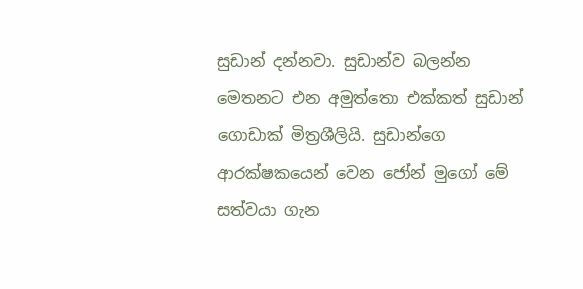සුඩාන් දන්නවා. සුඩාන්ව බලන්න මෙතනට එන අමුත්තො එක්කත් සුඩාන් ගොඩාක් මිත්‍රශීලියි. සුඩාන්ගෙ ආරක්ෂකයෙන් වෙන ජෝන් මුගෝ මේ සත්වයා ගැන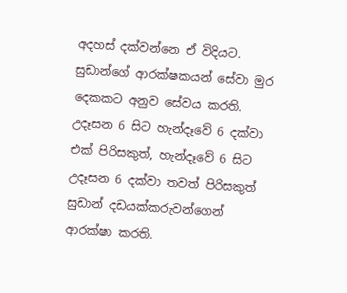අදහස් දක්වන්නෙ ඒ විදියට. සුඩාන්ගේ ආරක්ෂකයන් සේවා මුර දෙකකට අනුව සේවය කරති. උදෑසන 6 සිට හැන්දෑවේ 6 දක්වා එක් පිරිසකුත්, හැන්දෑවේ 6 සිට උදෑසන 6 දක්වා තවත් පිරිසකුත් සුඩාන් දඩයක්කරුවන්ගෙන් ආරක්ෂා කරති.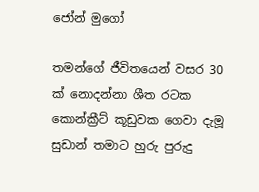ජෝන් මුගෝ

තමන්ගේ ජීවිතයෙන් වසර 30 ක් නොදන්නා ශීත රටක කොන්ක්‍රීට් කූඩුවක ගෙවා දැමූ සුඩාන් තමාට හුරු පුරුදු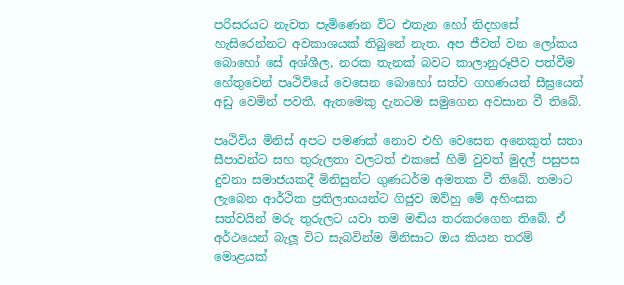පරිසරයට නැවත පැමිණෙන විට එතැන හෝ නිදහසේ හැසිරෙන්නට අවකාශයක් තිබුනේ නැත. අප ජීවත් වන ලෝකය බොහෝ සේ අශ්ශීල, නරක තැනක් බවට කාලානුරූපීව පත්වීම හේතුවෙන් පෘථිවියේ වෙසෙන බොහෝ සත්ව ගහණයන් සීඝ්‍රයෙන් අඩු වෙමින් පවතී. ඇතමෙකු දැනටම සමුගෙන අවසාන වී තිබේ.

පෘථිවිය මිනිස් අපට පමණක් නොව එහි වෙසෙන අනෙකුත් සතා සීපාවන්ට සහ තුරුලතා වලටත් එකසේ හිමි වුවත් මුදල් පසුපස දුවනා සමාජයකදී මිනිසුන්ට ගුණධර්ම අමතක වී තිබේ. තමාට ලැබෙන ආර්ථික ප්‍රතිලාභයන්ට ගිජුව ඔව්හු මේ අහිංසක සත්වයින් මරු තුරුලට යවා තම මඬිය තරකරගෙන තිබේ. ඒ අර්ථයෙන් බැලූ විට සැබවින්ම මිනිසාට ඔය කියන තරම් මොළයක්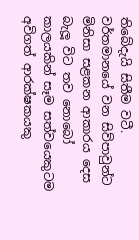තිබේදැයි සිතීම වටී. වර්තමානයේ වන සිව්පාවුන්ට මිනිසා සළකන ආකාරය දෙස බැලූ විට තව නොබෝ කාලයකින් සෑම සත්වයෙකුටම අවිගත් ආරක්ෂකයකු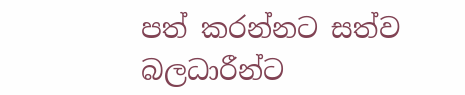පත් කරන්නට සත්ව බලධාරීන්ට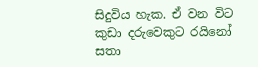සිදුවිය හැක. ඒ වන විට කුඩා දරුවෙකුට රයිනෝ සතා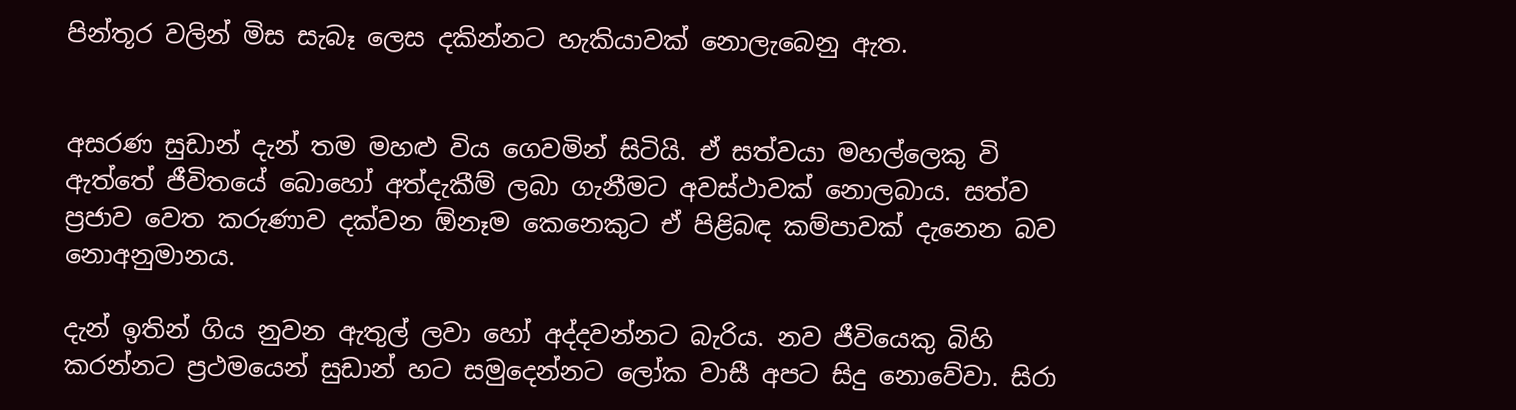පින්තූර වලින් මිස සැබෑ ලෙස දකින්නට හැකියාවක් නොලැබෙනු ඇත.


අසරණ සුඩාන් දැන් තම මහළු විය ගෙවමින් සිටියි. ඒ සත්වයා මහල්ලෙකු වි ඇත්තේ ජීවිතයේ බොහෝ අත්දැකීම් ලබා ගැනීමට අවස්ථාවක් නොලබාය. සත්ව ප්‍රජාව වෙත කරුණාව දක්වන ඕනෑම කෙනෙකුට ඒ පිළිබඳ කම්පාවක් දැනෙන බව නොඅනුමානය.

දැන් ඉතින් ගිය නුවන ඇතුල් ලවා හෝ අද්දවන්නට බැරිය. නව ජීවියෙකු බිහි කරන්නට ප්‍රථමයෙන් සුඩාන් හට සමුදෙන්නට ලෝක වාසී අපට සිදු නොවේවා. සිරා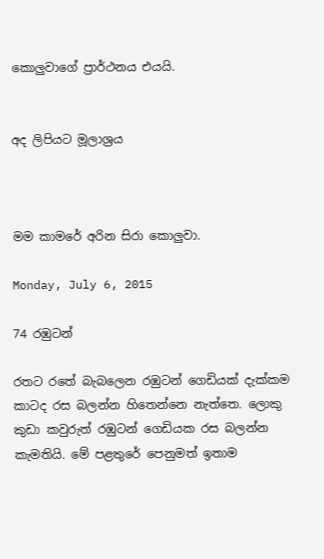කොලුවාගේ ප්‍රාර්ථනය එයයි.


අද ලිපියට මූලාශ්‍රය



මම කාමරේ අරින සිරා කොලුවා.

Monday, July 6, 2015

74 රඹුටන්

රතට රතේ බැබලෙන රඹුටන් ගෙඩියක් දැක්කම කාටද රස බලන්න හිතෙන්නෙ නැත්තෙ. ලොකු කුඩා කවුරුත් රඹුටන් ගෙඩියක රස බලන්න කැමතියි. මේ පළතුරේ පෙනුමත් ඉතාම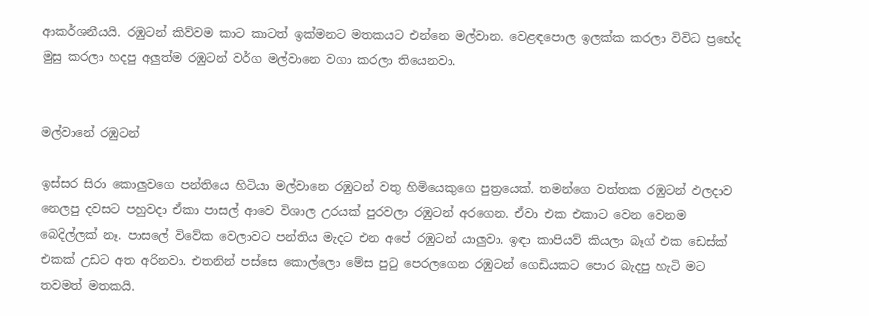ආකර්ශනීයයි. රඹුටන් කිව්වම කාට කාටත් ඉක්මනට මතකයට එන්නෙ මල්වාන. වෙළඳපොල ඉලක්ක කරලා විවිධ ප්‍රභේද මුසු කරලා හදපු අලුත්ම රඹුටන් වර්ග මල්වානෙ වගා කරලා තියෙනවා.


මල්වානේ රඹුටන්

ඉස්සර සිරා කොලුවගෙ පන්තියෙ හිටියා මල්වානෙ රඹුටන් වතු හිමියෙකුගෙ පුත්‍රයෙක්. තමන්ගෙ වත්තක රඹුටන් ඵලදාව නෙලපු දවසට පහුවදා ඒකා පාසල් ආවෙ විශාල උරයක් පුරවලා රඹුටන් අරගෙන. ඒවා එක එකාට වෙන වෙනම බෙදිල්ලක් නෑ. පාසලේ විවේක වෙලාවට පන්තිය මැදට එන අපේ රඹුටන් යාලුවා. ඉඳා කාපියව් කියලා බෑග් එක ඩෙස්ක් එකක් උඩට අත අරිනවා. එතනින් පස්සෙ කොල්ලො මේස පුටු පෙරලගෙන රඹුටන් ගෙඩියකට පොර බැදපු හැටි මට තවමත් මතකයි.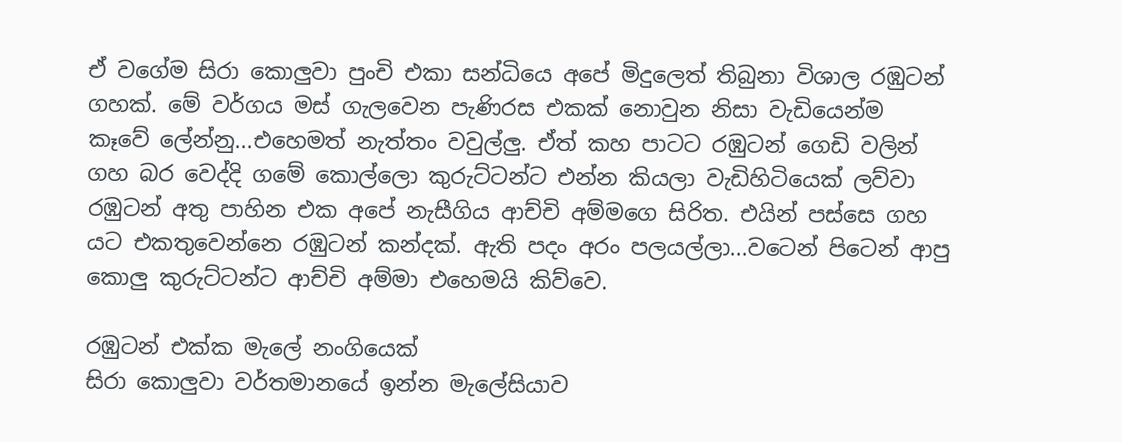ඒ වගේම සිරා කොලුවා පුංචි එකා සන්ධියෙ අපේ මිදුලෙත් තිබුනා විශාල රඹුටන් ගහක්. මේ වර්ගය මස් ගැලවෙන පැණිරස එකක් නොවුන නිසා වැඩියෙන්ම කෑවේ ලේන්නු...එහෙමත් නැත්තං වවුල්ලු. ඒත් කහ පාටට රඹුටන් ගෙඩි වලින් ගහ බර වෙද්දි ගමේ කොල්ලො කුරුට්ටන්ට එන්න කියලා වැඩිහිටියෙක් ලව්වා රඹුටන් අතු පාහින එක අපේ නැසීගිය ආච්චි අම්මගෙ සිරිත. එයින් පස්සෙ ගහ යට එකතුවෙන්නෙ රඹුටන් කන්දක්. ඇති පදං අරං පලයල්ලා...වටෙන් පිටෙන් ආපු කොලු කුරුට්ටන්ට ආච්චි අම්මා එහෙමයි කිව්වෙ.

රඹුටන් එක්ක මැලේ නංගියෙක්
සිරා කොලුවා වර්තමානයේ ඉන්න මැලේසියාව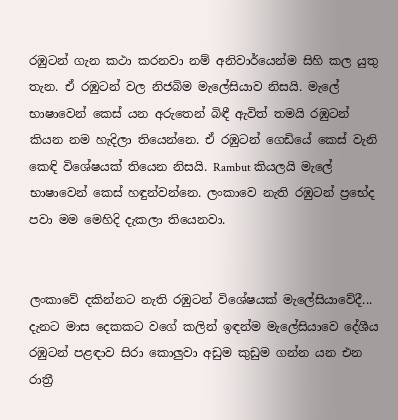රඹුටන් ගැන කථා කරනවා නම් අනිවාර්යෙන්ම සිහි කල යුතු තැන. ඒ රඹුටන් වල නිජබිම මැලේසියාව නිසයි. මැලේ භාෂාවෙන් කෙස් යන අරුතෙන් බිඳී ඇවිත් තමයි රඹුටන් කියන නම හැදිලා තියෙන්නෙ. ඒ රඹුටන් ගෙඩියේ කෙස් වැනි කෙඳි විශේෂයක් තියෙන නිසයි. Rambut කියලයි මැලේ භාෂාවෙන් කෙස් හඳුන්වන්නෙ. ලංකාවෙ නැති රඹුටන් ප්‍රභේද පවා මම මෙහිදි දැකලා තියෙනවා.


ලංකාවේ දකින්නට නැති රඹුටන් විශේෂයක් මැලේසියාවේදී...
දැනට මාස දෙකකට වගේ කලින් ඉඳන්ම මැලේසියාවෙ දේශීය රඹුටන් පළඳාව සිරා කොලුවා අඩුම කුඩුම ගන්න යන එන රාත්‍රී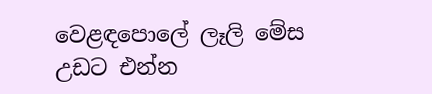වෙළඳපොලේ ලෑලි මේස උඩට එන්න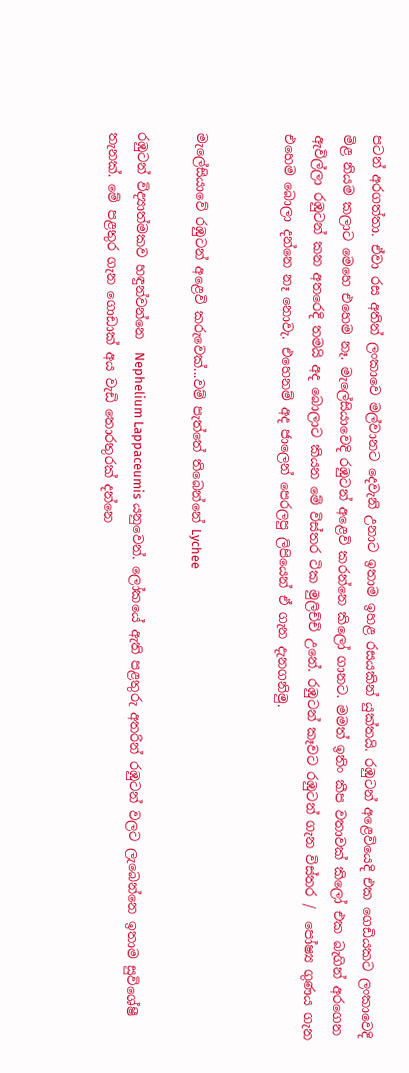පටන් අරගත්තා. ඒවා රස අතින් ලංකාවෙ මල්වානට දෙවැනි උනාට ඉතාම ඉහළ රසයකින් යුක්තයි. රඹුටන් අළෙවියෙදි එක ගෙඩියකට ලංකාවෙදි මිළ නියම කලාට මෙහෙ එහෙම නෑ. මැලේසියාවෙදි රඹුටන් අළෙවි කරන්නෙ කිලෝ ගානට. මමත් ඉතිං කීප වතාවක් කිලෝ එක බැගින් අරගෙන ඇවිල්ලා රඹුටන් කන අතරෙදි තමයි අද බොලාට කියන මේ විස්තර ටික මුලිච්චි උනේ. රඹුටන් කෑවට රඹුටන් ගැන විස්තර /  පෝෂ්‍ය ගුණය ගැන එහෙම බොලා දන්නෙ නෑ නොවැ. එහෙනම් අද ජාලෙන් පෙරලපු ලිපියෙන් ඒ ගැන දැනගනිමු.


මැලේසියාවේ රඹුටන් අළෙවි කරුවෙක්...වම් පැත්තේ තිබෙන්නේ Lychee

රඹුටන් විද්‍යාත්මකව හඳුන්වන්නෙ  Nephelium Lappaceumis යනුවෙන්. ලෝකයේ ඇති පළතුරු අතරින් රඹුටන් වලට ලැබෙන්නෙ ඉතාම සුවිශේෂී තැනක්. මේ පළතුර ගැන ගොඩාක් අය වැඩි තොරතුරක් දන්නෙ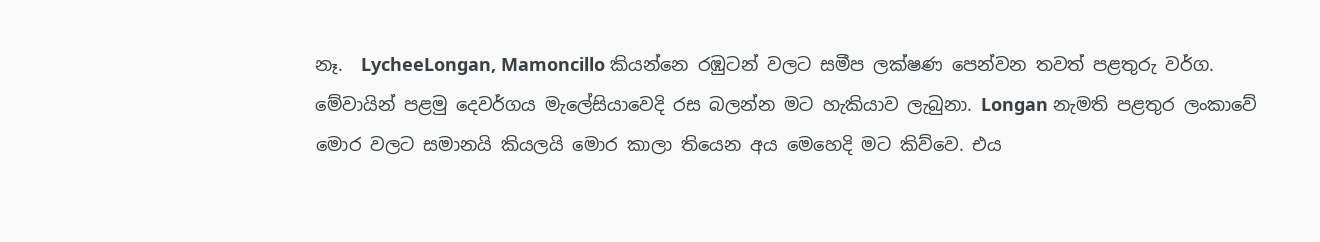නෑ.  LycheeLongan, Mamoncillo කියන්නෙ රඹුටන් වලට සමීප ලක්ෂණ පෙන්වන තවත් පළතුරු වර්ග. මේවායින් පළමු දෙවර්ගය මැලේසියාවෙදි රස බලන්න මට හැකියාව ලැබුනා. Longan නැමති පළතුර ලංකාවේ මොර වලට සමානයි කියලයි මොර කාලා තියෙන අය මෙහෙදි මට කිව්වෙ. එය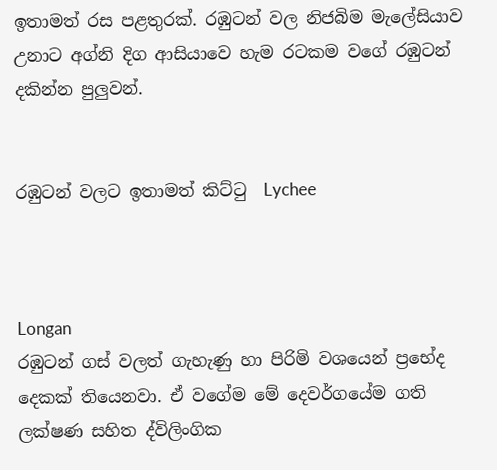ඉතාමත් රස පළතුරක්. රඹුටන් වල නිජබිම මැලේසියාව උනාට අග්නි දිග ආසියාවෙ හැම රටකම වගේ රඹුටන් දකින්න පුලුවන්.


රඹුටන් වලට ඉතාමත් කිට්ටු  Lychee



Longan
රඹුටන් ගස් වලත් ගැහැණු හා පිරිමි වශයෙන් ප්‍රභේද දෙකක් තියෙනවා. ඒ වගේම මේ දෙවර්ගයේම ගති ලක්ෂණ සහිත ද්විලිංගික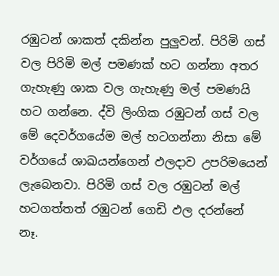රඹුටන් ශාකත් දකින්න පුලුවන්. පිරිමි ගස් වල පිරිමි මල් පමණක් හට ගන්නා අතර ගැහැණු ශාක වල ගැහැණු මල් පමණයි හට ගන්නෙ. ද්වි ලිංගික රඹුටන් ගස් වල මේ දෙවර්ගයේම මල් හටගන්නා නිසා මේ වර්ගයේ ශාඛයන්ගෙන් ඵලදාව උපරිමයෙන් ලැබෙනවා. පිරිමි ගස් වල රඹුටන් මල් හටගත්තත් රඹුටන් ගෙඩි ඵල දරන්නේ නෑ.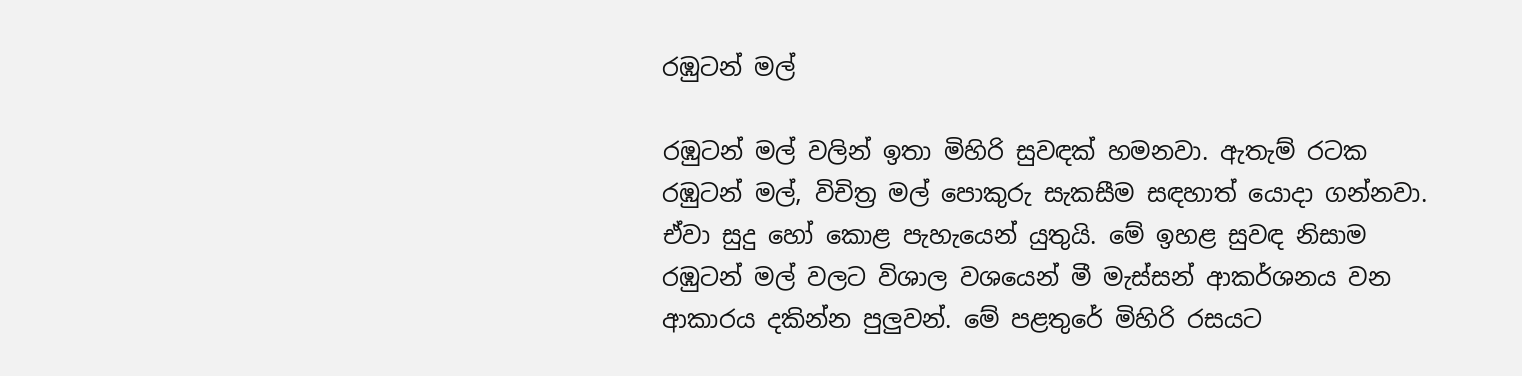රඹුටන් මල්

රඹුටන් මල් වලින් ඉතා මිහිරි සුවඳක් හමනවා. ඇතැම් රටක රඹුටන් මල්, විචිත්‍ර මල් පොකුරු සැකසීම සඳහාත් යොදා ගන්නවා. ඒවා සුදු හෝ කොළ පැහැයෙන් යුතුයි. මේ ඉහළ සුවඳ නිසාම රඹුටන් මල් වලට විශාල වශයෙන් මී මැස්සන් ආකර්ශනය වන ආකාරය දකින්න පුලුවන්. මේ පළතුරේ මිහිරි රසයට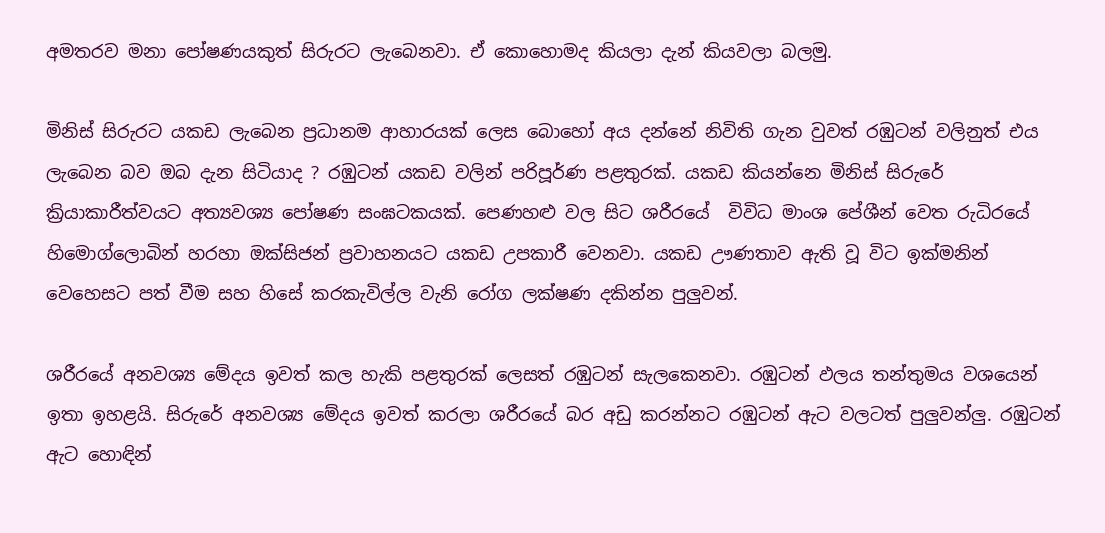අමතරව මනා පෝෂණයකුත් සිරුරට ලැබෙනවා. ඒ කොහොමද කියලා දැන් කියවලා බලමු.

මිනිස් සිරුරට යකඩ ලැබෙන ප්‍රධානම ආහාරයක් ලෙස බොහෝ අය දන්නේ නිවිති ගැන වුවත් රඹුටන් වලිනුත් එය ලැබෙන බව ඔබ දැන සිටියාද ? රඹුටන් යකඩ වලින් පරිපූර්ණ පළතුරක්. යකඩ කියන්නෙ මිනිස් සිරුරේ ක්‍රියාකාරීත්වයට අත්‍යවශ්‍ය පෝෂණ සංඝටකයක්. පෙණහළු වල සිට ශරීරයේ  විවිධ මාංශ පේශීන් වෙත රුධිරයේ හිමොග්ලොබින් හරහා ඔක්සිජන් ප්‍රවාහනයට යකඩ උපකාරී වෙනවා. යකඩ ඌණතාව ඇති වූ විට ඉක්මනින් වෙහෙසට පත් වීම සහ හි‍සේ කරකැවිල්ල වැනි රෝග ලක්ෂණ දකින්න පුලුවන්.

ශරීරයේ අනවශ්‍ය මේදය ඉවත් කල හැකි පළතුරක් ලෙසත් රඹුටන් සැලකෙනවා. රඹුටන් ඵලය තන්තුමය වශයෙන් ඉතා ඉහළයි. සිරුරේ අනවශ්‍ය මේදය ඉවත් කරලා ශරීර‍යේ බර අඩු කරන්නට රඹුටන් ඇට වලටත් පුලුවන්ලු. රඹුටන් ඇට හොඳින්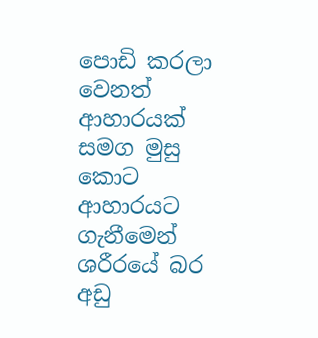පොඩි කරලා වෙනත් ආහාරයක් සමග මුසු කොට ආහාරයට ගැනීමෙන් ශරීරයේ බර අඩු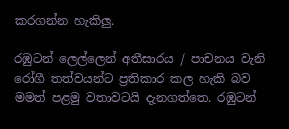කරගන්න හැකිලු.

රඹුටන් ලෙල්ලෙන් අතීසාරය / පාචනය වැනි රෝගී තත්වයන්ට ප්‍රතිකාර කල හැකි බව මමත් පළමු වතාවටයි දැනගත්තෙ. රඹුටන්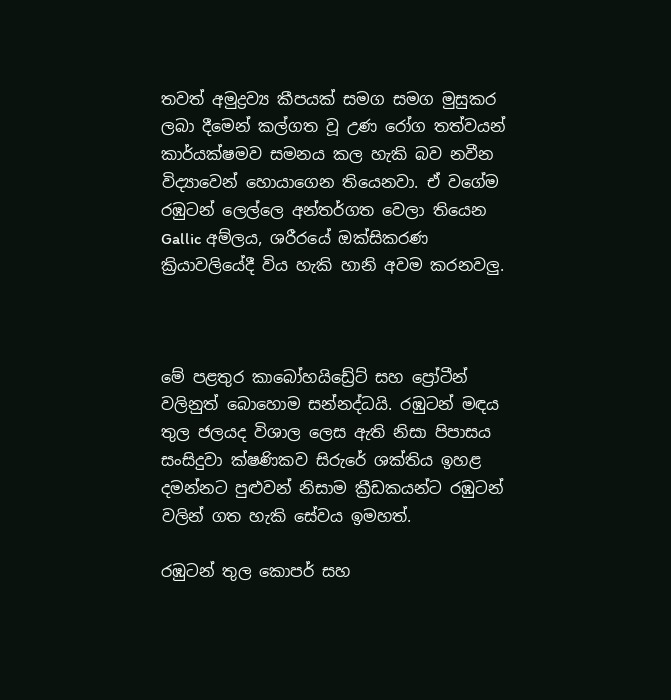තවත් අමුද්‍රව්‍ය කීපයක් සමග සමග මුසුකර ලබා දීමෙන් කල්ගත වූ උණ රෝග තත්වයන් කාර්යක්ෂමව සමනය කල හැකි බව නවීන විද්‍යාවෙන් හොයාගෙන තියෙනවා. ඒ වගේම රඹුටන් ලෙල්ලෙ අන්තර්ගත වෙලා තියෙන Gallic අම්ලය, ශරීරයේ ඔක්සිකරණ ක්‍රියාවලියේදී විය හැකි හානි අවම කරනවලු.



මේ පළතුර කාබෝහයිඩ්‍රේට් සහ ප්‍රෝටීන් වලිනුත් බොහොම සන්නද්ධයි. රඹුටන් මඳය තුල ජලයද විශාල ලෙස ඇති නිසා පිපාසය සංසිදුවා ක්ෂණිකව සිරුරේ ශක්තිය ඉහළ දමන්නට පුළුවන් නිසාම‍ ක්‍රීඩකයන්ට රඹුටන් වලින් ගත හැකි සේවය ඉමහත්.

රඹුටන් තුල කොපර් සහ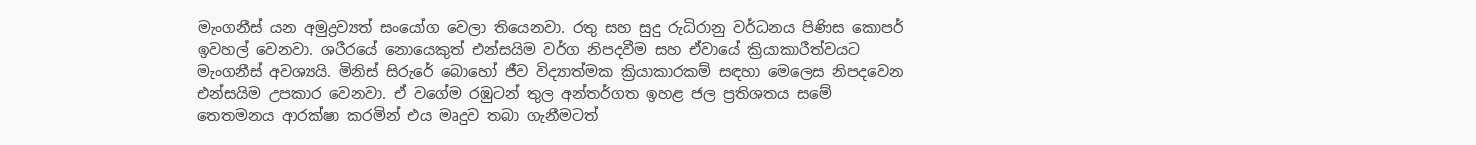මැංගනීස් යන අමුද්‍රව්‍යත් සංයෝග වෙලා තියෙනවා. රතු සහ සුදු රුධිරානු වර්ධනය පිණිස කොපර් ඉවහල් වෙනවා. ශරීරයේ නොයෙකුත් එන්සයිම වර්ග නිපදවීම සහ ඒවාය‍ේ ක්‍රියාකාරීත්වයට මැංගනීස් අවශ්‍යයි. මිනිස් සිරුරේ බොහෝ ජීව විද්‍යාත්මක ක්‍රියාකාරකම් සඳහා මෙලෙස නිපදවෙන එන්සයිම උපකාර වෙනවා. ඒ වගේම රඹුටන් තුල අන්තර්ගත ඉහළ ජල ප්‍රතිශතය සමේ තෙතමනය ආරක්ෂා කරමින් එය මෘදුව තබා ගැනීමටත්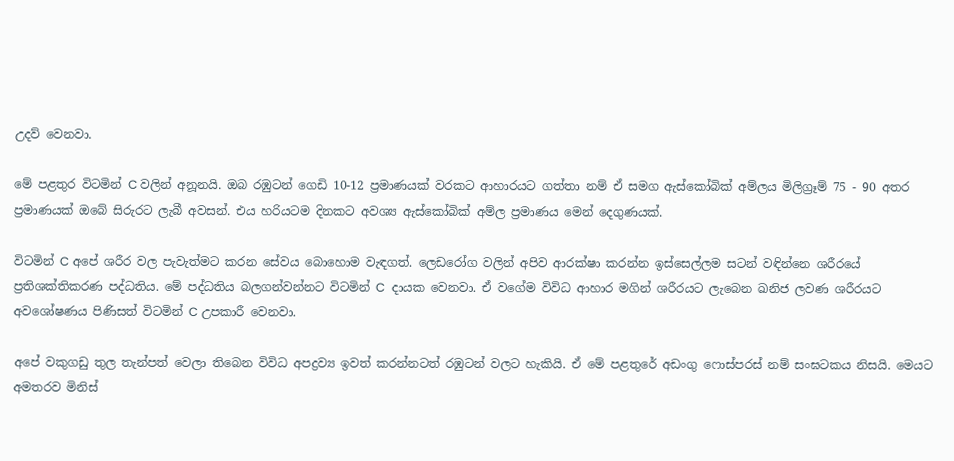උදව් වෙනවා.

මේ පළතුර විටමින් C වලින් අනූනයි. ඔබ රඹුටන් ගෙඩි 10-12 ප්‍රමාණයක් වරකට ආහාරයට ගත්තා නම් ඒ සමග ඇස්කෝබික් අම්ලය මිලිග්‍රෑම් 75 - 90 අතර ප්‍රමාණයක් ඔබේ සිරුරට ලැබී අවසන්. එය හරියටම දිනකට අවශ්‍ය ඇස්කෝබික් අම්ල ප්‍රමාණය මෙන් දෙගුණයක්.

විටමින් C අපේ ශරීර වල පැවැත්මට කරන සේවය බොහොම වැඳගත්. ලෙඩරෝග වලින් අපිව ආරක්ෂා කරන්න ඉස්සෙල්ලම සටන් වඳින්නෙ ශරීරයේ ප්‍රතිශක්තිකරණ පද්ධතිය. මේ පද්ධතිය බලගන්වන්නට විටමින් C  දායක වෙනවා. ඒ වගේම විවිධ ආහාර මගින් ශරීරයට ලැබෙන ඛනිජ ලවණ ශරීරයට අවශෝෂණය පිණිසත් විටමින් C උපකාරී වෙනවා.

අපේ වකුගඩු තුල තැන්පත් වෙලා තිබෙන විවිධ අපද්‍රව්‍ය ඉවත් කරන්නටත් රඹුටන් වලට හැකියි. ඒ මේ පළතුරේ අඩංගු ෆොස්පරස් නම් සංඝටකය නිසයි. මෙයට අමතරව මිනිස්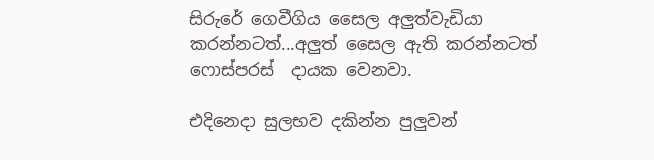සිරුරේ ගෙවීගිය සෛල අලුත්වැඩියා කරන්නටත්...අලුත් සෛල ඇති කරන්නටත් ෆොස්පරස්  දායක වෙනවා.

එදිනෙදා සුලභව දකින්න පුලුවන්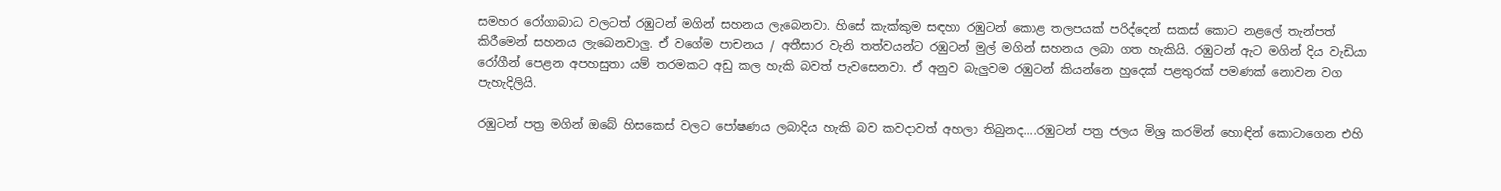සමහර රෝගාබාධ වලටත් රඹුටන් මගින් සහනය ලැබෙනවා. හිසේ කැක්කුම සඳහා රඹුටන් කොළ තලපයක් පරිද්දෙන් සකස් කොට නළලේ තැන්පත් කිරීමෙන් සහනය ලැබෙනවාලු. ඒ වගේම පාචනය / අතීසාර වැනි තත්වයන්ට රඹුටන් මුල් මගින් සහනය ලබා ගත හැකියි. රඹුටන් ඇට මගින් දිය වැඩියා රෝගීන් පෙළන අපහසුතා යම් තරමකට අඩු කල හැකි බවත් පැවසෙනවා. ඒ අනුව බැලුවම රඹුටන් කියන්නෙ හුදෙක් පළතුරක් පමණක් නොවන වග පැහැදිලියි.

රඹුටන් පත්‍ර මගින් ඔබේ හිසකෙස් වලට පෝෂණය ලබාදිය හැකි බව කවදාවත් අහලා තිබුනද....රඹුටන් පත්‍ර ජලය මිශ්‍ර කරමින් හොඳින් කොටාගෙන එහි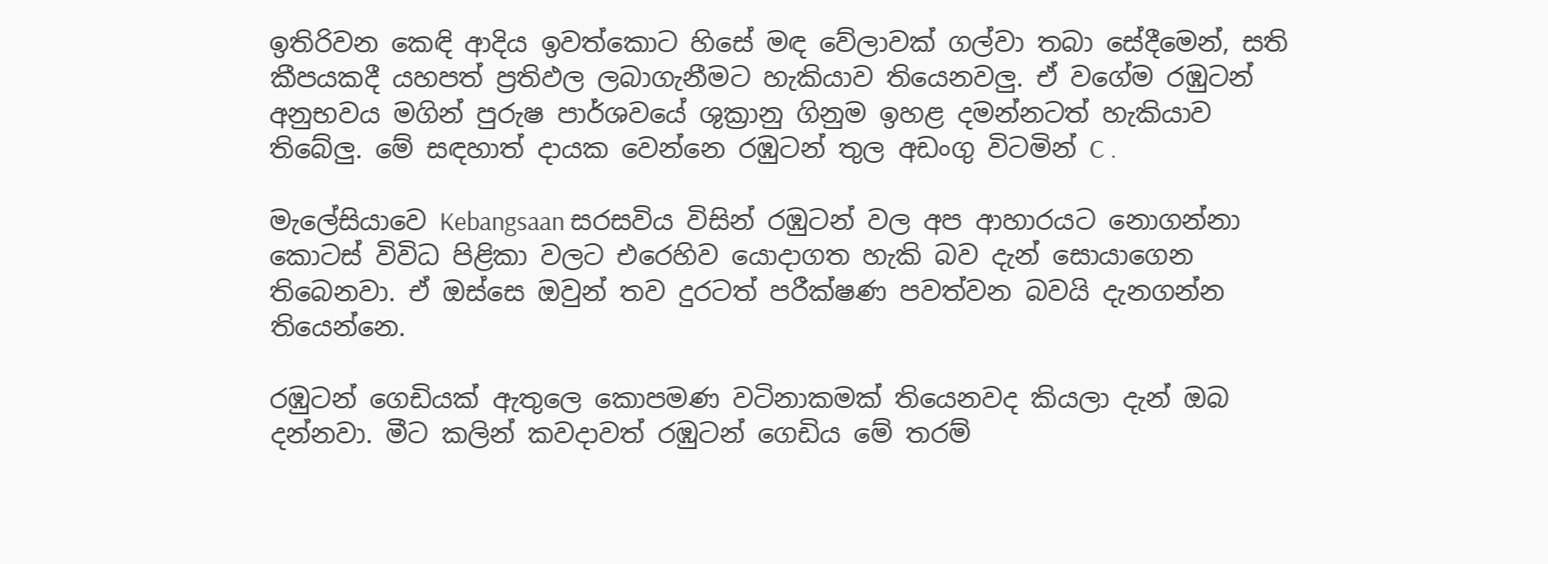ඉතිරිවන කෙඳි ආදිය ඉවත්කොට හිසේ මඳ වේලාවක් ගල්වා තබා සේදීමෙන්, සති කීපයකදී යහපත් ප්‍රතිඵල ලබාගැනීමට හැකියාව තියෙනවලු. ඒ වගේම රඹුටන් අනුභවය මගින් පුරුෂ පාර්ශවයේ ශුක්‍රානු ගිනුම ඉහළ දමන්නටත් හැකියාව තිබේලු. මේ සඳහාත් දායක වෙන්නෙ රඹුටන් තුල අඩංගු විටමින් C .

මැලේසියාවෙ Kebangsaan සරසවිය විසින් රඹුටන් වල අප ආහාරයට නොගන්නා කොටස් විවිධ පිළිකා වලට එරෙහිව යොදාගත හැකි බව දැන් සොයාගෙන තිබෙනවා. ඒ ඔස්සෙ ඔවුන් තව දුරටත් පරීක්ෂණ පවත්වන බවයි දැනගන්න තියෙන්නෙ.

රඹුටන් ගෙඩියක් ඇතුලෙ කොපමණ වටිනාකමක් තියෙනවද කියලා දැන් ඔබ දන්නවා. මීට කලින් කවදාවත් රඹුටන් ගෙඩිය මේ තරම්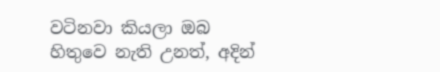වටිනවා කියලා ඔබ හිතුවෙ නැති උනත්, අදින්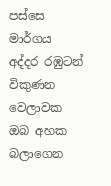පස්සෙ මාර්ගය අද්දර රඹුටන් විකුණන වෙලාවක ඔබ අහක බලාගෙන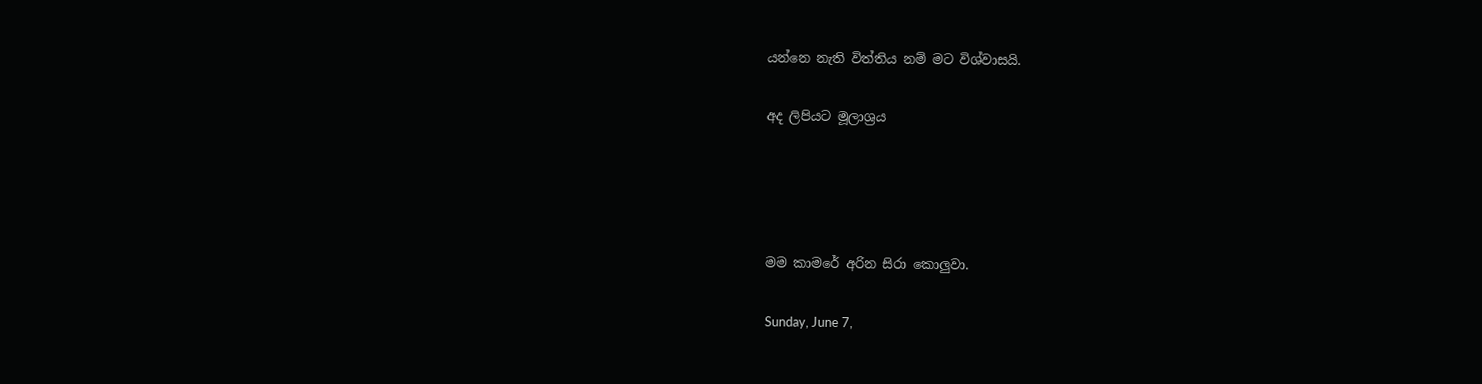යන්නෙ නැති විත්තිය නම් මට විශ්වාසයි.

අද ලිපියට මූලාශ්‍රය




මම කාමරේ අරින සිරා කොලුවා.

Sunday, June 7,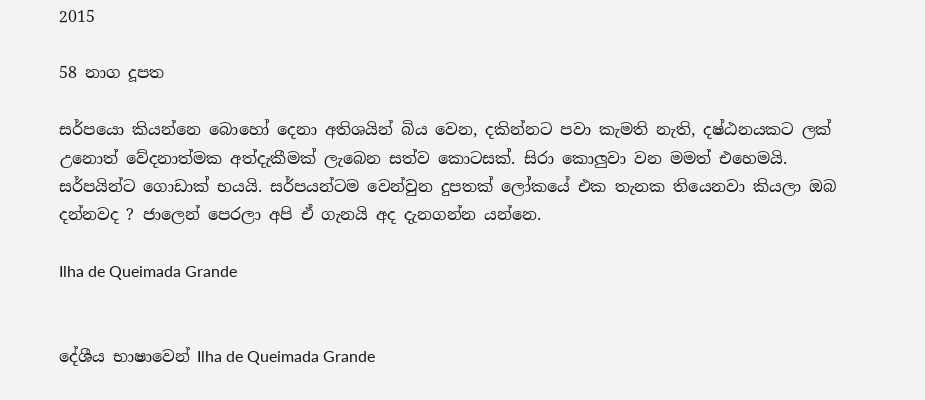2015

58 නාග දූපත

සර්පයො කියන්නෙ බොහෝ දෙනා අතිශයින් බිය වෙන, දකින්නට පවා කැමති නැති, දෂ්ඨනයකට ලක් උනොත් වේදනාත්මක අත්දැකීමක් ලැබෙන සත්ව කොටසක්. සිරා කොලුවා වන මමත් එහෙමයි. සර්පයින්ට ගොඩාක් භයයි. සර්පයන්ටම වෙන්වුන දුපතක් ලෝකයේ එක තැනක තියෙනවා කියලා ඔබ දන්නවද ? ජාලෙන් පෙරලා අපි ඒ ගැනයි අද දැනගන්න‍ යන්නෙ.

Ilha de Queimada Grande


දේශීය භාෂාවෙන් Ilha de Queimada Grande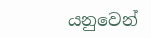යනුවෙන්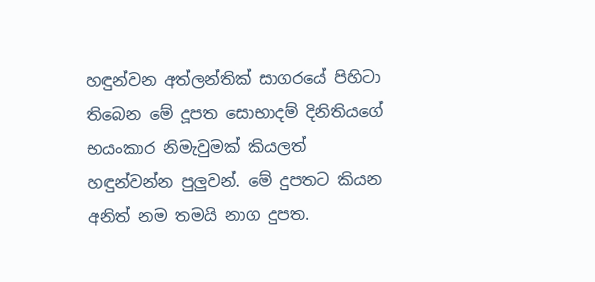හඳුන්වන අත්ලන්තික් සාගරයේ පිහිටා තිබෙන මේ දූපත සොභාදම් දිනිතියගේ භයංකාර නිමැවුමක් කියලත් හඳුන්වන්න පුලුවන්. මේ දුපතට කියන අනිත් නම තමයි නාග දුපත.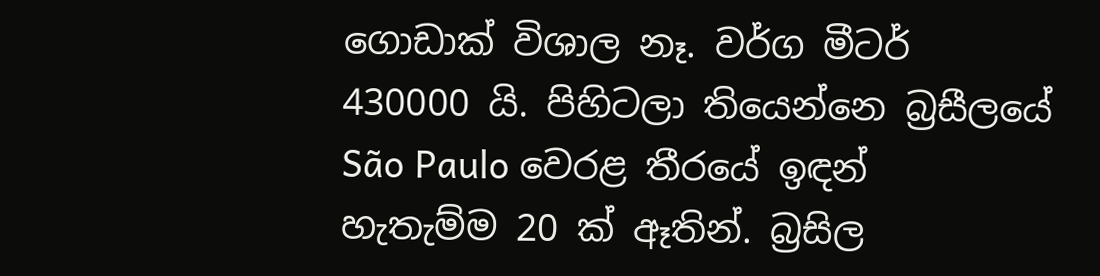ගොඩාක් විශාල නෑ. වර්ග මීටර් 430000 යි. පිහිටලා තියෙන්නෙ බ්‍රසීලයේ São Paulo වෙරළ තීරයේ ඉඳන් හැතැම්ම 20 ක් ඈතින්. බ්‍රසිල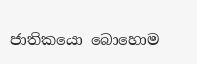ජාතිකයො බොහොම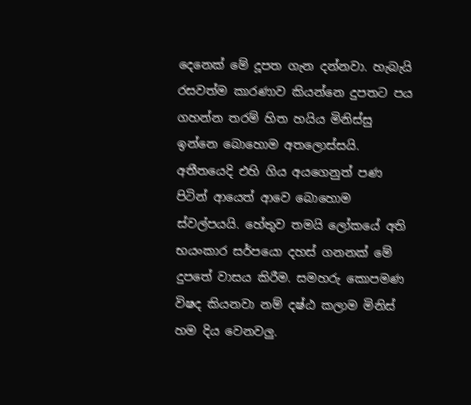දෙනෙක් මේ දූපත ගැන දන්නවා. හැබැයි රසවත්ම කාරණාව කියන්න‍ෙ දුපතට පය ගහන්න තරම් හිත හයිය මිනිස්සු ඉන්නෙ බොහොම අතලොස්සයි. අතීතයෙදි එහි ගිය අයගෙනුත් පණ පිටින් ආයෙත් ආවෙ බොහොම ස්වල්පයයි. හේතුව තමයි ‍ලෝකයේ අති භයංකාර සර්පයො දහස් ගනනක් මේ දුපතේ වාසය කිරීම. සමහරු කොපමණ විෂද කියනවා නම් දෂ්ඨ කලාම මිනිස් හම දිය වෙනවලු.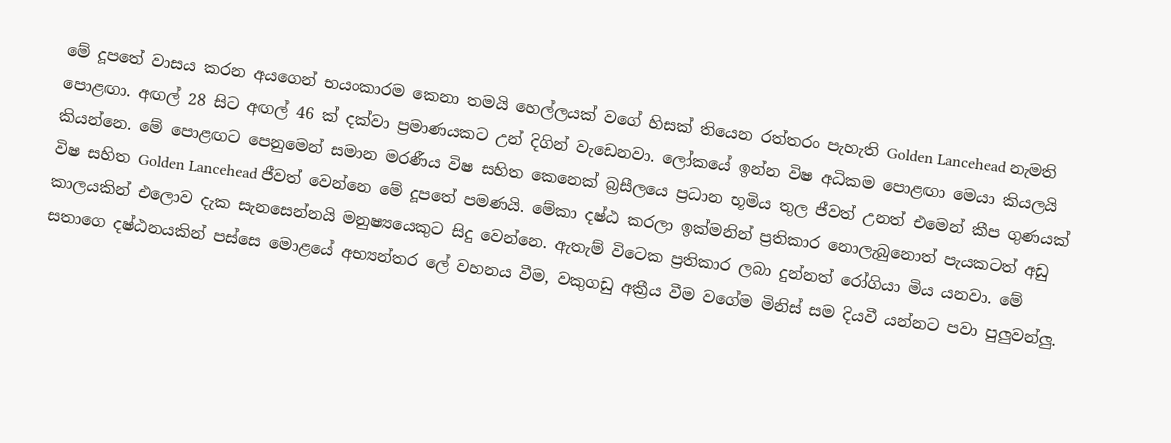මේ දූපතේ වාසය කරන අයගෙන් භයංකාරම කෙනා තමයි හෙල්ලයක් වගේ හිසක් තියෙන රත්තරං පැහැති Golden Lancehead නැමති පොළඟා. අඟල් 28 සිට අඟල් 46 ක් දක්වා ප්‍රමාණයකට උන් දිගින් වැඩෙනවා. ලෝකයේ ඉන්න විෂ අධිකම පොළඟා මෙයා කියලයි කියන්නෙ. මේ පොළඟට පෙනුමෙන් සමාන මරණීය විෂ සහිත කෙනෙක් බ්‍රසීලයෙ ප්‍රධාන භූමිය තුල ජීවත් උනත් එමෙන් කීප ගුණයක් විෂ සහිත Golden Lancehead ජීවත් වෙන්න‍ෙ මේ දූපතේ පමණයි. මේකා දෂ්ඨ කරලා ඉක්මනින් ප්‍රතිකාර නොලැබුනොත් පැයකටත් අඩු කාලයකින් එලොව දැක සැනසෙන්නයි මනුෂ්‍යයෙකුට සිදු වෙන්නෙ. ඇතැම් විටෙක ප්‍රතිකාර ලබා දුන්නත් රෝගියා මිය යනවා. මේ සතාගෙ දෂ්ඨනයකින් පස්සෙ මොළයේ අභ්‍යන්තර ලේ වහනය වීම, වකුගඩු අක්‍රීය වීම වගේම මිනිස් සම දියවී යන්නට පවා පුලුවන්ලු.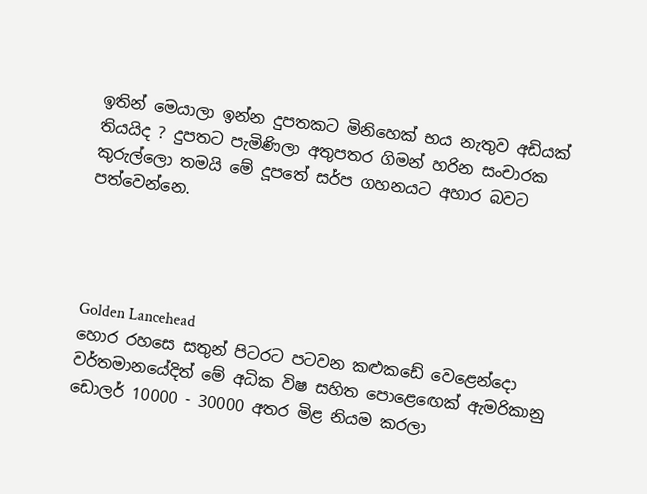ඉතින් මෙයාලා ඉන්න දුපතකට මිනිහෙක් භය නැතුව අඩියක් තියයිද ? දුපතට පැමිණිලා අතුපතර ගිමන් හරින සංචාරක කුරුල්ලො තමයි මේ දූපතේ සර්ප ගහනයට අහාර බවට පත්වෙන්නෙ.




Golden Lancehead
හොර රහසෙ සතුන් පිටරට පටවන කළුකඩේ වෙළෙන්දො  වර්තමානයේදිත් මේ අධික විෂ සහිත පොළ‍ෙඟෙක් ඇමරිකානු ඩොලර් 10000 - 30000 අතර මිළ නියම කරලා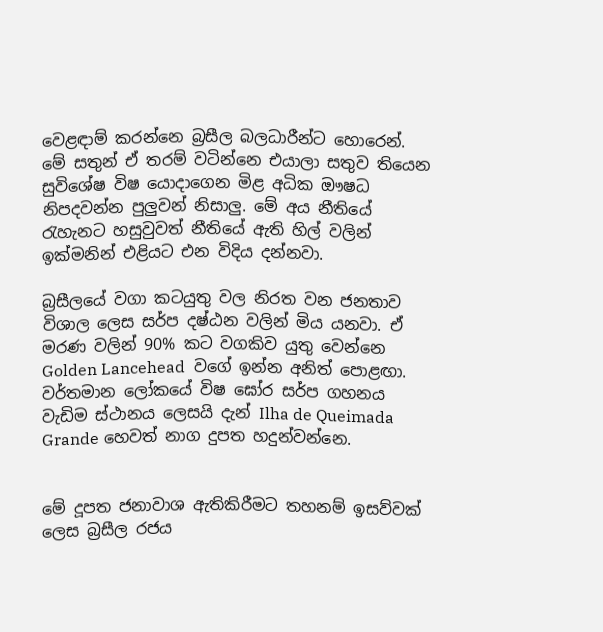වෙළඳාම් කරන්නෙ බ්‍රසීල බලධාරීන්ට හොරෙන්. මේ සතුන් ඒ තරම් වටින්නෙ එයාලා සතුව තියෙන සුවිශේෂ විෂ යොදාගෙන මිළ අධික ඖෂධ නිපදවන්න පුලුවන් නිසාලු. මේ අය නීතියේ රැහැනට හසුවුවත් නීතියේ ඇති හිල් වලින් ඉක්මනින් එළියට එන විදිය දන්නවා.

බ්‍රසීලයේ වගා කටයුතු වල නිරත වන ජනතාව විශාල ලෙස සර්ප දෂ්ඨන වලින් මිය යනවා. ඒ මරණ වලින් 90% කට වගකිව යුතු වෙන්නෙ Golden Lancehead  වගේ ඉන්න අනිත් පොළඟා. වර්තමාන ලෝකයේ විෂ ඝෝර සර්ප ගහනය වැඩිම ස්ථානය ලෙසයි දැන් Ilha de Queimada Grande හෙවත් නාග දුපත හදුන්වන්නෙ.


මේ දූපත ජනාවාශ ඇතිකිරීමට තහනම් ඉසව්වක් ලෙස බ්‍රසීල රජය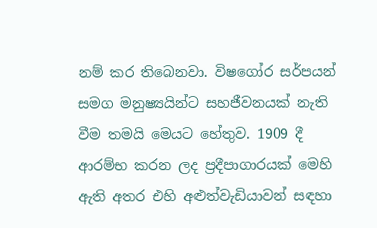නම් කර තිබෙනවා. විෂගෝර සර්පයන් සමග මනුෂ්‍යයින්ට සහජීවනයක් නැති වීම තමයි මෙයට හේතුව. 1909 දී ආරම්භ කරන ලද ප්‍රදීපාගාරයක් මෙහි ඇති අතර එහි අළුත්වැඩියාවන් සඳහා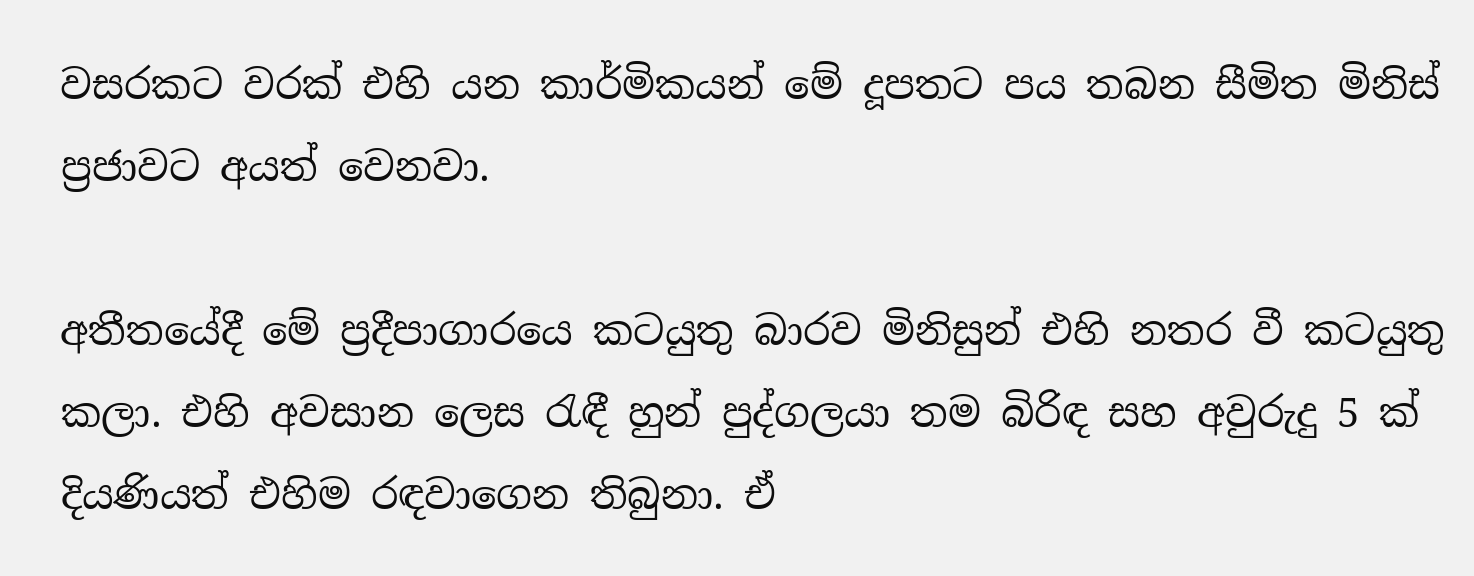වසරකට වරක් එහි යන කාර්මිකයන් මේ දූපතට පය තබන සීමිත මිනිස් ප්‍රජාවට අයත් වෙනවා.

අතීතයේදී මේ ප්‍රදීපාගාරයෙ කටයුතු බාරව මිනිසුන් එහි නතර වී කටයුතු කලා. එහි අවසාන ලෙස රැඳී හුන් පුද්ගලයා තම බිරිඳ සහ අවුරුදු 5 ක් දියණියත් එහිම රඳවාගෙන තිබුනා. ඒ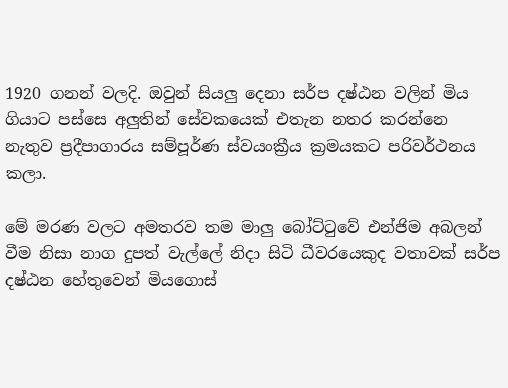1920 ගනන් වලදි. ඔවුන් සියලු දෙනා සර්ප දෂ්ඨන වලින් මිය ගියාට පස්සෙ අලුතින් සේවකයෙක් එතැන නතර කරන්නෙ නැතුව ප්‍රදීපාගාරය සම්පූර්ණ ස්වයංක්‍රීය ක්‍රමයකට පරිවර්ථනය කලා.

මේ මරණ වලට අමතරව තම මාලු බෝට්ටුවේ එන්ජිම අබලන් වීම නිසා නාග දුපත් වැල්ලේ නිදා සිටි ධීවරයෙකුද වතාවක් සර්ප දෂ්ඨන හේතුවෙන් මියගොස්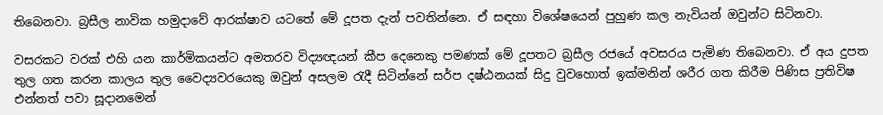තිබෙනවා. බ්‍රසීල නාවික හමුදාවේ ආරක්ෂාව යටතේ මේ දූපත දැන් පවතින්නෙ. ඒ සඳහා විශේෂයෙන් පුහුණ කල නැවියන් ඔවුන්ට සිටිනවා.

වසරකට වරක් එහි යන කාර්මිකයන්ට අමතරව විද්‍යඥයන් කීප දෙනෙකු පමණක් මේ දූපතට බ්‍රසීල රජයේ අවසරය පැමිණ තිබෙනවා. ඒ අය දුපත තුල ගත කරන කාලය තුල වෛද්‍යවරයෙකු ඔවුන් අසලම රැදී සිටින්නේ සර්ප දෂ්ඨනයක් සිදු වුවහොත් ඉක්මනින් ශරීර ගත කිරීම පිණිස ප්‍රතිවිෂ එන්නත් පවා සූදානමෙන්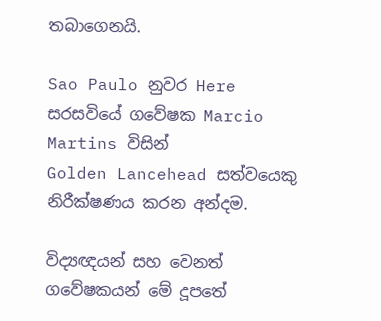තබාගෙනයි.

Sao Paulo නුවර Here සරසවියේ ගවේෂක Marcio Martins විසින්
Golden Lancehead සත්වයෙකු නිරීක්ෂණය කරන අන්දම.

විද්‍යඥයන් සහ වෙනත් ගවේෂකයන් මේ දූපතේ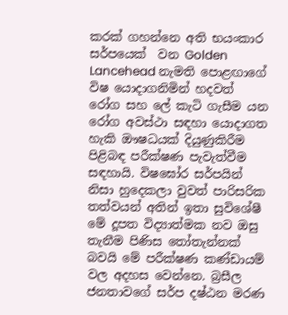කරක් ගහන්නෙ අති භයංකාර සර්පයෙක්  වන Golden Lancehead නැමති පොළඟාගේ විෂ යොදාගනිමින් හදවත් රෝග සහ ලේ කැටි ගැසීම යන රෝග අවස්ථා සඳහා යොදාගත හැකි ‍ඖෂධයක් දියුණුකිරීම පිළිබඳ පරීක්ෂණ පැවැත්වීම සඳහායි. විෂඝෝර සර්පයින් නිසා හුදෙකලා වුවත් පාරිසරික තත්වයන් අතින් ඉතා සුවිශේෂී මේ දූපත විද්‍යාත්මක නව ඔසු තැනීම පිණිස තෝතැන්නක් බවයි මේ පරීක්ෂණ කණ්ඩායම් වල අදහස වෙන්නෙ. බ්‍රසීල ජනතාවගේ සර්ප දෂ්ඨන මරණ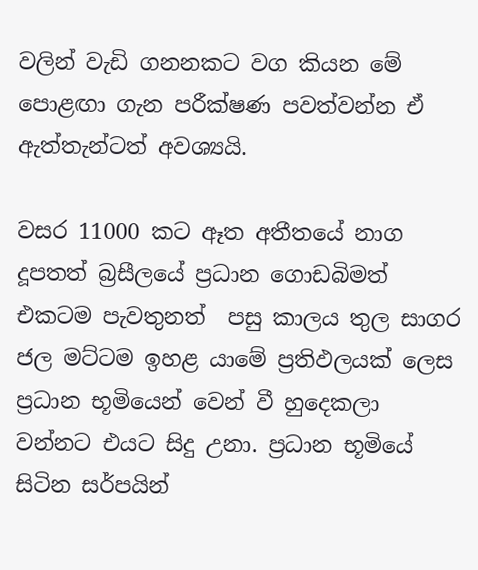වලින් වැඩි ගනනකට වග කියන මේ පොළඟා ගැන පරීක්ෂණ පවත්වන්න ඒ ඇත්තැන්ටත් අවශ්‍යයි.

වසර 11000 කට ඈත අතීතයේ නාග දූපතත් බ්‍රසීලයේ ප්‍රධාන ගොඩබිමත් එකටම පැවතුනත්  පසු කාලය තුල සාගර ජල මට්ටම ඉහළ යාමේ ප්‍රතිඵලයක් ලෙස ප්‍රධාන භූමියෙන් වෙන් වී හුදෙකලා වන්නට එයට සිදු උනා. ප්‍රධාන භූමියේ සිටින සර්පයින්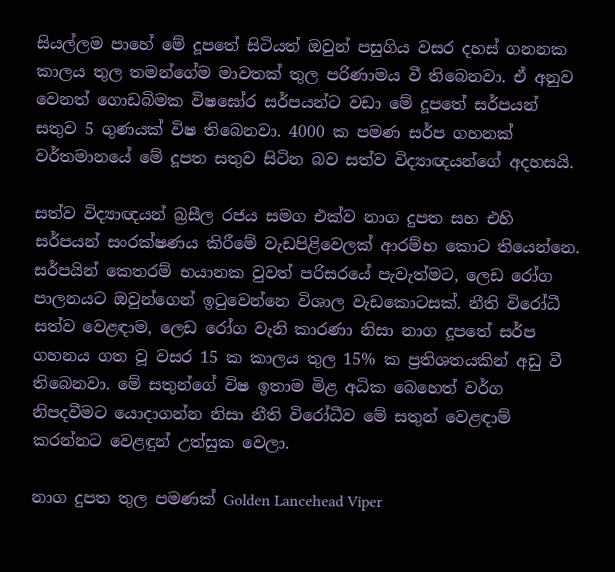සියල්ලම පාහේ මේ දූපතේ සිටියත් ඔවුන් පසුගිය වසර දහස් ගනනක කාලය තුල තමන්ගේම මාවතක් තුල පරිණාමය වී තිබෙනවා. ඒ අනුව වෙනත් ගොඩබිමක විෂඝෝර සර්පයන්ට වඩා මේ දූපතේ සර්පයන් සතුව 5 ගුණයක් විෂ තිබෙනවා. 4000 ක පමණ සර්ප ගහනක් වර්තමානයේ මේ දූපත සතුව සිටින බව සත්ව විද්‍යාඥයන්ගේ අදහසයි.

සත්ව විද්‍යාඥයන් බ්‍රසීල රජය සමග එක්ව නාග දුපත සහ එහි සර්පයන් සංරක්ෂණය කිරීමේ වැඩපිළිවෙලක් ආරම්භ කොට තියෙන්නෙ.  සර්පයින් කෙතරම් භයානක වුවත් පරිසරයේ පැවැත්මට, ලෙඩ රෝග පාලනයට ඔවුන්ගෙන් ඉටුවෙන්නෙ විශාල වැඩකොටසක්. නීති විරෝධී සත්ව වෙළඳාම, ලෙඩ රෝග වැනි කාරණා නිසා නාග දූපතේ සර්ප ගහනය ගත වූ වසර 15 ක කාලය තුල 15% ක ප්‍රතිශතයකින් අඩු වී තිබෙනවා. මේ සතුන්ගේ විෂ ඉතාම මිළ අධික බෙහෙත් වර්ග නිපදවීමට යොදාගන්න නිසා නීති විරෝධීව මේ සතුන් වෙළඳාම් කරන්නට වෙළඳුන් උත්සුක වෙලා.

නාග දුපත තුල පමණක් Golden Lancehead Viper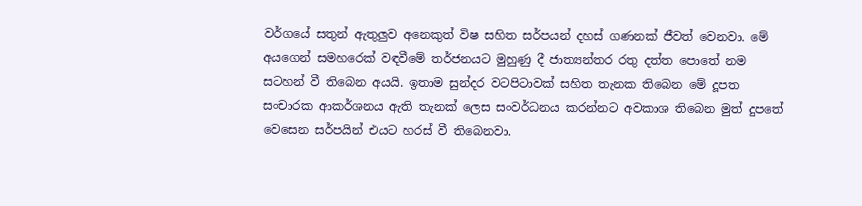වර්ගයේ සතුන් ඇතුලුව අනෙකුත් විෂ සහිත සර්පයන් දහස් ගණනක් ජීවත් වෙනවා. මේ අයගෙන් සමහරෙක් වඳවීමේ තර්ජනයට මුහුණු දී ජාත්‍යන්තර රතු දත්ත පොතේ නම සටහන් වී තිබෙන අයයි. ඉතාම සුන්දර වටපිටාවක් සහිත තැනක තිබෙන මේ දූපත සංචාරක ආකර්ශනය ඇති තැනක් ලෙස සංවර්ධනය කරන්නට අවකාශ තිබෙන මුත් දුපතේ වෙසෙන සර්පයින් එයට හරස් වී තිබෙනවා.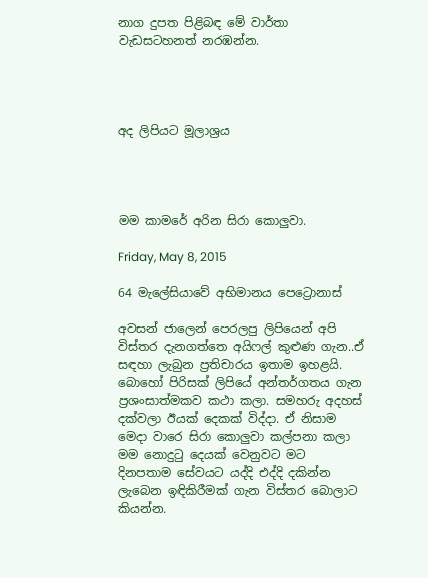නාග දුපත පිළිබඳ මේ වාර්තා වැඩසටහනත් නරඹන්න.




අද ලිපියට මූලාශ්‍රය




මම කාමරේ අරින සිරා කොලුවා.

Friday, May 8, 2015

64 මැලේසියාවේ අභිමානය පෙට්‍රොනාස්

අවසන් ජාලෙන් පෙරලපු ලිපියෙන් අපි විස්තර දැනගත්තෙ අයිෆල් කුළුණ ගැන..ඒ සඳහා ලැබුන ප්‍රතිචාරය ඉතාම ඉහළයි. බොහෝ පිරිසක් ලිපියේ අන්තර්ගතය ගැන ප්‍රශංසාත්මකව කථා කලා. සමහරු අදහස් දක්වලා ඊයක් දෙකක් විද්දා. ඒ නිසාම මෙදා වාරෙ සිරා කොලුවා කල්පනා කලා මම නොදුටු දෙයක් වෙනුවට මට දිනපතාම සේවයට යද්දි එද්දි දකින්න ලැබෙන ඉඳිකිරීමක් ගැන විස්තර බොලාට කියන්න.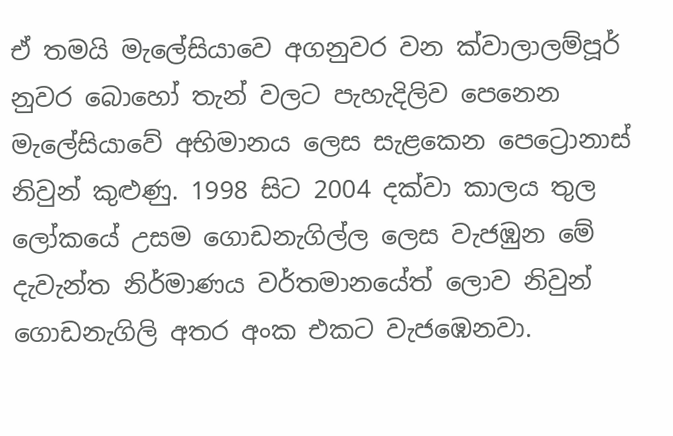ඒ තමයි මැලේසියාවෙ අගනුවර වන ක්වාලාලම්පූර් නුවර බොහෝ තැන් වලට පැහැදිලිව පෙනෙන මැලේසියාවේ අභිමානය ලෙස සැළකෙන පෙට්‍රොනාස් නිවුන් කුළුණු. 1998 සිට 2004 දක්වා ‍කාලය තුල ලෝකයේ උසම ගොඩනැගිල්ල ලෙස වැජඹුන මේ දැවැන්ත නිර්මාණය වර්තමානයේත් ලොව නිවුන් ගොඩනැගිලි අතර අංක එකට වැජඹෙනවා.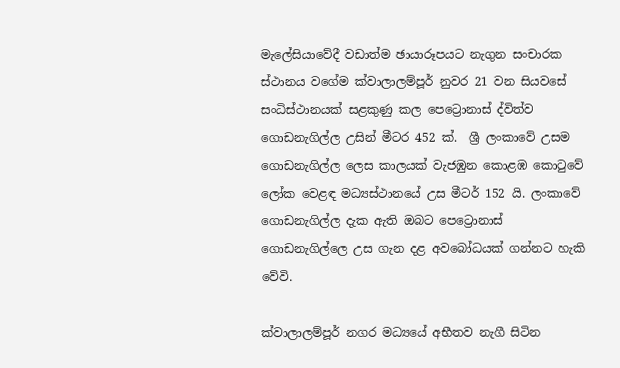මැලේසියාවේදී වඩාත්ම ඡායාරූපයට නැගුන සංචාරක ස්ථානය වගේම ක්වාලාලම්පූර් නුවර 21 වන සියවසේ සංධිස්ථානයක් සළකුණු කල පෙට්‍රොනාස් ද්විත්ව ගොඩනැගිල්ල උසින් මීටර 452 ක්.  ශ්‍රී ලංකාවේ උසම ගොඩනැගිල්ල ලෙස කාලයක් වැජඹුන කොළඹ කොටුවේ  ලෝක වෙළඳ මධ්‍යස්ථානයේ උස මීටර් 152 යි. ලංකාවේ ගොඩනැගිල්ල දැක ඇති ඔබට පෙට්‍රොනාස් ගොඩනැගිල්ලෙ උස ගැන දළ අවබෝධයක් ගන්නට හැකි වේවි.

ක්වාලාලම්පූර් නගර මධ්‍යයේ අභීතව නැගී සිටින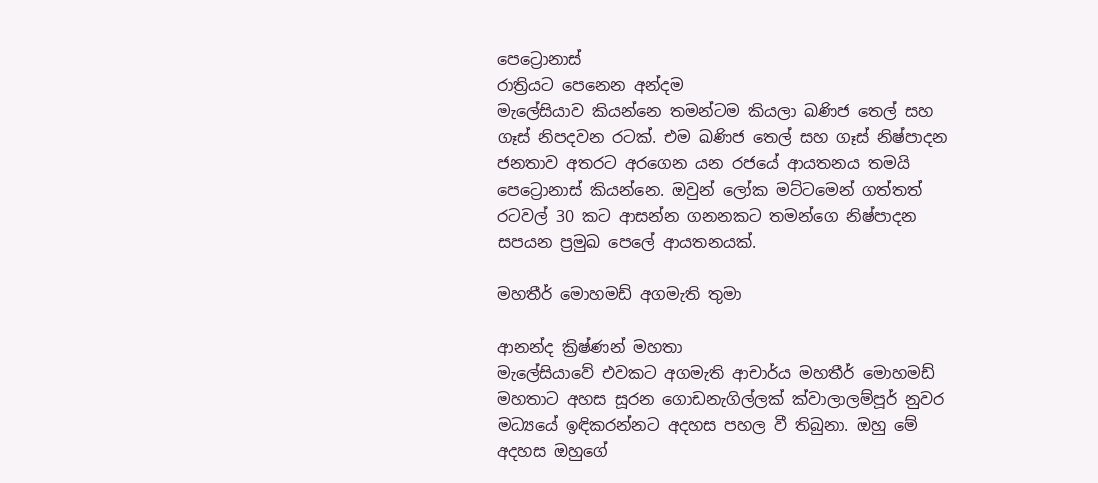පෙට්‍රොනාස්
රාත්‍රියට පෙනෙන අන්දම
මැලේසියාව කියන්නෙ තමන්ටම කියලා ඛණිජ තෙල් සහ ගෑස් නිපදවන රටක්. එම ඛණිජ තෙල් සහ ගෑස් නිෂ්පාදන ජනතාව අතරට අරගෙන යන රජයේ ආයතනය තමයි පෙට්‍රොනාස් කියන්නෙ. ඔවුන් ලෝක මට්ටමෙන් ගත්තත් රටවල් 30 කට ආසන්න ගනනකට තමන්ගෙ නිෂ්පාදන සපයන ප්‍රමුඛ පෙලේ ආයතනයක්.

මහතීර් මොහමඩ් අගමැති තුමා

ආනන්ද ක්‍රිෂ්ණන් මහතා
මැලේසියාවේ එවකට අගමැති ආචාර්ය මහතීර් මොහමඩ් මහතාට අහස සූරන ගොඩනැගිල්ලක් ක්වාලාලම්පූර් නුවර මධ්‍යයේ ඉඳිකරන්නට අදහස පහල වී තිබුනා. ඔහු මේ අදහස ඔහුගේ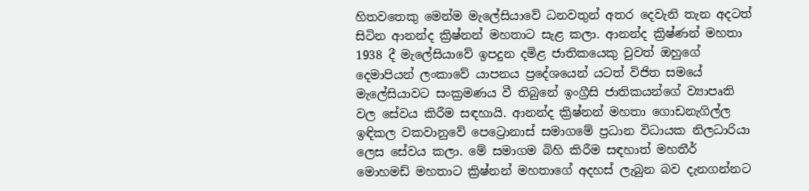හිතවතෙකු මෙන්ම මැලේසියාවේ ධනවතුන් අතර දෙවැනි තැන අදටත් සිටින ආනන්ද ක්‍රිෂ්නන් මහතාට සැළ කලා. ආනන්ද ක්‍රිෂ්ණන් මහතා 1938 දී මැලේසියාවේ ඉපදුන දමිළ ජාතිකයෙකු වුවත් ඔහුගේ දෙමාපියන් ලංකාවේ යාපනය ප්‍රදේශයෙන් යටත් විජිත සමයේ මැලේසියාවට සංක්‍රමණය වී තිබුනේ ඉංග්‍රීසි ජාතිකයන්ගේ ව්‍යාපෘති වල සේවය කිරීම සඳහායි. ආනන්ද ක්‍රිෂ්නන් මහතා ගොඩනැගිල්ල ඉඳිකල වකවානුවේ පෙට්‍රොනාස් සමාගමේ ප්‍රධාන විධායක නිලධාරියා ලෙස සේවය කලා. මේ සමාගම බිහි කිරීම සඳහාත් මහතීර් මොහමඩ් මහතාට ක්‍රිෂ්නන් මහතාගේ අදහස් ලැබුන බව දැනගන්නට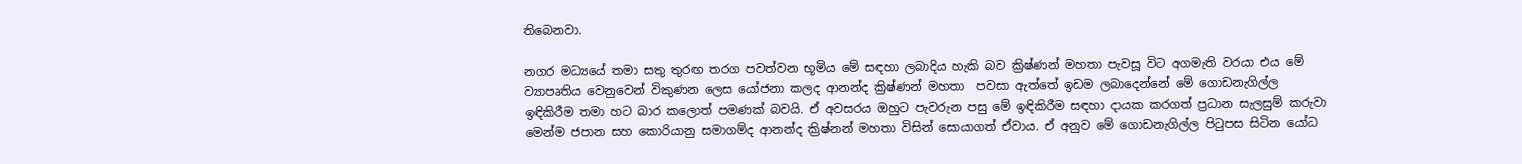තිබෙනවා.

නගර මධ්‍යයේ තමා සතු තුරඟ තරග පවත්වන භූමිය මේ සඳහා ලබාදිය හැකි බව ක්‍රිෂ්ණන් මහතා පැවසූ විට අගමැති වරයා එය මේ ව්‍යාපෘතිය වෙනුවෙන් විකුණන ලෙස යෝජනා කලද ආනන්ද ක්‍රිෂ්ණන් මහතා  පවසා ඇත්තේ ඉඩම ලබාදෙන්නේ මේ ගොඩනැගිල්ල ඉඳිකිරීම තමා හට බාර කලොත් පමණක් බවයි. ඒ අවසරය ඔහුට පැවරුන පසු මේ ඉඳිකිරීම සඳහා දායක කරගත් ප්‍රධාන සැලසුම් කරුවා මෙන්ම ජපාන සහ කොරියානු සමාගම්ද ආනන්ද ක්‍රිෂ්නන් මහතා විසින් සොයාගත් ඒවාය. ඒ අනුව මේ ගොඩනැගිල්ල පිටුපස සිටින යෝධ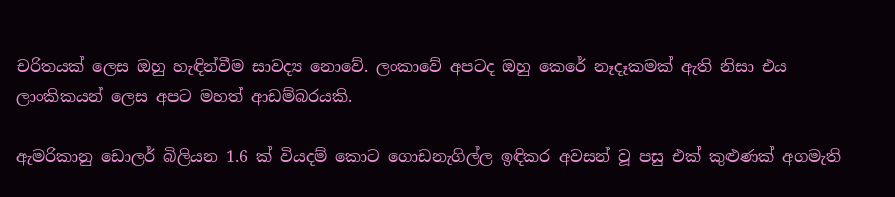චරිතයක් ලෙස ඔහු හැඳින්වීම සාවද්‍ය නොවේ. ලංකාවේ අපටද ඔහු කෙරේ නෑදෑකමක් ඇති නිසා එය ලාංකිකයන් ලෙස අපට මහත් ආඩම්බරයකි.

ඇමරිකානු ඩොලර් බිලියන 1.6 ක් වියදම් කොට ගොඩනැගිල්ල ඉඳිකර අවසන් වූ පසු එක් කුළුණක් අගමැති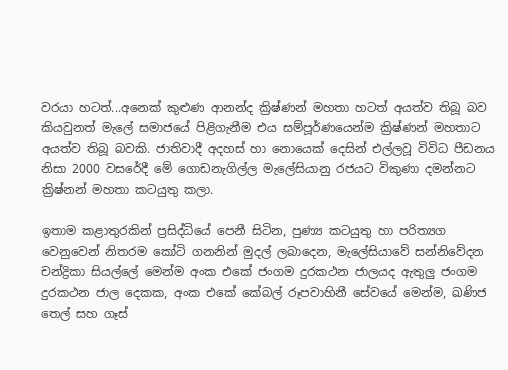වරයා හටත්...අනෙක් කුළුණ ආනන්ද ක්‍රිෂ්ණන් මහතා හටත් අයත්ව තිබූ බව කියවුනත් මැලේ සමාජයේ පිළිගැනීම එය සම්පූර්ණයෙන්ම ක්‍රිෂ්ණන් මහතාට අයත්ව තිබූ බවකි. ජාතිවාදී අදහස් හා නොයෙක් දෙසින් එල්ලවූ විවිධ පීඩනය නිසා 2000 වසරේදී මේ ගොඩනැගිල්ල මැලේසියානු රජයට විකුණා දමන්නට ක්‍රිෂ්නන් මහතා කටයුතු කලා.

ඉතාම කළාතුරකින් ප්‍රසිද්ධියේ පෙනී සිටින, පුණ්‍ය කටයුතු හා පරිත්‍යග වෙනුවෙන් නිතරම කෝටි ගනනින් මුදල් ලබාදෙන, මැලේසියාවේ සන්නිවේදන චන්ද්‍රිකා සියල්ලේ මෙන්ම අංක එකේ ජංගම දුරකථන ජාලයද ඇතුලු ජංගම දුරකථන ජාල දෙකක, අංක එකේ කේබල් රූපවාහිනී සේවයේ මෙන්ම, ඛණිජ තෙල් සහ ගෑස්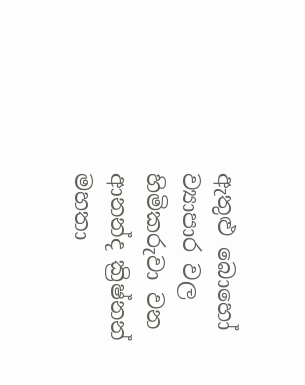ඇතුළු බොහෝ ව්‍යාපාර වල හිමිකරුවා වන ආනන්ද ක්‍රිෂ්නන් මහතා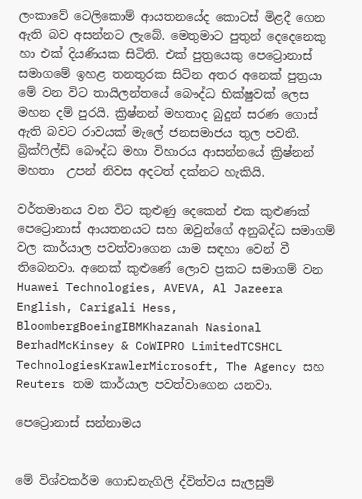ලංකාවේ ටෙලිකොම් ආයතනයේද කොටස් මිළදී ගෙන ඇති බව අසන්නට ලැබේ. මෙතුමාට පුතුන් දෙදෙනෙකු හා එක් දියණියක සිටිති. එක් පුත්‍රයෙකු පෙට්‍රොනාස් සමාගමේ ඉහළ තනතුරක සිටින අතර අනෙක් පුත්‍රයා මේ වන විට තායිලන්තයේ බෞද්ධ භික්ෂුවක් ලෙස මහන දම් පුරයි. ක්‍රිෂ්නන් මහතාද බුදුන් සරණ ගොස් ඇති බවට රාවයක් මැලේ ජනසමාජය තුල පවතී. බ්‍රික්ෆිල්ඩ් බෞද්ධ මහා විහාරය ආසන්නයේ ක්‍රිෂ්නන් මහතා  උපන් නිවස අදටත් දක්නට හැකියි.

වර්තමානය වන විට කුළුණු දෙකෙන් එක කුළුණක් පෙ‍ට්‍රොනාස් ආයතනයට සහ ඔවුන්ගේ අනුබද්ධ සමාගම් වල කාර්යාල පවත්වාගෙන යාම සඳහා වෙන් වී තිබෙනවා. අනෙක් කුළුණේ ලොව ප්‍රකට සමාගම් වන Huawei Technologies, AVEVA, Al Jazeera English, Carigali Hess, BloombergBoeingIBMKhazanah Nasional BerhadMcKinsey & CoWIPRO LimitedTCSHCL TechnologiesKrawlerMicrosoft, The Agency සහ Reuters තම කාර්යාල පවත්වාගෙන යනවා.

පෙට්‍රොනාස් සන්නාමය


මේ විශ්වකර්ම ගොඩනැගිලි ද්විත්වය සැලසුම්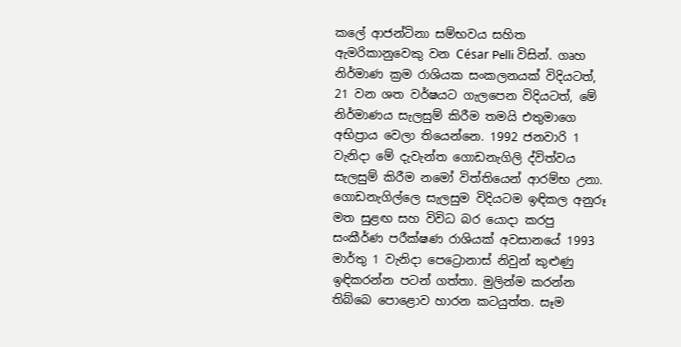කලේ ආජන්ටිනා සම්භවය සහිත ඇමරිකානුවෙකු වන César Pelli විසින්. ගෘහ නිර්මාණ ක්‍රම රාශියක සංකලනයක් විදියටත්, 21 වන ශත වර්ෂයට ගැලපෙන විදියටත්, මේ නිර්මාණය සැලසුම් කිරීම තමයි එතුමාගෙ අභිප්‍රාය වෙලා තියෙන්නෙ. 1992 ජනවාරි 1 වැනිදා මේ දැවැන්ත ගොඩනැගිලි ද්විත්වය සැලසුම් කිරීම නමෝ විත්තියෙන් ආරම්භ උනා. ගොඩනැගිල්ලෙ සැලසුම විදියටම ඉඳිකල අනුරූ මත සුළඟ සහ විවිධ බර යොදා කරපු සංකීර්ණ පරීක්ෂණ රාශියක් අවසානයේ 1993 මාර්තු 1 වැනිදා පෙට්‍රොනාස් නිවුන් කුළුණු ඉඳිකරන්න පටන් ගත්තා. මුලින්ම කරන්න තිබ්බෙ පොළොව හාරන කටයුත්ත. සෑම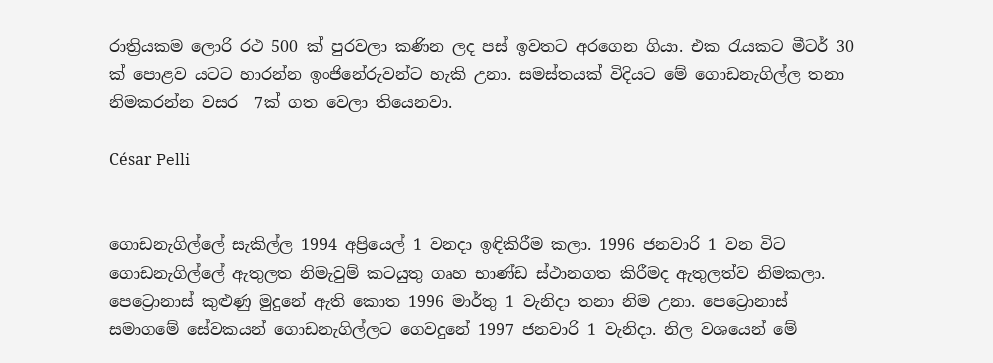රාත්‍රියකම ලොරි රථ 500 ක් පුරවලා කණින ලද පස් ඉවතට අරගෙන ගියා. එක රැයකට මීටර් 30 ක් පොළව යටට හාරන්න ඉංජිනේරුවන්ට හැකි උනා. සමස්තයක් විදියට මේ ගොඩනැගිල්ල තනා නිමකරන්න වසර  7ක් ගත වෙලා තියෙනවා.

César Pelli


ගොඩනැගිල්ලේ සැකිල්ල 1994 අප්‍රියෙල් 1 වනදා ඉඳිකිරීම කලා. 1996 ජනවාරි 1 වන විට ගොඩනැගිල්ලේ ඇතුලත නිමැවුම් කටයුතු ගෘහ භාණ්ඩ ස්ථානගත කිරීමද ඇතුලත්ව නිමකලා. පෙට්‍රොනාස් කුළුණු මුදුනේ ඇති කොත 1996 මාර්තු 1 වැනිදා තනා නිම උනා. පෙට්‍රොනාස් සමාගමේ සේවකයන් ගොඩනැගිල්ලට ගෙවදුනේ 1997 ජනවාරි 1 වැනිදා. නිල වශයෙන් මේ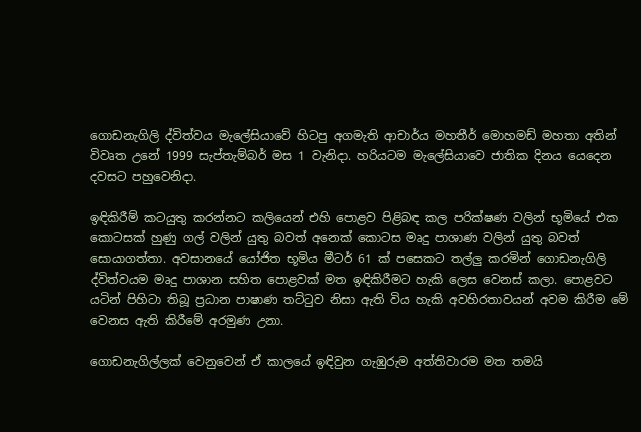ගොඩනැගිලි ද්විත්වය මැලේසියාවේ හිටපු අගමැති ආචාර්ය මහතීර් මොහමඩ් මහතා අතින් විවෘත උනේ 1999 සැප්තැම්බර් මස 1 වැනිදා. හරියටම මැලේසියාවෙ ජාතික දිනය යෙදෙන දවසට පහුවෙනිදා.

ඉඳිකිරීම් කටයුතු කරන්නට කලියෙන් එහි පොළව පිළිබඳ කල පරික්ෂණ වලින් භූමියේ එක කොටසක් හුණු ගල් වලින් යුතු බවත් අනෙක් කොටස මෘදු පාශාණ වලින් යුතු බවත් සොයාගත්තා. අවසානයේ යෝජිත භූමිය මීටර් 61 ක් පසෙකට තල්ලු කරමින් ගොඩනැගිලි ද්විත්වයම මෘදු පාශාන සහිත පොළවක් මත ඉඳිකිරීමට හැකි ලෙස වෙනස් කලා. පොළවට යටින් පිහිටා තිබූ ප්‍රධාන පාෂාණ තට්ටුව නිසා ඇති විය හැකි අවහිරතාවයන් අවම කිරීම මේ වෙනස ඇති කිරීමේ අරමුණ උනා.

ගොඩනැගිල්ලක් වෙනුවෙන් ඒ කාලයේ ඉඳිවුන ගැඹුරුම අත්තිවාරම මත තමයි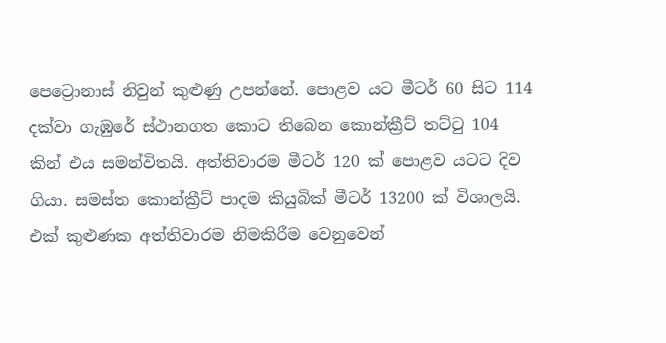පෙට්‍රොනාස් නිවුන් කුළුණු උපන්නේ. පොළව යට මීටර් 60 සිට 114 දක්වා ගැඹුරේ ස්ථානගත කොට තිබෙන කොන්ක්‍රීට් තට්ටු 104 කින් එය සමන්විතයි. අත්තිවාරම මීටර් 120 ක් පොළව යටට දිව ගියා. සමස්ත කොන්ක්‍රීට් පාදම කියුබික් මීටර් 13200 ක් විශාලයි. එක් කුළුණක අත්තිවාරම නිමකිරීම වෙනුවෙන්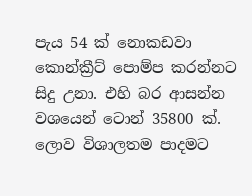පැය 54 ක් නොකඩවා කොන්ක්‍රීට් පොම්ප කරන්නට සිදු උනා. එහි බර ආසන්න වශයෙන් ටොන් 35800 ක්. ලොව විශාලතම පාදමට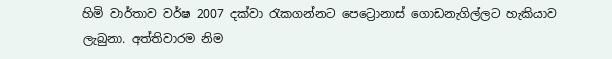හිමි වාර්තාව වර්ෂ 2007 දක්වා රැකගන්නට පෙට්‍රොනාස් ගොඩනැගිල්ලට හැකියාව ලැබුනා. අත්තිවාරම නිම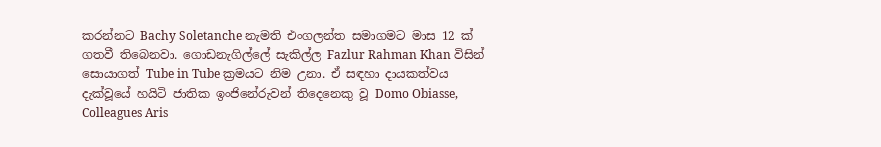කරන්නට Bachy Soletanche නැමති එංගලන්ත සමාගමට මාස 12 ක් ගතවී තිබෙනවා. ගොඩනැගිල්ලේ සැකිල්ල Fazlur Rahman Khan විසින් සොයාගත් Tube in Tube ක්‍රමයට නිම උනා. ඒ සඳහා දායකත්වය දැක්වූයේ හයිටි ජාතික ඉංජිනේරුවන් තිදෙනෙකු වූ Domo Obiasse, Colleagues Aris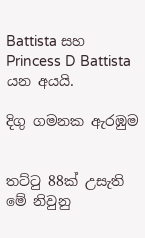Battista සහ Princess D Battista යන අයයි.

දිගු ගමනක ඇරඹුම


තට්ටු 88ක් උසැති මේ නිවුනු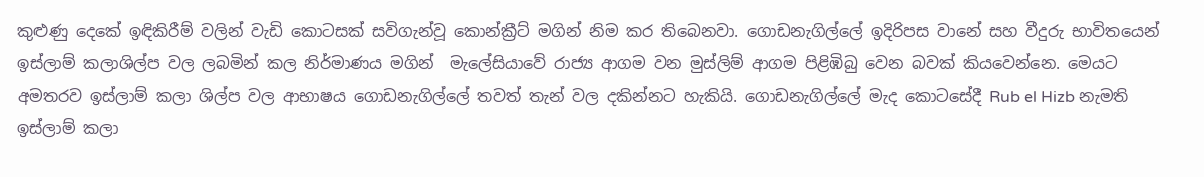කුළුණු දෙකේ ඉඳිකිරීම් වලින් වැඩි කොටසක් සවිගැන්වූ කොන්ක්‍රීට් මගින් නිම කර තිබෙනවා. ගොඩනැගිල්ලේ ඉදිරිපස වානේ සහ වීදුරු භාවිතයෙන් ඉස්ලාම් කලාශිල්ප වල ලබමින් කල නිර්මාණය මගින්  මැලේසියාවේ රාජ්‍ය ආගම වන මුස්ලිම් ආගම පිළිඹිබු වෙන බවක් කියවෙන්නෙ. මෙයට අමතරව ඉස්ලාම් කලා ශිල්ප වල ආභාෂය ගොඩනැගිල්ලේ තවත් තැන් වල දකින්නට හැකියි. ගොඩනැගිල්ලේ මැද කොටසේදී Rub el Hizb නැමති ඉස්ලාම් කලා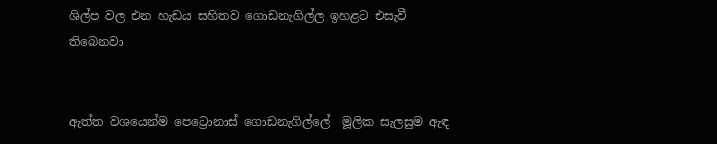ශිල්ප වල එන හැඩය සහිතව ගොඩනැගිල්ල ඉහළට එසැවී තිබෙනවා


ඇත්ත වශයෙන්ම පෙට්‍රොනාස් ගොඩනැගිල්ලේ  මූලික සැලසුම ඇඳ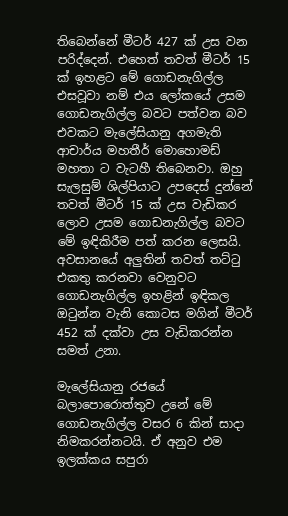තිබෙන්නේ මීටර් 427 ක් උස වන පරිද්දෙන්. එහෙත් තවත් මීටර් 15 ක් ඉහළට මේ ගොඩනැගිල්ල එසවූවා නම් එය ලෝකයේ උසම ගොඩනැගිල්ල බවට පත්වන බව එවකට මැලේසියානු අගමැති ආචාර්ය මහතීර් මොහොමඩ් මහතා ට වැටහී තිබෙනවා. ඔහු සැලසුම් ශිල්පියාට උපදෙස් දුන්නේ තවත් මීටර් 15 ක් උස වැඩිකර ලොව උසම ගොඩනැගිල්ල බවට මේ ඉඳිකිරීම පත් කරන ලෙසයි. අවසානයේ අලුතින් තවත් තට්ටු එකතු කරනවා වෙනුවට ගොඩනැගිල්ල ඉහළින් ඉඳිකල ඔටුන්න වැනි කොටස මගින් මීටර් 452 ක් දක්වා උස වැඩිකරන්න සමත් උනා.

මැලේසියානු රජයේ බලාපොරොත්තුව උනේ මේ ගොඩනැගිල්ල වසර 6 කින් සාදා නිමකරන්නටයි. ඒ අනුව එම ඉලක්කය සපුරා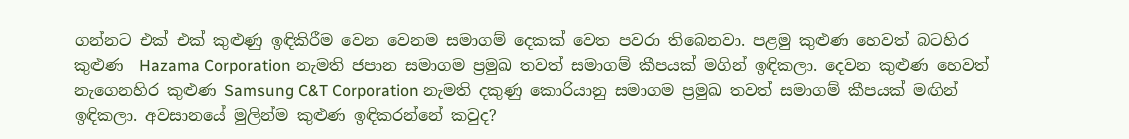ගන්නට එක් එක් කුළුණු ඉඳිකිරීම වෙන වෙනම සමාගම් දෙකක් වෙත පවරා තිබෙනවා. පළමු කුළුණ හෙවත් බටහිර කුළුණ  Hazama Corporation නැමති ජපාන සමාගම ප්‍රමුඛ තවත් සමාගම් කීපයක් මගින් ඉඳිකලා. දෙවන කුළුණ හෙවත් නැගෙනහිර කුළුණ Samsung C&T Corporation නැමති දකුණු කොරියානු සමාගම ප්‍රමුඛ තවත් සමාගම් කීපයක් මඟින් ඉඳිකලා. අවසානයේ මුලින්ම කුළුණ ඉඳිකරන්නේ කවුද?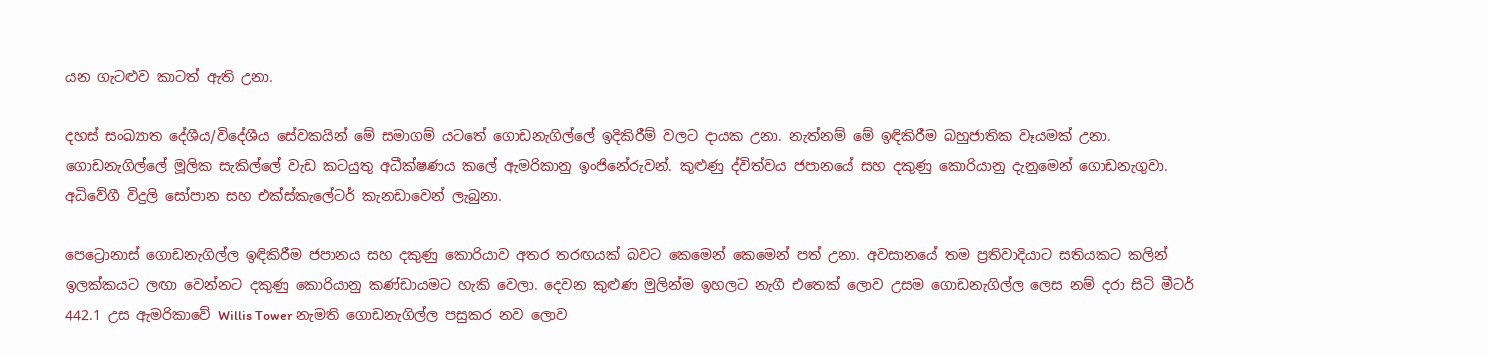යන ගැටළුව කාටත් ඇති උනා.

දහස් සංඛ්‍යාත දේශීය/විදේශීය සේවකයින් මේ සමාගම් යටතේ ගොඩනැගිල්ලේ ඉදිකිරීම් වලට දායක උනා. නැත්නම් මේ ඉඳිකිරීම බහුජාතික වෑයමක් උනා. ගොඩනැගිල්ලේ මූලික සැකිල්ලේ වැඩ කටයුතු අධීක්ෂණය කලේ ඇමරිකානු ඉංජිනේරුවන්. කුළුණු ද්විත්වය ජපානයේ සහ දකුණු කොරියානු දැනුමෙන් ගොඩනැගුවා. අධිවේගී විදුලි සෝපාන සහ එක්ස්කැල‍ේටර් කැනඩාවෙන් ලැබුනා.

පෙට්‍රොනාස් ගොඩනැගිල්ල ඉඳිකිරීම ජපානය සහ දකුණු කොරියාව අතර තරඟයක් බවට කෙමෙන් කෙමෙන් පත් උනා. අවසානයේ තම ප්‍රතිවාදියාට සතියකට කලින් ඉලක්කයට ලඟා වෙන්නට දකුණු කොරියානු කණ්ඩායමට හැකි වෙලා. දෙවන කුළුණ මුලින්ම ඉහලට නැගී එතෙක් ලොව උසම ගොඩනැගිල්ල ලෙස නම් දරා සිටි මීටර් 442.1 උස ඇමරිකාවේ Willis Tower නැමති ගොඩනැගිල්ල පසුකර නව ලොව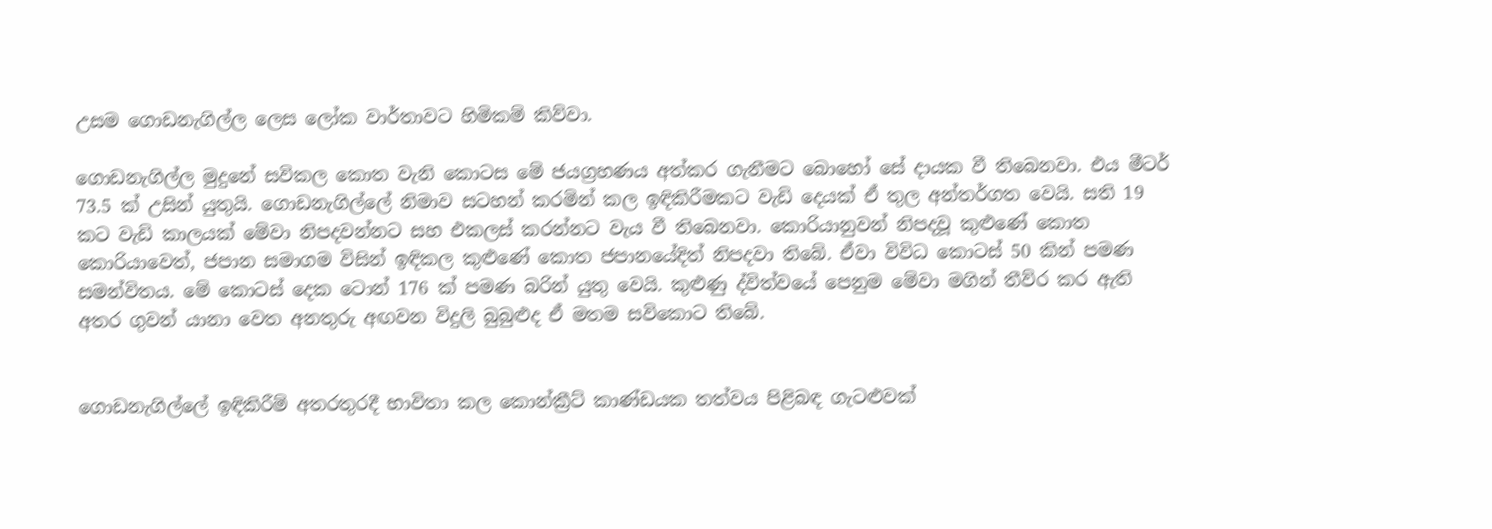උසම ගොඩනැගිල්ල ලෙස ලෝක වාර්තාවට හිමිකම් කිව්වා.

ගොඩනැගිල්ල මුදුනේ සවිකල කොත වැනි කොටස මේ ජයග්‍රහණය අත්කර ගැනීමට බොහෝ සේ දායක වී තිබෙනවා. එය මීටර් 73.5 ක් උසින් යුතුයි. ගොඩනැගිල්ලේ නිමාව සටහන් කරමින් කල ඉඳිකිරීමකට වැඩි දෙයක් ඒ තුල අන්තර්ගත වෙයි. සති 19 කට වැඩි කාලයක් මේවා නිපදවන්නට සහ එකලස් කරන්නට වැය වී තිබෙනවා. කොරියානුවන් නිපදවූ කුළුණේ කොත කොරියාවෙත්, ජපාන සමාගම විසින් ඉඳිකල කුළුණේ කොත ජපානයේදිත් නිපදවා තිබේ. ඒවා විවිධ කොටස් 50 කින් පමණ සමන්විතය. මේ කොටස් දෙක ටොන් 176 ක් පමණ බරින් යුතු වෙයි. කුළුණු ද්විත්ව‍යේ පෙනුම මේවා මගින් තීව්ර කර ඇති අතර ගුවන් යානා වෙත අනතුරු අඟවන විදුලි බුබුළුද ඒ මතම සවිකොට තිබේ.


ගොඩනැගිල්ලේ ඉඳිකිරීම් අතරතුරදී භාවිතා කල කොන්ක්‍රීට් කාණ්ඩයක තත්වය පිළිබඳ ගැටළුවක්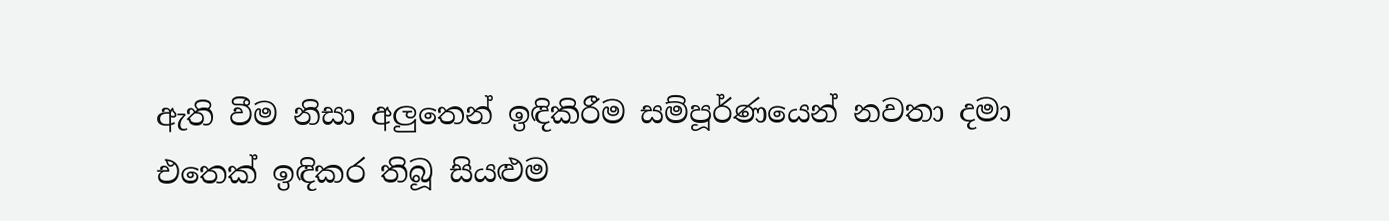ඇති වීම නිසා අලුතෙන් ඉඳිකිරීම සම්පූර්ණයෙන් නවතා දමා එතෙක් ඉඳිකර තිබූ සියළුම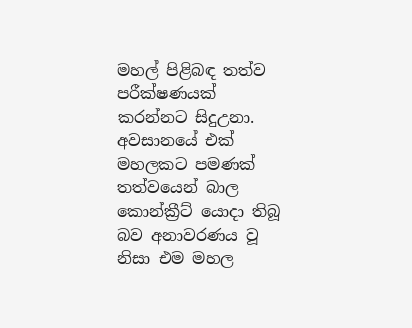මහල් පිළිබඳ තත්ව පරීක්ෂණයක් කරන්නට සිදුඋනා. අවසානයේ එක් මහලකට පමණක් තත්වයෙන් බාල කොන්ක්‍රීට් යොදා තිබූ බව අනාවරණය වූ නිසා එම මහල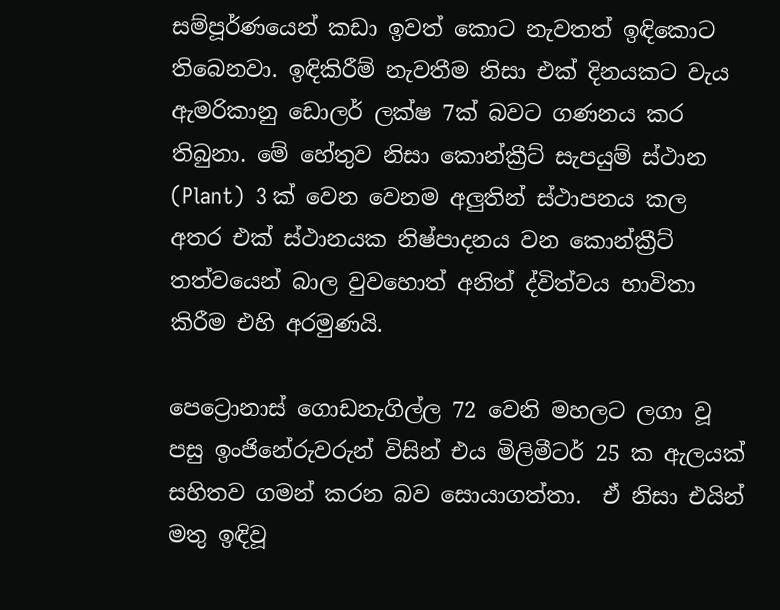සම්පූර්ණයෙන් කඩා ඉවත් කොට නැවතත් ඉඳිකොට තිබෙනවා. ඉඳිකිරීම් නැවතීම නිසා එක් දිනයකට වැය ඇමරිකානු ඩොලර් ලක්ෂ 7ක් බවට ගණනය කර තිබුනා. මේ හේතුව නිසා කොන්ක්‍රීට් සැපයුම් ස්ථාන (Plant)  3 ක් වෙන වෙනම අලුතින් ස්ථාපනය කල අතර එක් ස්ථානයක නිෂ්පාදනය වන කොන්ක්‍රීට් තත්වයෙන් බාල වුවහොත් අනිත් ද්විත්වය භාවිතා කිරීම එහි අරමුණයි.

පෙට්‍රොනාස් ගොඩනැගිල්ල 72 වෙනි මහලට ලගා වූ පසු ඉංජිනේරුවරුන් විසින් එය මිලිමීටර් 25 ක ඇලයක් සහිතව ගමන් කරන බව සොයාගත්තා.  ඒ නිසා එයින් මතු ඉඳිවූ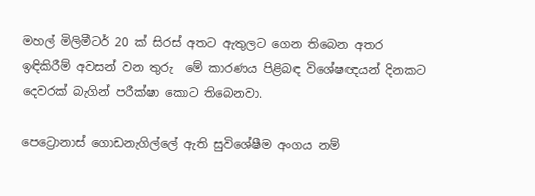මහල් මිලිමීටර් 20 ක් සිරස් අතට ඇතුලට ගෙන තිබෙන අතර ඉඳිකිරීම් අවසන් වන තුරු  මේ කාරණය පිළිබඳ විශේෂඥයන් දිනකට දෙවරක් බැගින් පරීක්ෂා කොට තිබෙනවා.

පෙට්‍රොනාස් ගොඩනැගිල්ලේ ඇති සුවිශේෂීම අංගය නම්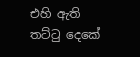එහි ඇති තට්ටු දෙකේ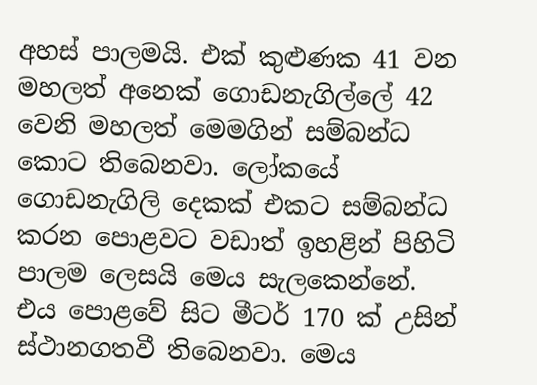අහස් පාලමයි. එක් කුළුණක 41 වන මහලත් අනෙක් ගොඩනැගිල්ලේ 42 වෙනි මහලත් මෙමගින් සම්බන්ධ කොට තිබෙනවා. ලෝකයේ ගොඩනැගිලි දෙකක් එකට සම්බන්ධ කරන පොළවට වඩාත් ඉහළින් පිහිටි පාලම ලෙසයි මෙය සැලකෙන්නේ. එය පොළවේ සිට මීටර් 170 ක් උසින් ස්ථානගතවී තිබෙනවා. මෙය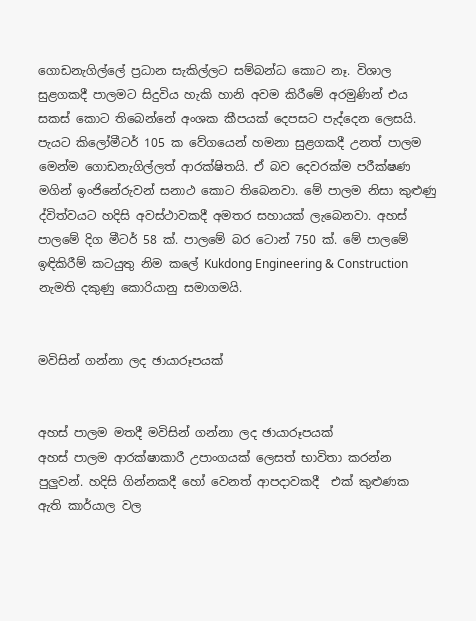ගොඩනැගිල්ලේ ප්‍රධාන සැකිල්ලට සම්බන්ධ කොට නෑ. විශාල සුළගකදී පාලමට සිදුවිය හැකි හානි අවම කිරීමේ අරමුණින් එය සකස් කොට තිබෙන්නේ අංශක කීපයක් දෙපසට පැද්දෙන ලෙසයි. පැයට කිලෝමීටර් 105 ක වේගයෙන් හමනා සුළගකදී උනත් පාලම මෙන්ම ගොඩනැගිල්ලත් ආරක්ෂිතයි. ඒ බව දෙවරක්ම පරීක්ෂණ මගින් ඉංජිනේරුවන් සනාථ කොට තිබෙනවා. මේ පාලම නිසා කුළුණු ද්විත්වයට හදිසි අවස්ථාවකදී අමතර සහායක් ලැබෙනවා. අහස් පාලමේ දිග මීටර් 58 ක්. පාලමේ බර ටොන් 750 ක්. මේ පාලමේ ඉඳිකිරීම් කටයුතු නිම කලේ Kukdong Engineering & Construction නැමති දකුණු කොරියානු සමාගමයි.


මවිසින් ගන්නා ලද ඡායාරූපයක්


අහස් පාලම මතදී මවිසින් ගන්නා ලද ඡායාරූපයක්
අහස් පාලම ආරක්ෂාකාරී උපාංගයක් ලෙසත් භාවිතා කරන්න පුලුවන්. හදිසි ගින්නකදී හෝ වෙනත් ආපදාවකදී  එක් කුළුණක ඇති කාර්යාල වල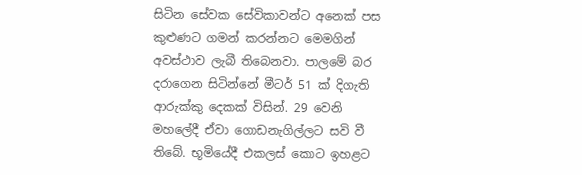සිටින සේවක සේවිකාවන්ට අනෙක් පස කුළුණට ගමන් කරන්නට මෙමගින් අවස්ථාව ලැබී තිබෙනවා. පාලමේ බර දරාගෙන සිටින්නේ මීටර් 51 ක් දිගැති ආරුක්කු දෙකක් විසින්. 29 වෙනි මහලේදී ඒවා ගොඩනැගිල්ලට සවි වී තිබේ. භූමියේදී එකලස් කොට ඉහළට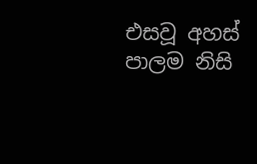එසවූ අහස් පාලම නිසි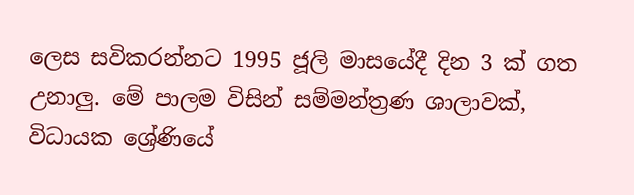ලෙස සවිකරන්නට 1995 ජූලි මාසයේදී දින 3 ක් ගත උනාලු. මේ පාලම විසින් සම්මන්ත්‍රණ ශාලාවක්, විධායක ශ්‍රේණියේ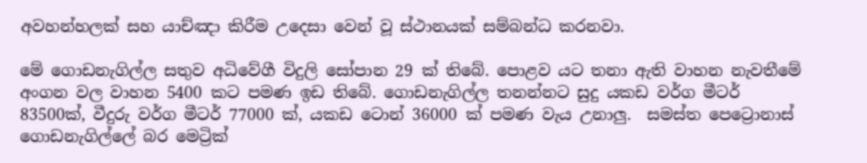අවහන්හලක් සහ යාච්ඤා කිරීම උදෙසා වෙන් වූ ස්ථානයක් සම්බන්ධ කරනවා.

මේ ගොඩනැගිල්ල සතුව අධිවේගී විදුලි සෝපාන 29 ක් තිබේ. පොළව යට තනා ඇති වාහන නැවතීමේ අංගන වල වාහන 5400 කට පමණ ඉඩ තිබේ. ගොඩනැගිල්ල තනන්නට සුදු යකඩ වර්ග මීටර් 83500ක්, වීදුරු වර්ග මීටර් 77000 ක්, යකඩ ටොන් 36000 ක් පමණ වැය උනාලු.  සමස්ත පෙට්‍රොනාස් ගොඩනැගිල්ලේ බර මෙට්‍රික්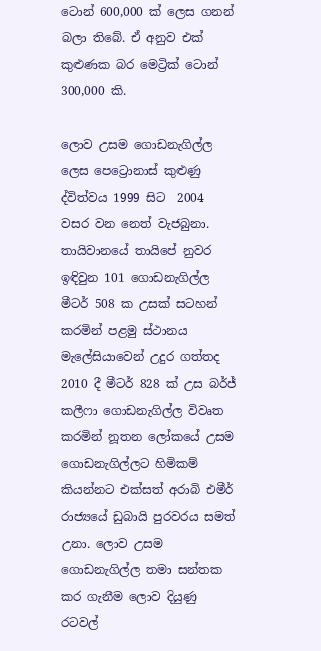ටොන් 600,000 ක් ලෙස ගනන් බලා තිබේ. ඒ අනුව එක් කුළුණක බර මෙට්‍රික් ටොන් 300,000 කි.

ලොව උසම ගොඩනැගිල්ල ලෙස පෙට්‍රොනාස් කුළුණු ද්විත්වය 1999 සිට  2004 වසර වන නෙත් වැජබුනා. තායිවානයේ තායිපේ නුවර ඉඳිවුන 101 ගොඩනැගිල්ල මීටර් 508 ක උසක් සටහන් කරමින් පළමු ස්ථානය මැලේසියාවෙන් උදුර ගත්තද 2010 දී මීටර් 828 ක් උස බර්ජ් කලීෆා ගොඩනැගිල්ල විවෘත කරමින් නූතන ලෝකයේ උසම ගොඩනැගිල්ලට හිමිකම් කියන්නට එක්සත් අරාබි එමීර් රාජ්‍යයේ ඩුබායි පුරවරය සමත් උනා. ලොව උසම ගොඩනැගිල්ල තමා සන්තක කර ගැනීම ලොව දියුණු රටවල්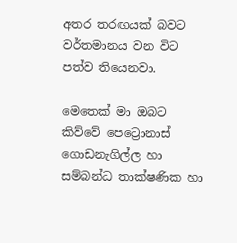අතර තරඟයක් බවට වර්තමානය වන විට පත්ව තියෙනවා.

මෙතෙක් මා ඔබට කිව්වේ පෙට්‍රොනාස් ගොඩනැගිල්ල හා සම්බන්ධ තාක්ෂණික හා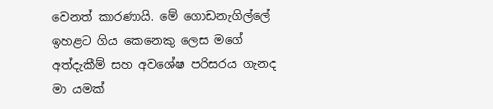වෙනත් කාරණායි. මේ ගොඩනැගිල්ලේ ඉහළට ගිය කෙනෙකු ලෙස මගේ අත්දැකීම් සහ අවශේෂ පරිසරය ගැනද මා යමක්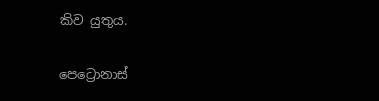කිව යුතුය.

පෙට්‍රොනාස්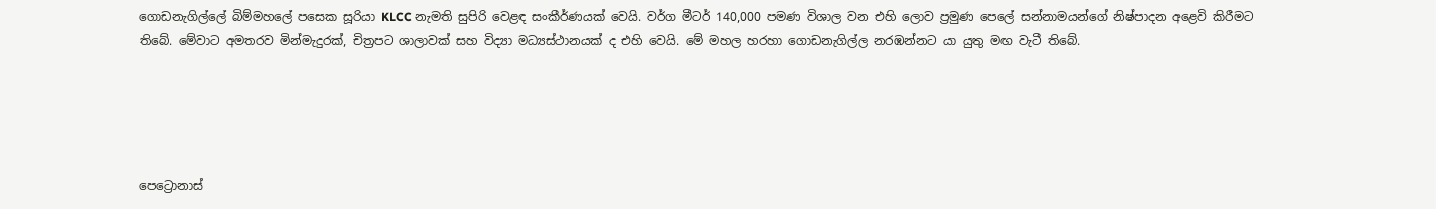ගොඩනැගිල්ලේ බිම්මහලේ පසෙක සූරියා KLCC නැමති සුපිරි වෙළඳ සංකීර්ණයක් වෙයි. වර්ග මීටර් 140,000 පමණ විශාල වන එහි ලොව ප්‍රමුණ පෙලේ සන්නාමයන්ගේ නිෂ්පාදන අළෙවි කිරීමට තිබේ. මේවාට අමතරව මින්මැදුරක්, චිත්‍රපට ශාලාවක් සහ විද්‍යා මධ්‍යස්ථානයක් ද එහි වෙයි. මේ මහල හරහා ගොඩනැගිල්ල නරඹන්නට යා යුතු මඟ වැටී තිබේ.





පෙට්‍රොනාස්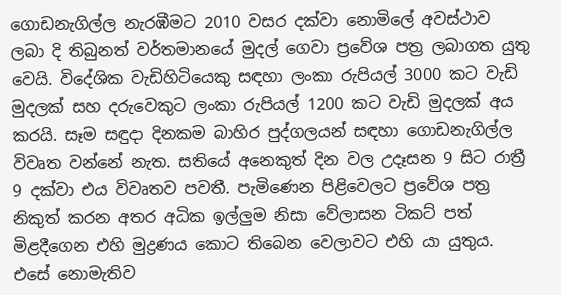ගොඩනැගිල්ල නැරඹීමට 2010 වසර දක්වා නොමිලේ අවස්ථාව ලබා දි තිබුනත් වර්තමානයේ මුදල් ගෙවා ප්‍රවේශ පත්‍ර ලබාගත යුතු වෙයි. විදේශික වැඩිහිටියෙකු සඳහා ලංකා රුපියල් 3000 කට වැඩි මුදලක් සහ දරුවෙකුට ලංකා රුපියල් 1200 කට වැඩි මුදලක් අය කරයි. සෑම සඳුදා දිනකම බාහිර පුද්ගලයන් සඳහා ගොඩනැගිල්ල විවෘත වන්නේ නැත. සතියේ අනෙකුත් දින වල උදෑසන 9 සිට රාත්‍රී 9 දක්වා එය විවෘතව පවතී. පැමිණෙන පිළිවෙලට ප්‍රවේශ පත්‍ර නිකුත් කරන අතර ‍අධික ඉල්ලුම නිසා වේලාසන ටිකට් පත් මිළදීගෙන එහි මුද්‍රණය කොට තිබෙන වෙලාවට එහි යා යුතුය. එසේ නොමැතිව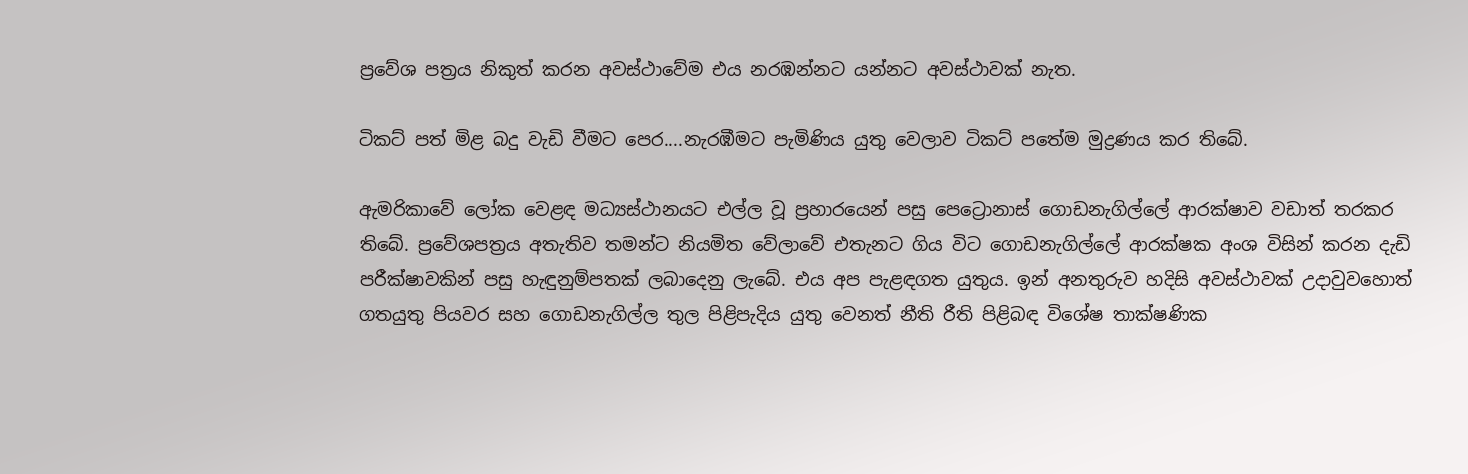ප්‍රවේශ පත්‍රය නිකුත් කරන අවස්ථාවේම එය නරඹන්නට යන්නට අවස්ථාවක් නැත.

ටිකට් පත් මිළ බදු වැඩි වීමට පෙර....නැරඹීමට පැමිණිය යුතු වෙලාව ටිකට් පතේම මුද්‍රණය කර තිබේ.

ඇමරිකාවේ ලෝක වෙළඳ මධ්‍යස්ථානයට එල්ල වූ ප්‍රහාරයෙන් පසු පෙට්‍රොනාස් ගොඩනැගිල්ලේ ආරක්ෂාව වඩාත් තරකර තිබේ. ප්‍රවේශපත්‍රය අතැතිව තමන්ට නියමිත වේලාවේ එතැනට ගිය විට ගොඩනැගිල්ලේ ආරක්ෂක අංශ විසින් කරන දැඩි පරීක්ෂාවකින් පසු හැඳුනුම්පතක් ලබාදෙනු ලැබේ. එය අප පැළඳගත යුතුය. ඉන් අනතුරුව හදිසි අවස්ථාවක් උදාවුවහොත් ගතයුතු පියවර සහ ගොඩනැගිල්ල තුල පිළිපැදිය යුතු වෙනත් නීති රීති පිළිබඳ විශේෂ තාක්ෂණික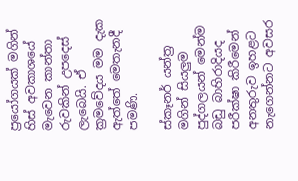ප්‍රයෝගයක් මගින් හිස් අවකාශයේ මැවෙන කාන්තා රුවකින් උපදෙස් ලැබෙයි. ඒ ක්‍රමවේදය මම දැක ඇත්තේ මෙතැනදී පමණි.

ස්කෑනර් යන්ත්‍ර මගින් සියලුම පුද්ගලයන් මෙන්ම බඩු බාහිරාදියද පරීක්ෂා කිරීමෙන් අනතුරුව ඉහළට නැගෙන්නට අවසර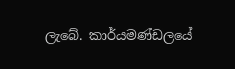ලැබේ. කාර්යමණ්ඩලයේ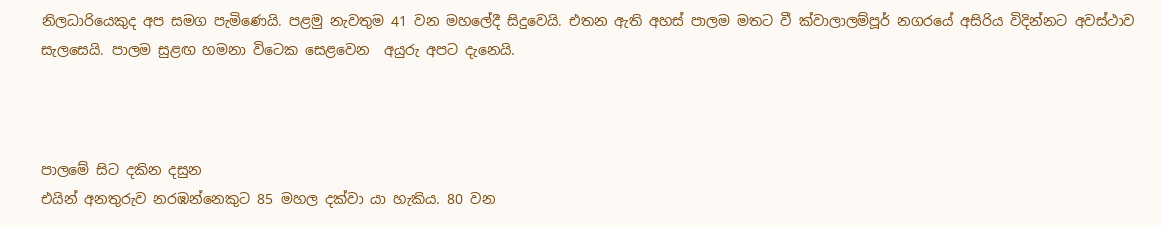නිලධාරියෙකුද අප සමග පැමිණෙයි. පළමු නැවතුම 41 වන මහලේදී සිදුවෙයි. එතන ඇති අහස් පාලම මතට වී ක්වාලාලම්පූර් නගරයේ අසිරිය විදින්නට අවස්ථාව සැලසෙයි. පාලම සුළඟ හමනා විටෙක සෙළවෙන  අයුරු අපට දැනෙයි.



පාලමේ සිට දකින දසුන
එයින් අනතුරුව නරඹන්නෙකුට 85 මහල දක්වා යා හැකිය. 80 වන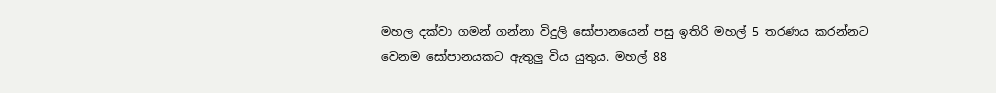මහල දක්වා ගමන් ගන්නා විදුලි සෝපානයෙන් පසු ඉතිරි මහල් 5 තරණය කරන්නට වෙනම සෝපානයකට ඇතුලු විය යුතුය. මහල් 88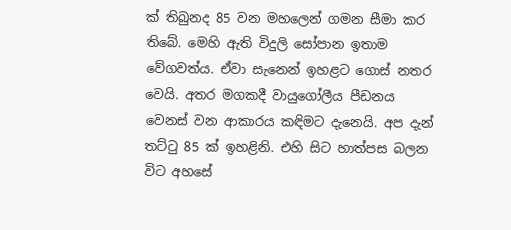ක් තිබුනද 85 වන මහලෙන් ගමන සීමා කර තිබේ. මෙහි ඇති විදුලි සෝපාන ඉතාම වේගවත්ය. ඒවා සැනෙන් ඉහළට ගොස් නතර වෙයි. අතර මගකදී වායුගෝලීය පීඩනය වෙනස් වන ආකාරය කඳිමට දැනෙයි. අප දැන් තට්ටු 85 ක් ඉහළිනි. එහි සිට හාත්පස බලන විට අහසේ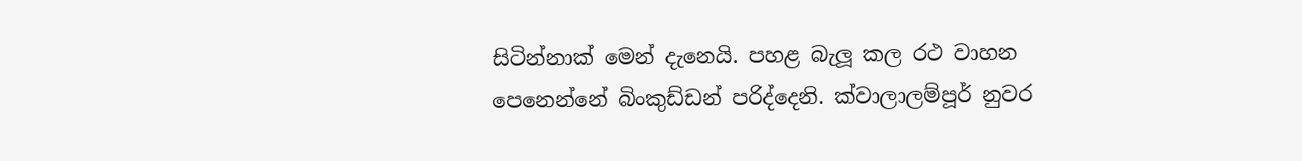සිටින්නාක් මෙන් දැනෙයි. පහළ බැලූ කල රථ වාහන පෙනෙන්නේ බිංකුඩ්ඩන් පරිද්දෙනි. ක්වාලාලම්පූර් නුවර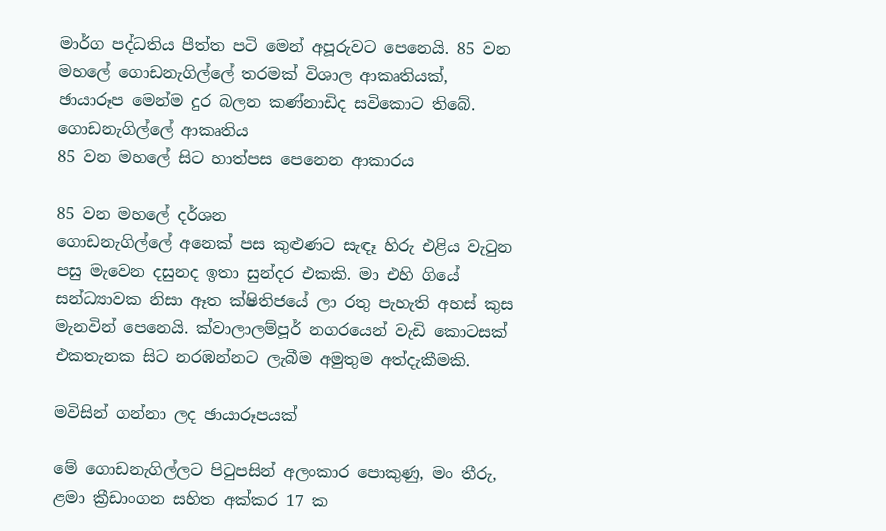මාර්ග පද්ධතිය පීත්ත පටි මෙන් අපූරුවට පෙනෙයි. 85 වන මහලේ ගොඩනැගිල්ලේ තරමක් විශාල ආකෘතියක්, ඡායාරූප මෙන්ම දුර බලන කණ්නාඩිද සවිකොට තිබේ.
ගොඩනැගිල්ලේ ආකෘතිය
85 වන මහලේ සිට හාත්පස පෙනෙන ආකාරය

85 වන මහලේ දර්ශන
ගොඩනැගිල්ලේ අනෙක් පස කුළුණට සැඳෑ හිරු එළිය වැටුන පසු මැවෙන දසුනද ඉතා සුන්දර එකකි. මා එහි ගියේ සන්ධ්‍යාවක නිසා ඈත ක්ෂිතිජයේ ලා රතු පැහැති අහස් කුස මැනවින් පෙනෙයි. ක්වාලාලම්පූර් නගරයෙන් වැඩි කොටසක් එකතැනක සිට නරඹන්නට ලැබීම අමුතුම අත්දැකීමකි.

මවිසින් ගන්නා ලද ඡායාරූපයක්

මේ ගොඩනැගිල්ලට පිටුපසින් අලංකාර පොකුණු, මං තීරු, ළමා ක්‍රීඩාංගන සහිත අක්කර 17 ක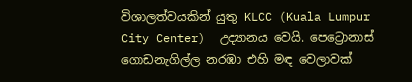විශාලත්වයකින් යුතු KLCC (Kuala Lumpur City Center)  උද්‍යානය වෙයි. පෙට්‍රොනාස් ගොඩනැගිල්ල නරඹා එහි මඳ වෙලාවක්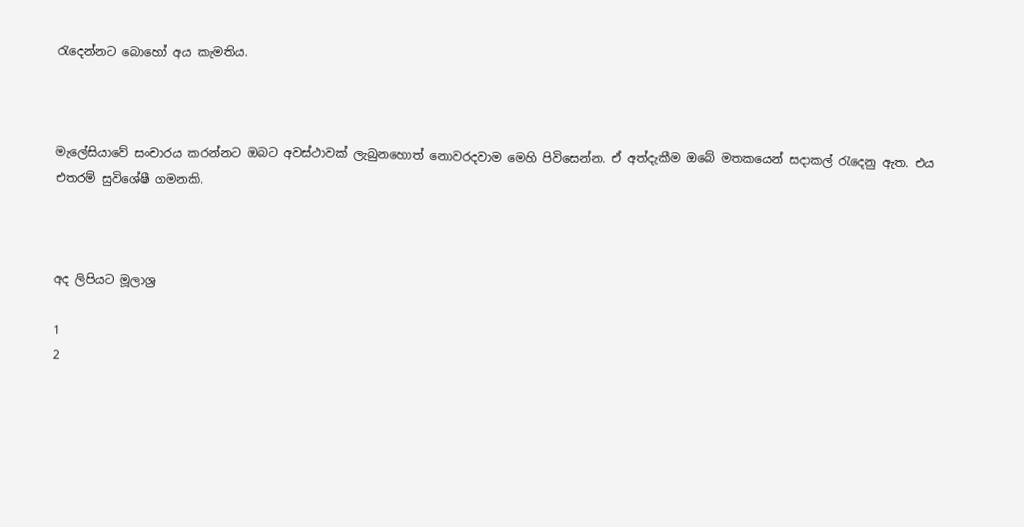රැදෙන්නට බොහෝ අය කැමතිය.



මැලේසියාවේ සංචාරය කරන්නට ඔබට අවස්ථාවක් ලැබුනහොත් නොවරදවාම මෙහි පිවිසෙන්න. ඒ අත්දැකීම ඔබේ මතකයෙන් සදාකල් රැදෙනු ඇත. එය එතරම් සුවිශේෂී ගමනකි.



අද ලිපියට මූලාශ්‍ර

1
2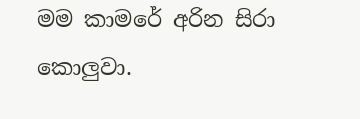මම කාමරේ අරින සිරා කොලුවා.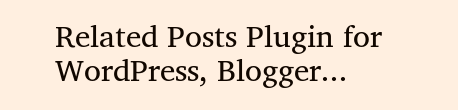Related Posts Plugin for WordPress, Blogger...